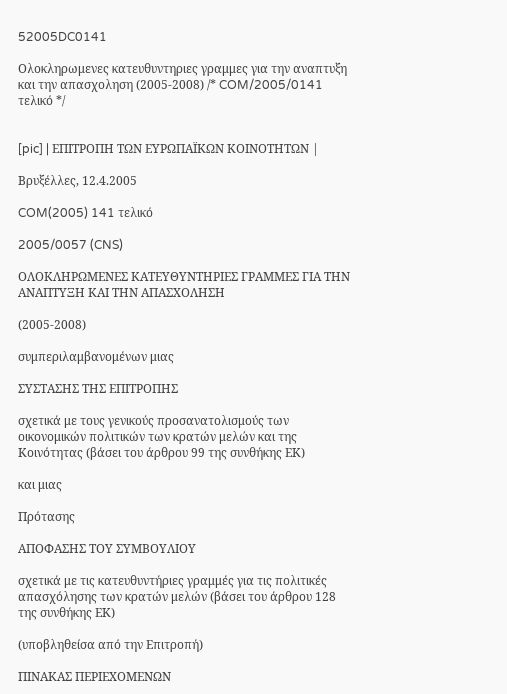52005DC0141

Ολοκληρωμενες κατευθυντηριες γραμμες για την αναπτυξη και την απασχοληση (2005-2008) /* COM/2005/0141 τελικό */


[pic] | ΕΠΙΤΡΟΠΗ ΤΩΝ ΕΥΡΩΠΑΪΚΩΝ ΚΟΙΝΟΤΗΤΩΝ |

Βρυξέλλες, 12.4.2005

COM(2005) 141 τελικό

2005/0057 (CNS)

ΟΛΟΚΛΗΡΩΜΕΝΕΣ ΚΑΤΕΥΘΥΝΤΗΡΙΕΣ ΓΡΑΜΜΕΣ ΓΙΑ ΤΗΝ ΑΝΑΠΤΥΞΗ ΚΑΙ ΤΗΝ ΑΠΑΣΧΟΛΗΣΗ

(2005-2008)

συμπεριλαμβανομένων μιας

ΣΥΣΤΑΣΗΣ ΤΗΣ ΕΠΙΤΡΟΠΗΣ

σχετικά με τους γενικούς προσανατολισμούς των οικονομικών πολιτικών των κρατών μελών και της Κοινότητας (βάσει του άρθρου 99 της συνθήκης ΕΚ)

και μιας

Πρότασης

ΑΠΟΦΑΣΗΣ ΤΟΥ ΣΥΜΒΟΥΛΙΟΥ

σχετικά με τις κατευθυντήριες γραμμές για τις πολιτικές απασχόλησης των κρατών μελών (βάσει του άρθρου 128 της συνθήκης ΕΚ)

(υποβληθείσα από την Επιτροπή)

ΠΙΝΑΚΑΣ ΠΕΡΙΕΧΟΜΕΝΩΝ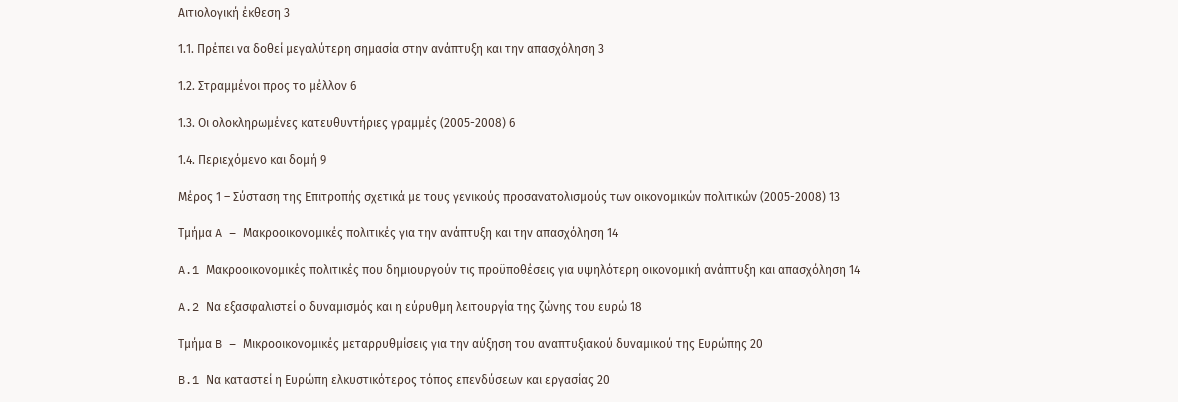Αιτιολογική έκθεση 3

1.1. Πρέπει να δοθεί μεγαλύτερη σημασία στην ανάπτυξη και την απασχόληση 3

1.2. Στραμμένοι προς το μέλλον 6

1.3. Οι ολοκληρωμένες κατευθυντήριες γραμμές (2005-2008) 6

1.4. Περιεχόμενο και δομή 9

Μέρος 1 – Σύσταση της Επιτροπής σχετικά με τους γενικούς προσανατολισμούς των οικονομικών πολιτικών (2005-2008) 13

Τμήμα A – Μακροοικονομικές πολιτικές για την ανάπτυξη και την απασχόληση 14

A.1 Μακροοικονομικές πολιτικές που δημιουργούν τις προϋποθέσεις για υψηλότερη οικονομική ανάπτυξη και απασχόληση 14

A.2 Να εξασφαλιστεί ο δυναμισμός και η εύρυθμη λειτουργία της ζώνης του ευρώ 18

Τμήμα B – Μικροοικονομικές μεταρρυθμίσεις για την αύξηση του αναπτυξιακού δυναμικού της Ευρώπης 20

B.1 Να καταστεί η Ευρώπη ελκυστικότερος τόπος επενδύσεων και εργασίας 20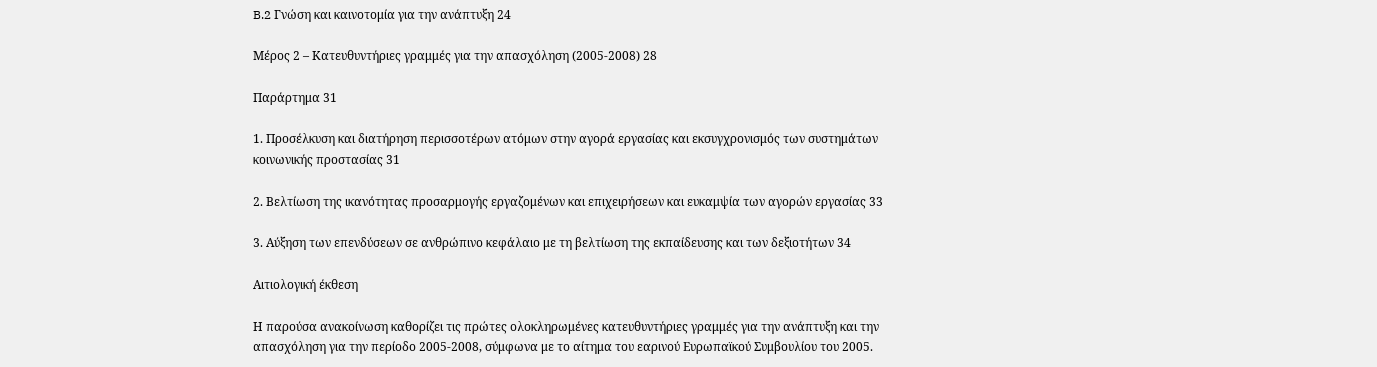B.2 Γνώση και καινοτομία για την ανάπτυξη 24

Μέρος 2 – Κατευθυντήριες γραμμές για την απασχόληση (2005-2008) 28

Παράρτημα 31

1. Προσέλκυση και διατήρηση περισσοτέρων ατόμων στην αγορά εργασίας και εκσυγχρονισμός των συστημάτων κοινωνικής προστασίας 31

2. Βελτίωση της ικανότητας προσαρμογής εργαζομένων και επιχειρήσεων και ευκαμψία των αγορών εργασίας 33

3. Αύξηση των επενδύσεων σε ανθρώπινο κεφάλαιο με τη βελτίωση της εκπαίδευσης και των δεξιοτήτων 34

Αιτιολογική έκθεση

Η παρούσα ανακοίνωση καθορίζει τις πρώτες ολοκληρωμένες κατευθυντήριες γραμμές για την ανάπτυξη και την απασχόληση για την περίοδο 2005-2008, σύμφωνα με το αίτημα του εαρινού Ευρωπαϊκού Συμβουλίου του 2005.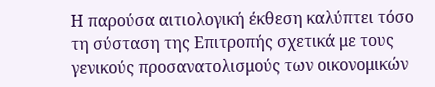Η παρούσα αιτιολογική έκθεση καλύπτει τόσο τη σύσταση της Επιτροπής σχετικά με τους γενικούς προσανατολισμούς των οικονομικών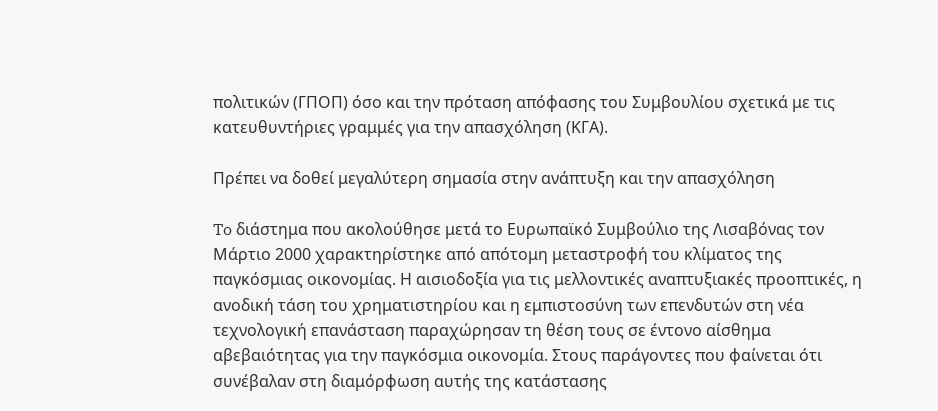πολιτικών (ΓΠΟΠ) όσο και την πρόταση απόφασης του Συμβουλίου σχετικά με τις κατευθυντήριες γραμμές για την απασχόληση (ΚΓΑ).

Πρέπει να δοθεί μεγαλύτερη σημασία στην ανάπτυξη και την απασχόληση

To διάστημα που ακολούθησε μετά το Ευρωπαϊκό Συμβούλιο της Λισαβόνας τον Μάρτιο 2000 χαρακτηρίστηκε από απότομη μεταστροφή του κλίματος της παγκόσμιας οικονομίας. Η αισιοδοξία για τις μελλοντικές αναπτυξιακές προοπτικές, η ανοδική τάση του χρηματιστηρίου και η εμπιστοσύνη των επενδυτών στη νέα τεχνολογική επανάσταση παραχώρησαν τη θέση τους σε έντονο αίσθημα αβεβαιότητας για την παγκόσμια οικονομία. Στους παράγοντες που φαίνεται ότι συνέβαλαν στη διαμόρφωση αυτής της κατάστασης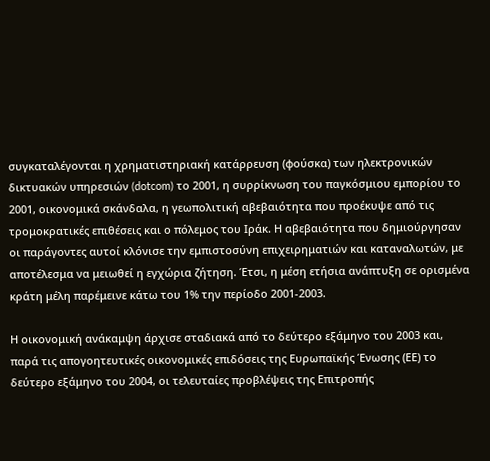συγκαταλέγονται η χρηματιστηριακή κατάρρευση (φούσκα) των ηλεκτρονικών δικτυακών υπηρεσιών (dotcom) το 2001, η συρρίκνωση του παγκόσμιου εμπορίου το 2001, οικονομικά σκάνδαλα, η γεωπολιτική αβεβαιότητα που προέκυψε από τις τρομοκρατικές επιθέσεις και ο πόλεμος του Ιράκ. Η αβεβαιότητα που δημιούργησαν οι παράγοντες αυτοί κλόνισε την εμπιστοσύνη επιχειρηματιών και καταναλωτών, με αποτέλεσμα να μειωθεί η εγχώρια ζήτηση. Έτσι, η μέση ετήσια ανάπτυξη σε ορισμένα κράτη μέλη παρέμεινε κάτω του 1% την περίοδο 2001-2003.

Η οικονομική ανάκαμψη άρχισε σταδιακά από το δεύτερο εξάμηνο του 2003 και, παρά τις απογοητευτικές οικονομικές επιδόσεις της Ευρωπαϊκής Ένωσης (ΕΕ) το δεύτερο εξάμηνο του 2004, οι τελευταίες προβλέψεις της Επιτροπής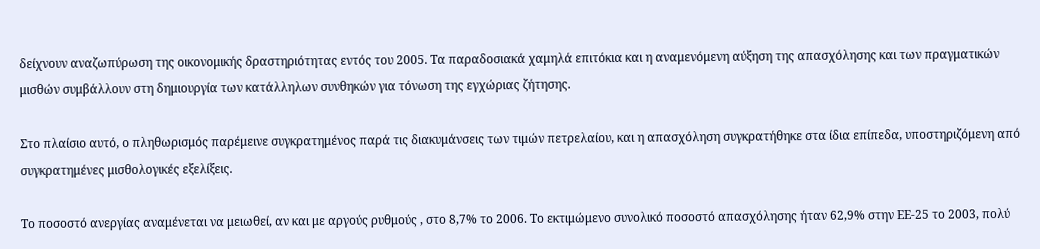δείχνουν αναζωπύρωση της οικονομικής δραστηριότητας εντός του 2005. Τα παραδοσιακά χαμηλά επιτόκια και η αναμενόμενη αύξηση της απασχόλησης και των πραγματικών μισθών συμβάλλουν στη δημιουργία των κατάλληλων συνθηκών για τόνωση της εγχώριας ζήτησης.

Στο πλαίσιο αυτό, ο πληθωρισμός παρέμεινε συγκρατημένος παρά τις διακυμάνσεις των τιμών πετρελαίου, και η απασχόληση συγκρατήθηκε στα ίδια επίπεδα, υποστηριζόμενη από συγκρατημένες μισθολογικές εξελίξεις.

Το ποσοστό ανεργίας αναμένεται να μειωθεί, αν και με αργούς ρυθμούς , στο 8,7% το 2006. Το εκτιμώμενο συνολικό ποσοστό απασχόλησης ήταν 62,9% στην ΕΕ-25 το 2003, πολύ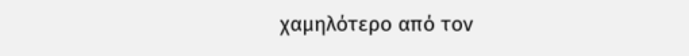χαμηλότερο από τον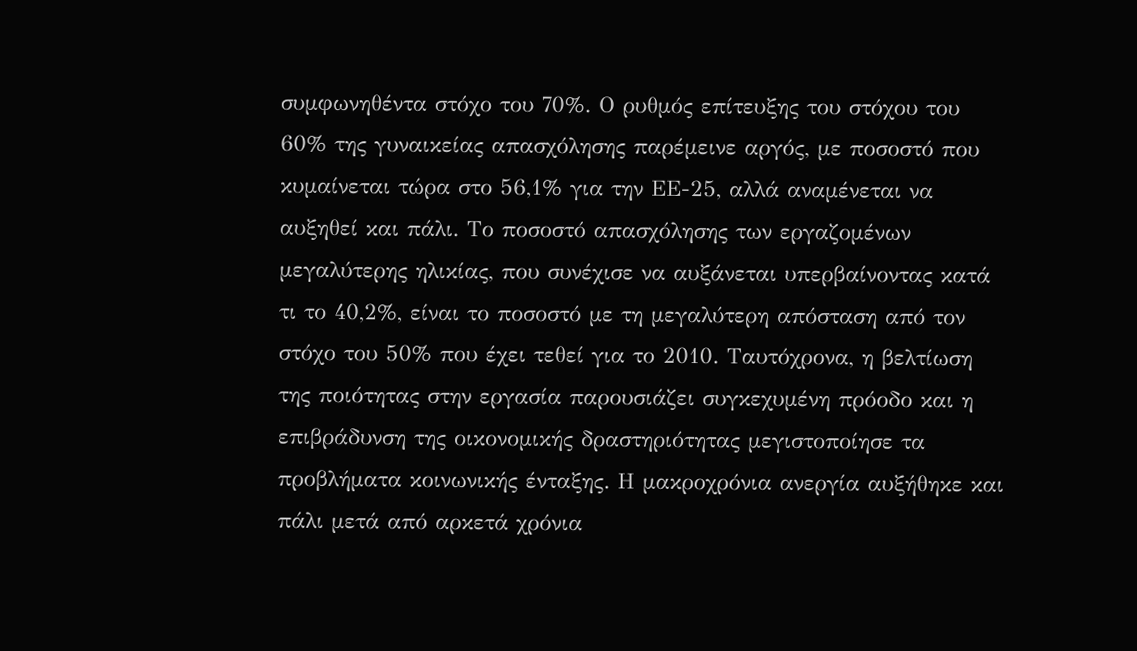συμφωνηθέντα στόχο του 70%. Ο ρυθμός επίτευξης του στόχου του 60% της γυναικείας απασχόλησης παρέμεινε αργός, με ποσοστό που κυμαίνεται τώρα στο 56,1% για την ΕΕ-25, αλλά αναμένεται να αυξηθεί και πάλι. Το ποσοστό απασχόλησης των εργαζομένων μεγαλύτερης ηλικίας, που συνέχισε να αυξάνεται υπερβαίνοντας κατά τι το 40,2%, είναι το ποσοστό με τη μεγαλύτερη απόσταση από τον στόχο του 50% που έχει τεθεί για το 2010. Ταυτόχρονα, η βελτίωση της ποιότητας στην εργασία παρουσιάζει συγκεχυμένη πρόοδο και η επιβράδυνση της οικονομικής δραστηριότητας μεγιστοποίησε τα προβλήματα κοινωνικής ένταξης. Η μακροχρόνια ανεργία αυξήθηκε και πάλι μετά από αρκετά χρόνια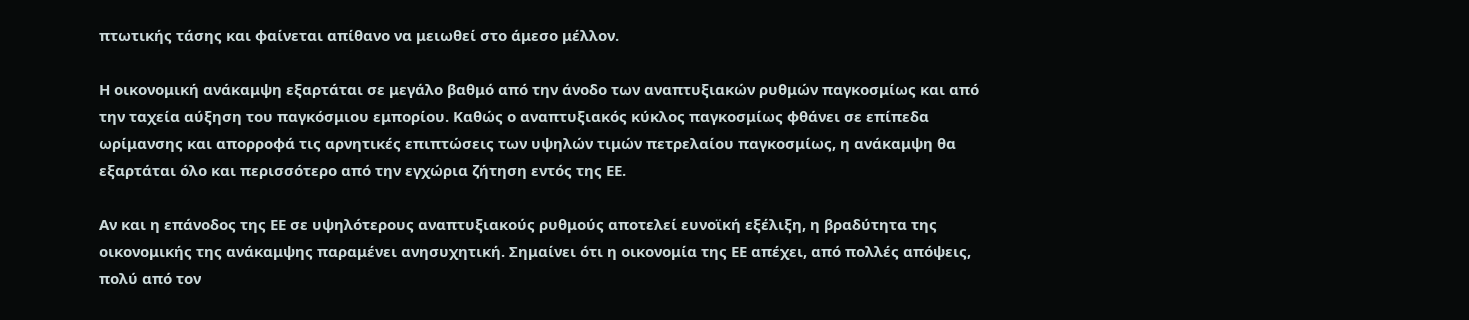πτωτικής τάσης και φαίνεται απίθανο να μειωθεί στο άμεσο μέλλον.

Η οικονομική ανάκαμψη εξαρτάται σε μεγάλο βαθμό από την άνοδο των αναπτυξιακών ρυθμών παγκοσμίως και από την ταχεία αύξηση του παγκόσμιου εμπορίου. Καθώς ο αναπτυξιακός κύκλος παγκοσμίως φθάνει σε επίπεδα ωρίμανσης και απορροφά τις αρνητικές επιπτώσεις των υψηλών τιμών πετρελαίου παγκοσμίως, η ανάκαμψη θα εξαρτάται όλο και περισσότερο από την εγχώρια ζήτηση εντός της ΕΕ.

Αν και η επάνοδος της ΕΕ σε υψηλότερους αναπτυξιακούς ρυθμούς αποτελεί ευνοϊκή εξέλιξη, η βραδύτητα της οικονομικής της ανάκαμψης παραμένει ανησυχητική. Σημαίνει ότι η οικονομία της ΕΕ απέχει, από πολλές απόψεις, πολύ από τον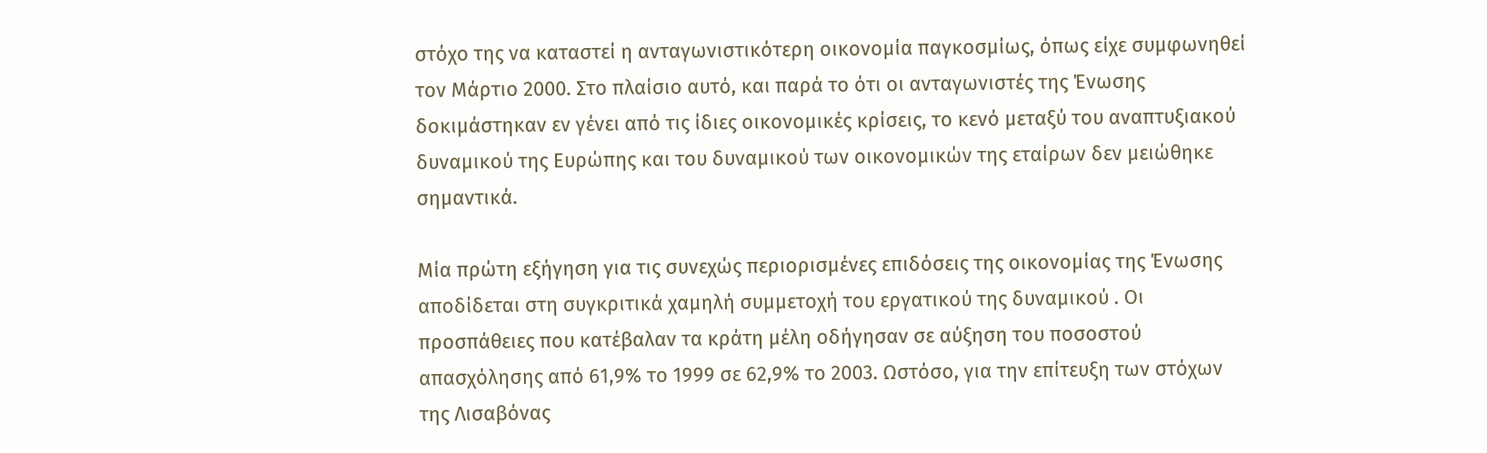στόχο της να καταστεί η ανταγωνιστικότερη οικονομία παγκοσμίως, όπως είχε συμφωνηθεί τον Μάρτιο 2000. Στο πλαίσιο αυτό, και παρά το ότι οι ανταγωνιστές της Ένωσης δοκιμάστηκαν εν γένει από τις ίδιες οικονομικές κρίσεις, το κενό μεταξύ του αναπτυξιακού δυναμικού της Ευρώπης και του δυναμικού των οικονομικών της εταίρων δεν μειώθηκε σημαντικά.

Μία πρώτη εξήγηση για τις συνεχώς περιορισμένες επιδόσεις της οικονομίας της Ένωσης αποδίδεται στη συγκριτικά χαμηλή συμμετοχή του εργατικού της δυναμικού . Οι προσπάθειες που κατέβαλαν τα κράτη μέλη οδήγησαν σε αύξηση του ποσοστού απασχόλησης από 61,9% το 1999 σε 62,9% το 2003. Ωστόσο, για την επίτευξη των στόχων της Λισαβόνας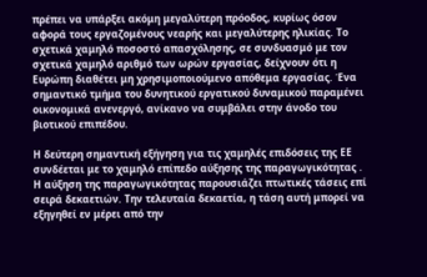πρέπει να υπάρξει ακόμη μεγαλύτερη πρόοδος, κυρίως όσον αφορά τους εργαζομένους νεαρής και μεγαλύτερης ηλικίας. Το σχετικά χαμηλό ποσοστό απασχόλησης, σε συνδυασμό με τον σχετικά χαμηλό αριθμό των ωρών εργασίας, δείχνουν ότι η Ευρώπη διαθέτει μη χρησιμοποιούμενο απόθεμα εργασίας. Ένα σημαντικό τμήμα του δυνητικού εργατικού δυναμικού παραμένει οικονομικά ανενεργό, ανίκανο να συμβάλει στην άνοδο του βιοτικού επιπέδου.

Η δεύτερη σημαντική εξήγηση για τις χαμηλές επιδόσεις της ΕΕ συνδέεται με το χαμηλό επίπεδο αύξησης της παραγωγικότητας . Η αύξηση της παραγωγικότητας παρουσιάζει πτωτικές τάσεις επί σειρά δεκαετιών. Την τελευταία δεκαετία, η τάση αυτή μπορεί να εξηγηθεί εν μέρει από την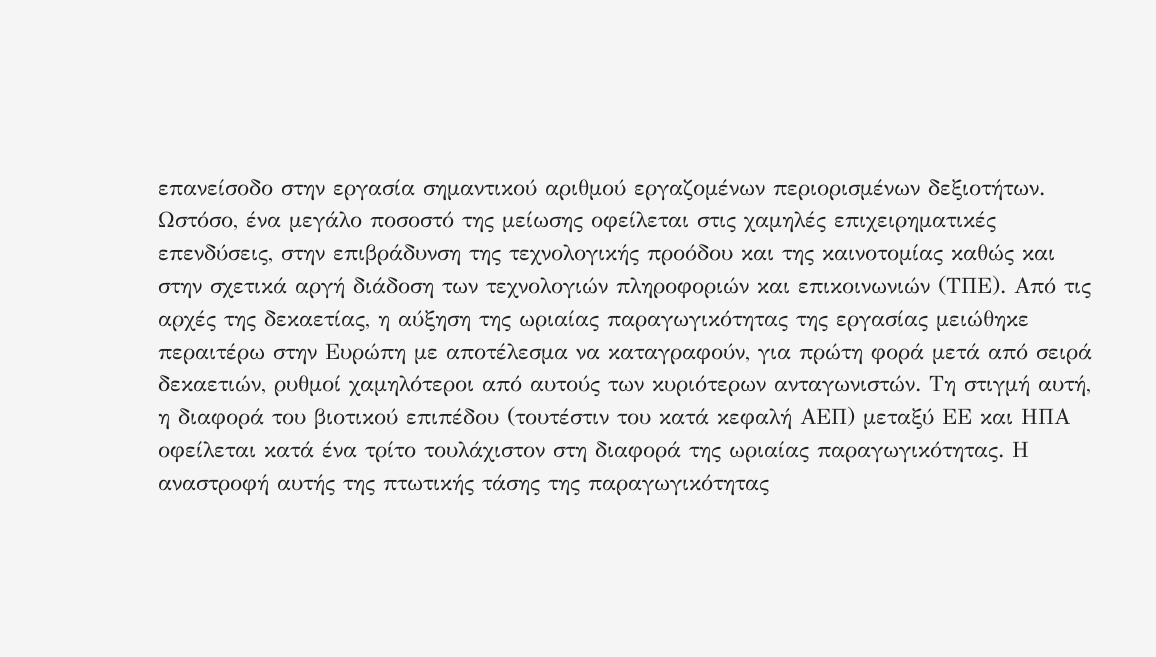επανείσοδο στην εργασία σημαντικού αριθμού εργαζομένων περιορισμένων δεξιοτήτων. Ωστόσο, ένα μεγάλο ποσοστό της μείωσης οφείλεται στις χαμηλές επιχειρηματικές επενδύσεις, στην επιβράδυνση της τεχνολογικής προόδου και της καινοτομίας καθώς και στην σχετικά αργή διάδοση των τεχνολογιών πληροφοριών και επικοινωνιών (ΤΠΕ). Από τις αρχές της δεκαετίας, η αύξηση της ωριαίας παραγωγικότητας της εργασίας μειώθηκε περαιτέρω στην Ευρώπη με αποτέλεσμα να καταγραφούν, για πρώτη φορά μετά από σειρά δεκαετιών, ρυθμοί χαμηλότεροι από αυτούς των κυριότερων ανταγωνιστών. Τη στιγμή αυτή, η διαφορά του βιοτικού επιπέδου (τουτέστιν του κατά κεφαλή ΑΕΠ) μεταξύ ΕΕ και ΗΠΑ οφείλεται κατά ένα τρίτο τουλάχιστον στη διαφορά της ωριαίας παραγωγικότητας. Η αναστροφή αυτής της πτωτικής τάσης της παραγωγικότητας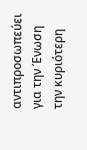αντιπροσωπεύει για την Ένωση την κυριότερη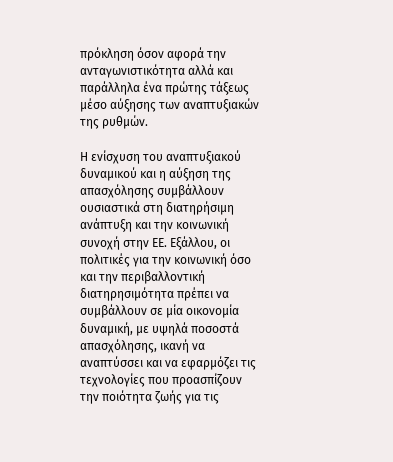πρόκληση όσον αφορά την ανταγωνιστικότητα αλλά και παράλληλα ένα πρώτης τάξεως μέσο αύξησης των αναπτυξιακών της ρυθμών.

Η ενίσχυση του αναπτυξιακού δυναμικού και η αύξηση της απασχόλησης συμβάλλουν ουσιαστικά στη διατηρήσιμη ανάπτυξη και την κοινωνική συνοχή στην ΕΕ. Εξάλλου, οι πολιτικές για την κοινωνική όσο και την περιβαλλοντική διατηρησιμότητα πρέπει να συμβάλλουν σε μία οικονομία δυναμική, με υψηλά ποσοστά απασχόλησης, ικανή να αναπτύσσει και να εφαρμόζει τις τεχνολογίες που προασπίζουν την ποιότητα ζωής για τις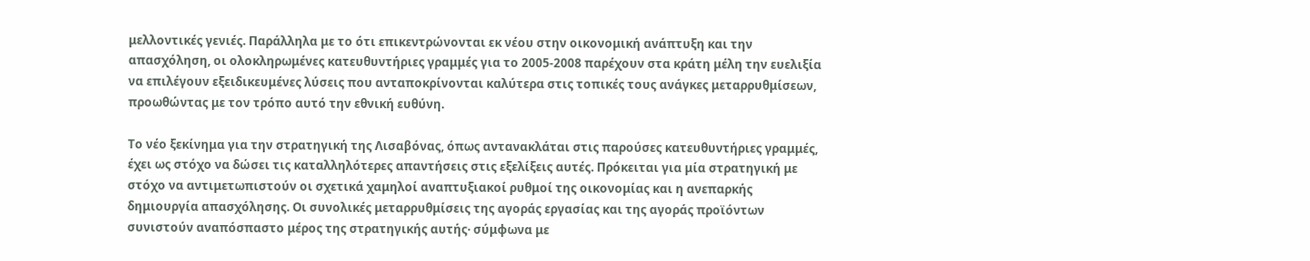μελλοντικές γενιές. Παράλληλα με το ότι επικεντρώνονται εκ νέου στην οικονομική ανάπτυξη και την απασχόληση, οι ολοκληρωμένες κατευθυντήριες γραμμές για το 2005-2008 παρέχουν στα κράτη μέλη την ευελιξία να επιλέγουν εξειδικευμένες λύσεις που ανταποκρίνονται καλύτερα στις τοπικές τους ανάγκες μεταρρυθμίσεων, προωθώντας με τον τρόπο αυτό την εθνική ευθύνη.

Το νέο ξεκίνημα για την στρατηγική της Λισαβόνας, όπως αντανακλάται στις παρούσες κατευθυντήριες γραμμές, έχει ως στόχο να δώσει τις καταλληλότερες απαντήσεις στις εξελίξεις αυτές. Πρόκειται για μία στρατηγική με στόχο να αντιμετωπιστούν οι σχετικά χαμηλοί αναπτυξιακοί ρυθμοί της οικονομίας και η ανεπαρκής δημιουργία απασχόλησης. Οι συνολικές μεταρρυθμίσεις της αγοράς εργασίας και της αγοράς προϊόντων συνιστούν αναπόσπαστο μέρος της στρατηγικής αυτής· σύμφωνα με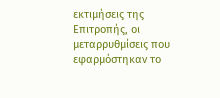εκτιμήσεις της Επιτροπής, οι μεταρρυθμίσεις που εφαρμόστηκαν το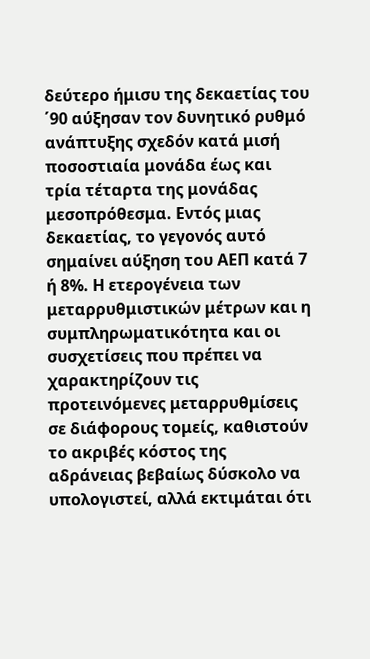δεύτερο ήμισυ της δεκαετίας του ΄90 αύξησαν τον δυνητικό ρυθμό ανάπτυξης σχεδόν κατά μισή ποσοστιαία μονάδα έως και τρία τέταρτα της μονάδας μεσοπρόθεσμα. Εντός μιας δεκαετίας, το γεγονός αυτό σημαίνει αύξηση του ΑΕΠ κατά 7 ή 8%. Η ετερογένεια των μεταρρυθμιστικών μέτρων και η συμπληρωματικότητα και οι συσχετίσεις που πρέπει να χαρακτηρίζουν τις προτεινόμενες μεταρρυθμίσεις σε διάφορους τομείς, καθιστούν το ακριβές κόστος της αδράνειας βεβαίως δύσκολο να υπολογιστεί, αλλά εκτιμάται ότι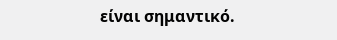είναι σημαντικό.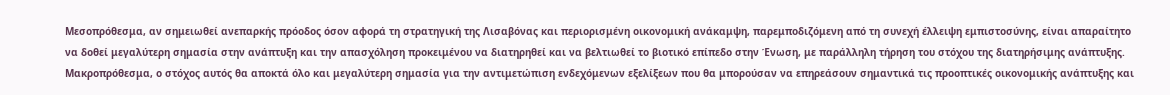Μεσοπρόθεσμα, αν σημειωθεί ανεπαρκής πρόοδος όσον αφορά τη στρατηγική της Λισαβόνας και περιορισμένη οικονομική ανάκαμψη, παρεμποδιζόμενη από τη συνεχή έλλειψη εμπιστοσύνης, είναι απαραίτητο να δοθεί μεγαλύτερη σημασία στην ανάπτυξη και την απασχόληση προκειμένου να διατηρηθεί και να βελτιωθεί το βιοτικό επίπεδο στην Ένωση, με παράλληλη τήρηση του στόχου της διατηρήσιμης ανάπτυξης. Μακροπρόθεσμα, ο στόχος αυτός θα αποκτά όλο και μεγαλύτερη σημασία για την αντιμετώπιση ενδεχόμενων εξελίξεων που θα μπορούσαν να επηρεάσουν σημαντικά τις προοπτικές οικονομικής ανάπτυξης και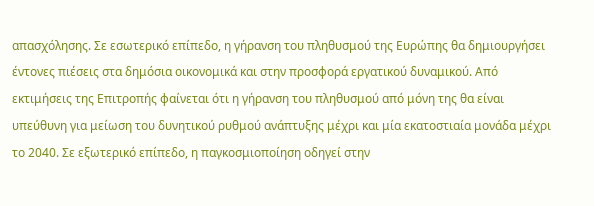απασχόλησης. Σε εσωτερικό επίπεδο, η γήρανση του πληθυσμού της Ευρώπης θα δημιουργήσει έντονες πιέσεις στα δημόσια οικονομικά και στην προσφορά εργατικού δυναμικού. Από εκτιμήσεις της Επιτροπής φαίνεται ότι η γήρανση του πληθυσμού από μόνη της θα είναι υπεύθυνη για μείωση του δυνητικού ρυθμού ανάπτυξης μέχρι και μία εκατοστιαία μονάδα μέχρι το 2040. Σε εξωτερικό επίπεδο, η παγκοσμιοποίηση οδηγεί στην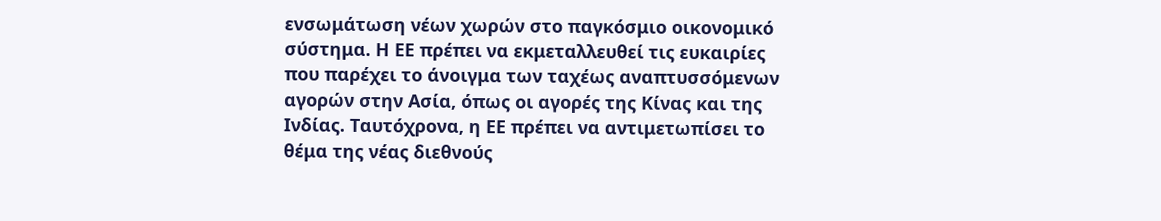ενσωμάτωση νέων χωρών στο παγκόσμιο οικονομικό σύστημα. Η ΕΕ πρέπει να εκμεταλλευθεί τις ευκαιρίες που παρέχει το άνοιγμα των ταχέως αναπτυσσόμενων αγορών στην Ασία, όπως οι αγορές της Κίνας και της Ινδίας. Ταυτόχρονα, η ΕΕ πρέπει να αντιμετωπίσει το θέμα της νέας διεθνούς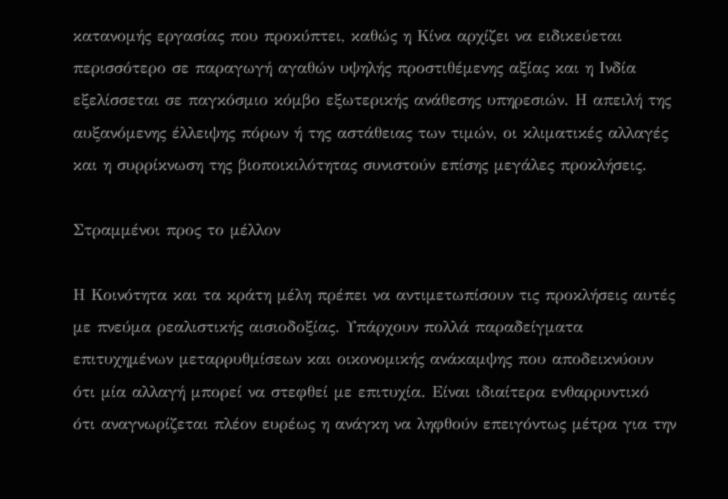κατανομής εργασίας που προκύπτει, καθώς η Κίνα αρχίζει να ειδικεύεται περισσότερο σε παραγωγή αγαθών υψηλής προστιθέμενης αξίας και η Ινδία εξελίσσεται σε παγκόσμιο κόμβο εξωτερικής ανάθεσης υπηρεσιών. Η απειλή της αυξανόμενης έλλειψης πόρων ή της αστάθειας των τιμών, οι κλιματικές αλλαγές και η συρρίκνωση της βιοποικιλότητας συνιστούν επίσης μεγάλες προκλήσεις.

Στραμμένοι προς το μέλλον

Η Κοινότητα και τα κράτη μέλη πρέπει να αντιμετωπίσουν τις προκλήσεις αυτές με πνεύμα ρεαλιστικής αισιοδοξίας. Υπάρχουν πολλά παραδείγματα επιτυχημένων μεταρρυθμίσεων και οικονομικής ανάκαμψης που αποδεικνύουν ότι μία αλλαγή μπορεί να στεφθεί με επιτυχία. Είναι ιδιαίτερα ενθαρρυντικό ότι αναγνωρίζεται πλέον ευρέως η ανάγκη να ληφθούν επειγόντως μέτρα για την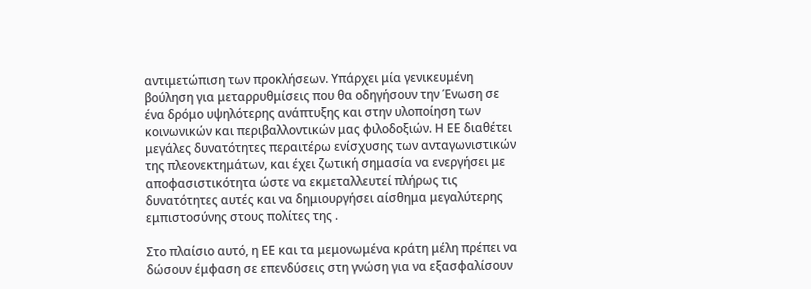αντιμετώπιση των προκλήσεων. Υπάρχει μία γενικευμένη βούληση για μεταρρυθμίσεις που θα οδηγήσουν την Ένωση σε ένα δρόμο υψηλότερης ανάπτυξης και στην υλοποίηση των κοινωνικών και περιβαλλοντικών μας φιλοδοξιών. Η ΕΕ διαθέτει μεγάλες δυνατότητες περαιτέρω ενίσχυσης των ανταγωνιστικών της πλεονεκτημάτων, και έχει ζωτική σημασία να ενεργήσει με αποφασιστικότητα ώστε να εκμεταλλευτεί πλήρως τις δυνατότητες αυτές και να δημιουργήσει αίσθημα μεγαλύτερης εμπιστοσύνης στους πολίτες της .

Στο πλαίσιο αυτό, η ΕΕ και τα μεμονωμένα κράτη μέλη πρέπει να δώσουν έμφαση σε επενδύσεις στη γνώση για να εξασφαλίσουν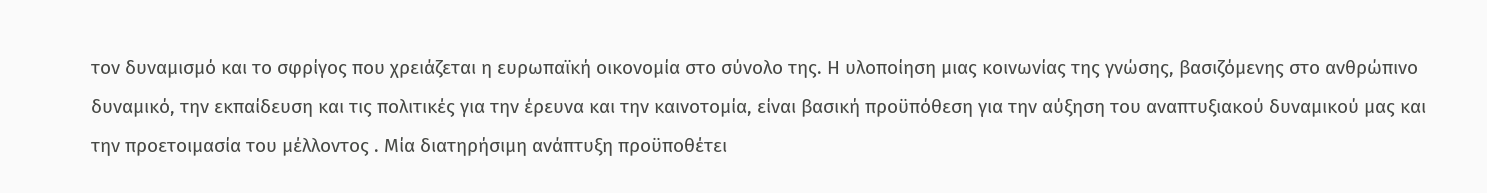τον δυναμισμό και το σφρίγος που χρειάζεται η ευρωπαϊκή οικονομία στο σύνολο της. Η υλοποίηση μιας κοινωνίας της γνώσης, βασιζόμενης στο ανθρώπινο δυναμικό, την εκπαίδευση και τις πολιτικές για την έρευνα και την καινοτομία, είναι βασική προϋπόθεση για την αύξηση του αναπτυξιακού δυναμικού μας και την προετοιμασία του μέλλοντος . Μία διατηρήσιμη ανάπτυξη προϋποθέτει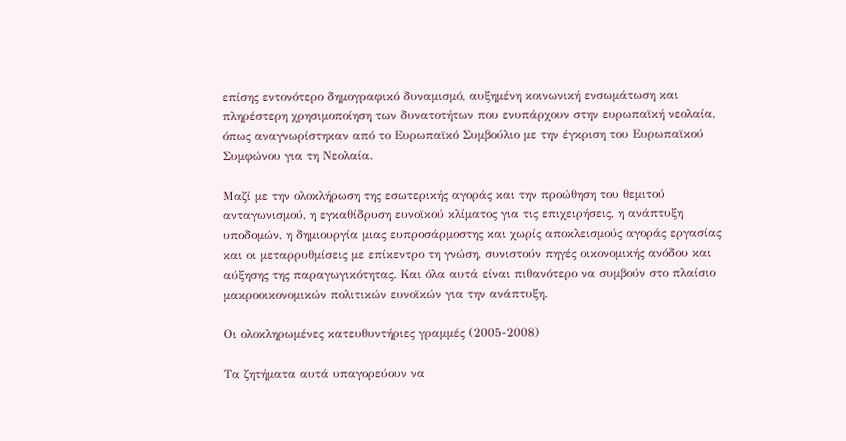επίσης εντονότερο δημογραφικό δυναμισμό, αυξημένη κοινωνική ενσωμάτωση και πληρέστερη χρησιμοποίηση των δυνατοτήτων που ενυπάρχουν στην ευρωπαϊκή νεολαία, όπως αναγνωρίστηκαν από το Ευρωπαϊκό Συμβούλιο με την έγκριση του Ευρωπαϊκού Συμφώνου για τη Νεολαία.

Μαζί με την ολοκλήρωση της εσωτερικής αγοράς και την προώθηση του θεμιτού ανταγωνισμού, η εγκαθίδρυση ευνοϊκού κλίματος για τις επιχειρήσεις, η ανάπτυξη υποδομών, η δημιουργία μιας ευπροσάρμοστης και χωρίς αποκλεισμούς αγοράς εργασίας και οι μεταρρυθμίσεις με επίκεντρο τη γνώση, συνιστούν πηγές οικονομικής ανόδου και αύξησης της παραγωγικότητας. Και όλα αυτά είναι πιθανότερο να συμβούν στο πλαίσιο μακροοικονομικών πολιτικών ευνοϊκών για την ανάπτυξη.

Οι ολοκληρωμένες κατευθυντήριες γραμμές (2005-2008)

Τα ζητήματα αυτά υπαγορεύουν να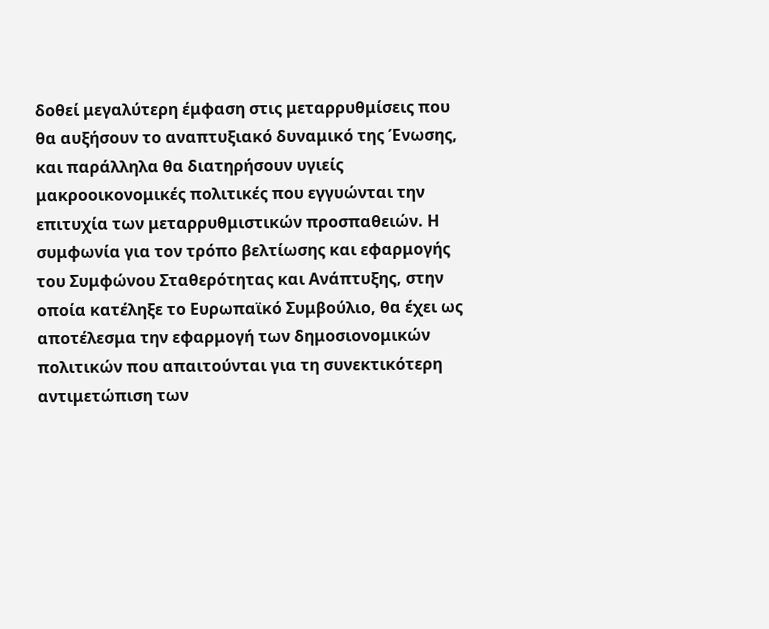δοθεί μεγαλύτερη έμφαση στις μεταρρυθμίσεις που θα αυξήσουν το αναπτυξιακό δυναμικό της Ένωσης, και παράλληλα θα διατηρήσουν υγιείς μακροοικονομικές πολιτικές που εγγυώνται την επιτυχία των μεταρρυθμιστικών προσπαθειών. Η συμφωνία για τον τρόπο βελτίωσης και εφαρμογής του Συμφώνου Σταθερότητας και Ανάπτυξης, στην οποία κατέληξε το Ευρωπαϊκό Συμβούλιο, θα έχει ως αποτέλεσμα την εφαρμογή των δημοσιονομικών πολιτικών που απαιτούνται για τη συνεκτικότερη αντιμετώπιση των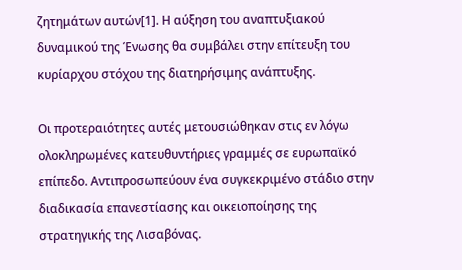ζητημάτων αυτών[1]. Η αύξηση του αναπτυξιακού δυναμικού της Ένωσης θα συμβάλει στην επίτευξη του κυρίαρχου στόχου της διατηρήσιμης ανάπτυξης.

Οι προτεραιότητες αυτές μετουσιώθηκαν στις εν λόγω ολοκληρωμένες κατευθυντήριες γραμμές σε ευρωπαϊκό επίπεδο. Αντιπροσωπεύουν ένα συγκεκριμένο στάδιο στην διαδικασία επανεστίασης και οικειοποίησης της στρατηγικής της Λισαβόνας.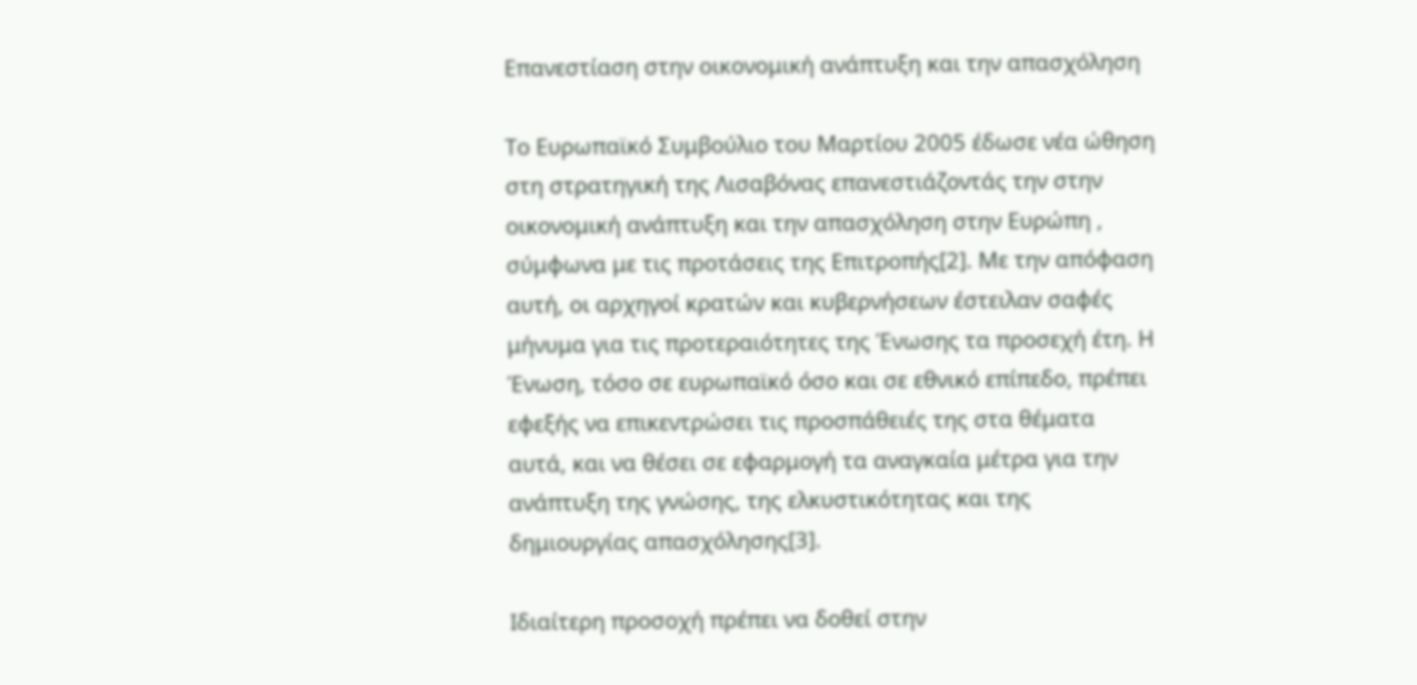Επανεστίαση στην οικονομική ανάπτυξη και την απασχόληση

Το Ευρωπαϊκό Συμβούλιο του Μαρτίου 2005 έδωσε νέα ώθηση στη στρατηγική της Λισαβόνας επανεστιάζοντάς την στην οικονομική ανάπτυξη και την απασχόληση στην Ευρώπη , σύμφωνα με τις προτάσεις της Επιτροπής[2]. Με την απόφαση αυτή, οι αρχηγοί κρατών και κυβερνήσεων έστειλαν σαφές μήνυμα για τις προτεραιότητες της Ένωσης τα προσεχή έτη. Η Ένωση, τόσο σε ευρωπαϊκό όσο και σε εθνικό επίπεδο, πρέπει εφεξής να επικεντρώσει τις προσπάθειές της στα θέματα αυτά, και να θέσει σε εφαρμογή τα αναγκαία μέτρα για την ανάπτυξη της γνώσης, της ελκυστικότητας και της δημιουργίας απασχόλησης[3].

Ιδιαίτερη προσοχή πρέπει να δοθεί στην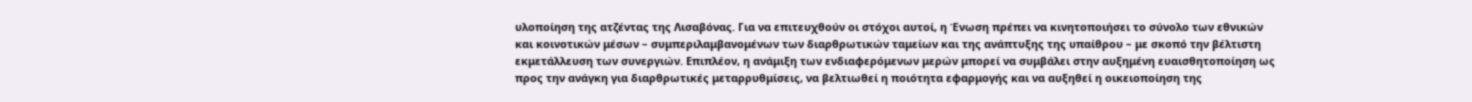υλοποίηση της ατζέντας της Λισαβόνας. Για να επιτευχθούν οι στόχοι αυτοί, η Ένωση πρέπει να κινητοποιήσει το σύνολο των εθνικών και κοινοτικών μέσων – συμπεριλαμβανομένων των διαρθρωτικών ταμείων και της ανάπτυξης της υπαίθρου – με σκοπό την βέλτιστη εκμετάλλευση των συνεργιών. Επιπλέον, η ανάμιξη των ενδιαφερόμενων μερών μπορεί να συμβάλει στην αυξημένη ευαισθητοποίηση ως προς την ανάγκη για διαρθρωτικές μεταρρυθμίσεις, να βελτιωθεί η ποιότητα εφαρμογής και να αυξηθεί η οικειοποίηση της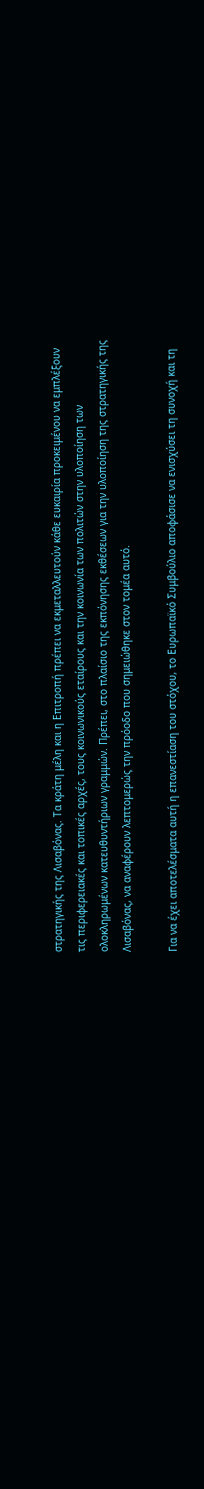στρατηγικής της Λισαβόνας. Τα κράτη μέλη και η Επιτροπή πρέπει να εκμεταλλευτούν κάθε ευκαιρία προκειμένου να εμπλέξουν τις περιφερειακές και τοπικές αρχές, τους κοινωνικούς εταίρους και την κοινωνία των πολιτών στην υλοποίηση των ολοκληρωμένων κατευθυντήριων γραμμών. Πρέπει, στο πλαίσιο της εκπόνησης εκθέσεων για την υλοποίηση της στρατηγικής της Λισαβόνας, να αναφέρουν λεπτομερώς την πρόοδο που σημειώθηκε στον τομέα αυτό.

Για να έχει αποτελέσματα αυτή η επανεστίαση του στόχου, το Ευρωπαϊκό Συμβούλιο αποφάσισε να ενισχύσει τη συνοχή και τη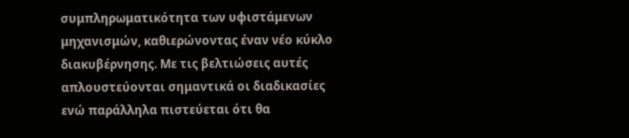συμπληρωματικότητα των υφιστάμενων μηχανισμών, καθιερώνοντας έναν νέο κύκλο διακυβέρνησης. Με τις βελτιώσεις αυτές απλουστεύονται σημαντικά οι διαδικασίες ενώ παράλληλα πιστεύεται ότι θα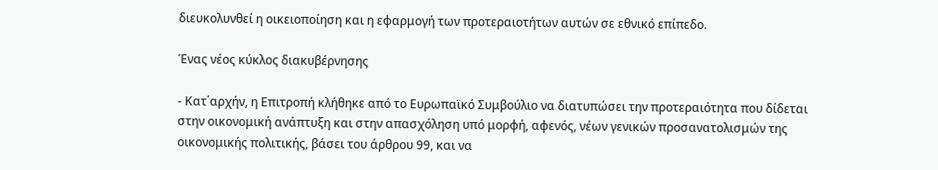διευκολυνθεί η οικειοποίηση και η εφαρμογή των προτεραιοτήτων αυτών σε εθνικό επίπεδο.

Ένας νέος κύκλος διακυβέρνησης

- Κατ΄αρχήν, η Επιτροπή κλήθηκε από το Ευρωπαϊκό Συμβούλιο να διατυπώσει την προτεραιότητα που δίδεται στην οικονομική ανάπτυξη και στην απασχόληση υπό μορφή, αφενός, νέων γενικών προσανατολισμών της οικονομικής πολιτικής, βάσει του άρθρου 99, και να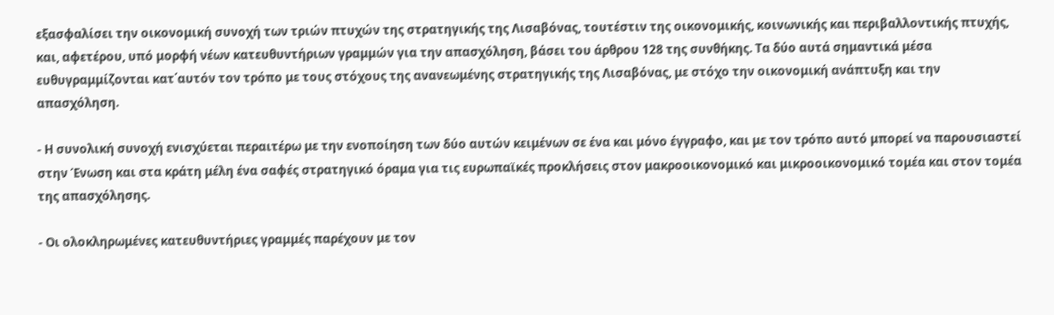εξασφαλίσει την οικονομική συνοχή των τριών πτυχών της στρατηγικής της Λισαβόνας, τουτέστιν της οικονομικής, κοινωνικής και περιβαλλοντικής πτυχής, και, αφετέρου, υπό μορφή νέων κατευθυντήριων γραμμών για την απασχόληση, βάσει του άρθρου 128 της συνθήκης. Τα δύο αυτά σημαντικά μέσα ευθυγραμμίζονται κατ΄αυτόν τον τρόπο με τους στόχους της ανανεωμένης στρατηγικής της Λισαβόνας, με στόχο την οικονομική ανάπτυξη και την απασχόληση.

- Η συνολική συνοχή ενισχύεται περαιτέρω με την ενοποίηση των δύο αυτών κειμένων σε ένα και μόνο έγγραφο, και με τον τρόπο αυτό μπορεί να παρουσιαστεί στην Ένωση και στα κράτη μέλη ένα σαφές στρατηγικό όραμα για τις ευρωπαϊκές προκλήσεις στον μακροοικονομικό και μικροοικονομικό τομέα και στον τομέα της απασχόλησης.

- Οι ολοκληρωμένες κατευθυντήριες γραμμές παρέχουν με τον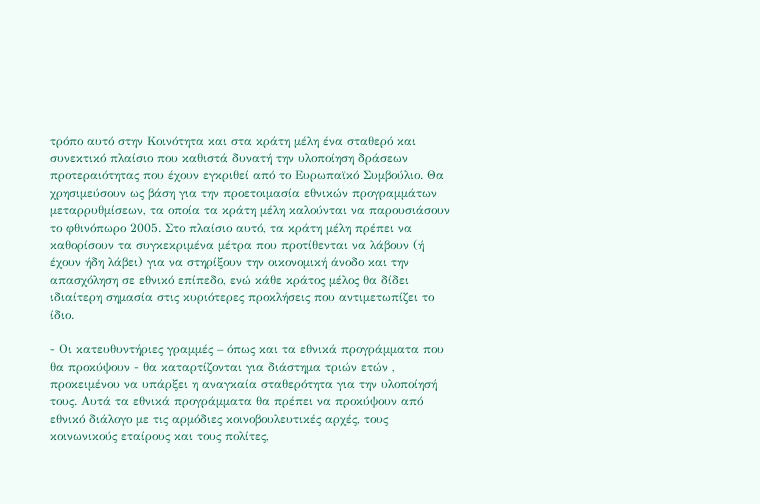τρόπο αυτό στην Κοινότητα και στα κράτη μέλη ένα σταθερό και συνεκτικό πλαίσιο που καθιστά δυνατή την υλοποίηση δράσεων προτεραιότητας που έχουν εγκριθεί από το Ευρωπαϊκό Συμβούλιο. Θα χρησιμεύσουν ως βάση για την προετοιμασία εθνικών προγραμμάτων μεταρρυθμίσεων, τα οποία τα κράτη μέλη καλούνται να παρουσιάσουν το φθινόπωρο 2005. Στο πλαίσιο αυτό, τα κράτη μέλη πρέπει να καθορίσουν τα συγκεκριμένα μέτρα που προτίθενται να λάβουν (ή έχουν ήδη λάβει) για να στηρίξουν την οικονομική άνοδο και την απασχόληση σε εθνικό επίπεδο, ενώ κάθε κράτος μέλος θα δίδει ιδιαίτερη σημασία στις κυριότερες προκλήσεις που αντιμετωπίζει το ίδιο.

- Οι κατευθυντήριες γραμμές – όπως και τα εθνικά προγράμματα που θα προκύψουν - θα καταρτίζονται για διάστημα τριών ετών , προκειμένου να υπάρξει η αναγκαία σταθερότητα για την υλοποίησή τους. Αυτά τα εθνικά προγράμματα θα πρέπει να προκύψουν από εθνικό διάλογο με τις αρμόδιες κοινοβουλευτικές αρχές, τους κοινωνικούς εταίρους και τους πολίτες,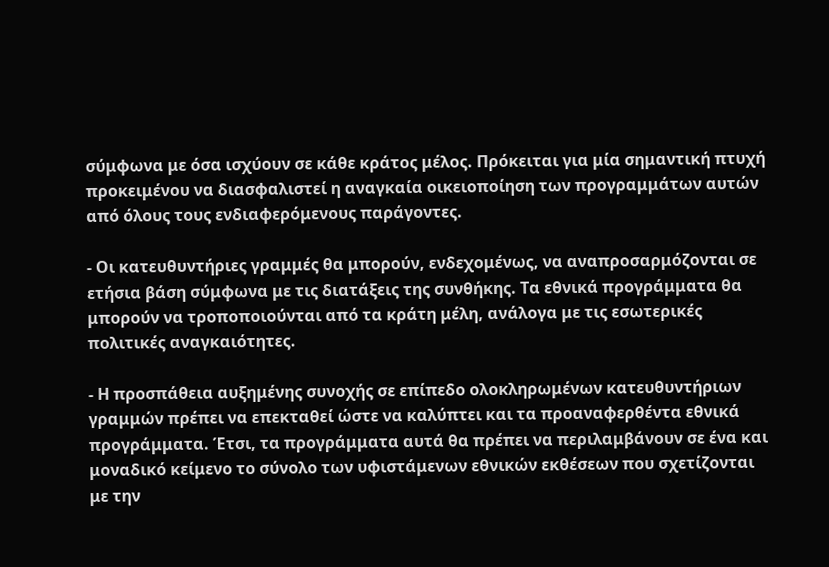σύμφωνα με όσα ισχύουν σε κάθε κράτος μέλος. Πρόκειται για μία σημαντική πτυχή προκειμένου να διασφαλιστεί η αναγκαία οικειοποίηση των προγραμμάτων αυτών από όλους τους ενδιαφερόμενους παράγοντες.

- Οι κατευθυντήριες γραμμές θα μπορούν, ενδεχομένως, να αναπροσαρμόζονται σε ετήσια βάση σύμφωνα με τις διατάξεις της συνθήκης. Τα εθνικά προγράμματα θα μπορούν να τροποποιούνται από τα κράτη μέλη, ανάλογα με τις εσωτερικές πολιτικές αναγκαιότητες.

- Η προσπάθεια αυξημένης συνοχής σε επίπεδο ολοκληρωμένων κατευθυντήριων γραμμών πρέπει να επεκταθεί ώστε να καλύπτει και τα προαναφερθέντα εθνικά προγράμματα. Έτσι, τα προγράμματα αυτά θα πρέπει να περιλαμβάνουν σε ένα και μοναδικό κείμενο το σύνολο των υφιστάμενων εθνικών εκθέσεων που σχετίζονται με την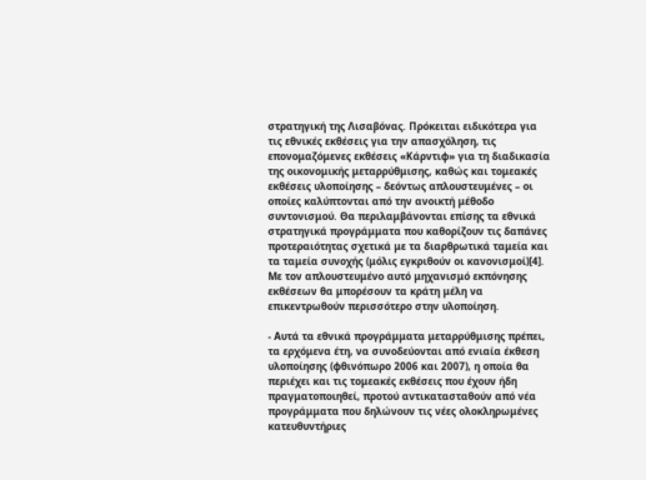στρατηγική της Λισαβόνας. Πρόκειται ειδικότερα για τις εθνικές εκθέσεις για την απασχόληση, τις επονομαζόμενες εκθέσεις «Κάρντιφ» για τη διαδικασία της οικονομικής μεταρρύθμισης, καθώς και τομεακές εκθέσεις υλοποίησης – δεόντως απλουστευμένες – οι οποίες καλύπτονται από την ανοικτή μέθοδο συντονισμού. Θα περιλαμβάνονται επίσης τα εθνικά στρατηγικά προγράμματα που καθορίζουν τις δαπάνες προτεραιότητας σχετικά με τα διαρθρωτικά ταμεία και τα ταμεία συνοχής (μόλις εγκριθούν οι κανονισμοί)[4]. Με τον απλουστευμένο αυτό μηχανισμό εκπόνησης εκθέσεων θα μπορέσουν τα κράτη μέλη να επικεντρωθούν περισσότερο στην υλοποίηση.

- Αυτά τα εθνικά προγράμματα μεταρρύθμισης πρέπει, τα ερχόμενα έτη, να συνοδεύονται από ενιαία έκθεση υλοποίησης (φθινόπωρο 2006 και 2007), η οποία θα περιέχει και τις τομεακές εκθέσεις που έχουν ήδη πραγματοποιηθεί, προτού αντικατασταθούν από νέα προγράμματα που δηλώνουν τις νέες ολοκληρωμένες κατευθυντήριες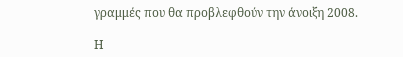γραμμές που θα προβλεφθούν την άνοιξη 2008.

Η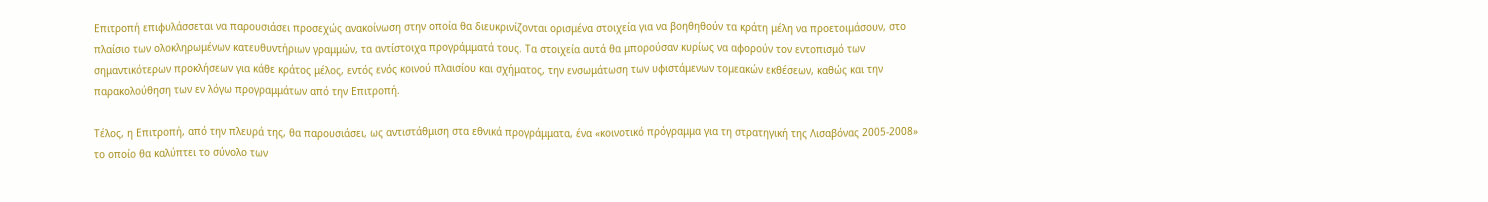Επιτροπή επιφυλάσσεται να παρουσιάσει προσεχώς ανακοίνωση στην οποία θα διευκρινίζονται ορισμένα στοιχεία για να βοηθηθούν τα κράτη μέλη να προετοιμάσουν, στο πλαίσιο των ολοκληρωμένων κατευθυντήριων γραμμών, τα αντίστοιχα προγράμματά τους. Τα στοιχεία αυτά θα μπορούσαν κυρίως να αφορούν τον εντοπισμό των σημαντικότερων προκλήσεων για κάθε κράτος μέλος, εντός ενός κοινού πλαισίου και σχήματος, την ενσωμάτωση των υφιστάμενων τομεακών εκθέσεων, καθώς και την παρακολούθηση των εν λόγω προγραμμάτων από την Επιτροπή.

Τέλος, η Επιτροπή, από την πλευρά της, θα παρουσιάσει, ως αντιστάθμιση στα εθνικά προγράμματα, ένα «κοινοτικό πρόγραμμα για τη στρατηγική της Λισαβόνας 2005-2008» το οποίο θα καλύπτει το σύνολο των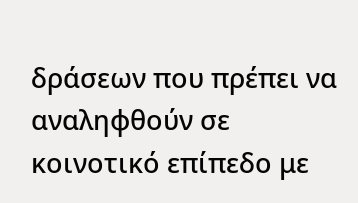δράσεων που πρέπει να αναληφθούν σε κοινοτικό επίπεδο με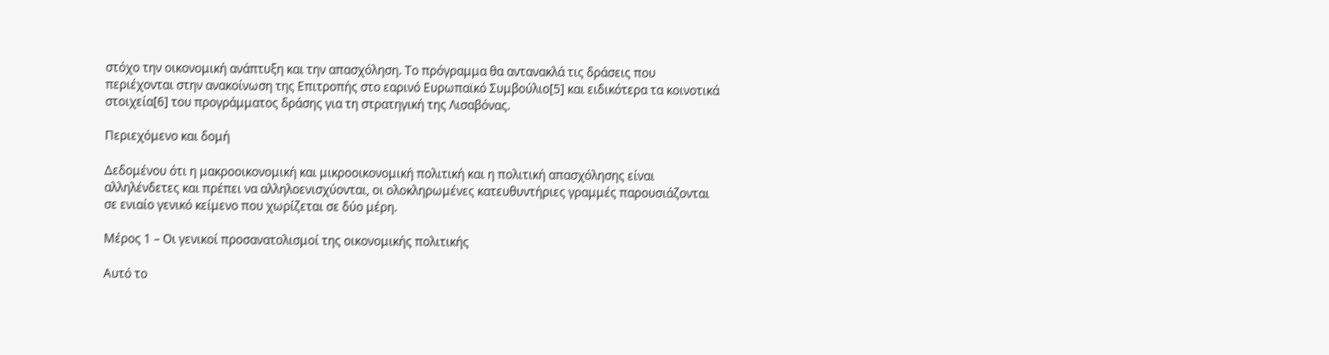στόχο την οικονομική ανάπτυξη και την απασχόληση. Το πρόγραμμα θα αντανακλά τις δράσεις που περιέχονται στην ανακοίνωση της Επιτροπής στο εαρινό Ευρωπαϊκό Συμβούλιο[5] και ειδικότερα τα κοινοτικά στοιχεία[6] του προγράμματος δράσης για τη στρατηγική της Λισαβόνας.

Περιεχόμενο και δομή

Δεδομένου ότι η μακροοικονομική και μικροοικονομική πολιτική και η πολιτική απασχόλησης είναι αλληλένδετες και πρέπει να αλληλοενισχύονται, οι ολοκληρωμένες κατευθυντήριες γραμμές παρουσιάζονται σε ενιαίο γενικό κείμενο που χωρίζεται σε δύο μέρη.

Μέρος 1 – Οι γενικοί προσανατολισμοί της οικονομικής πολιτικής

Αυτό το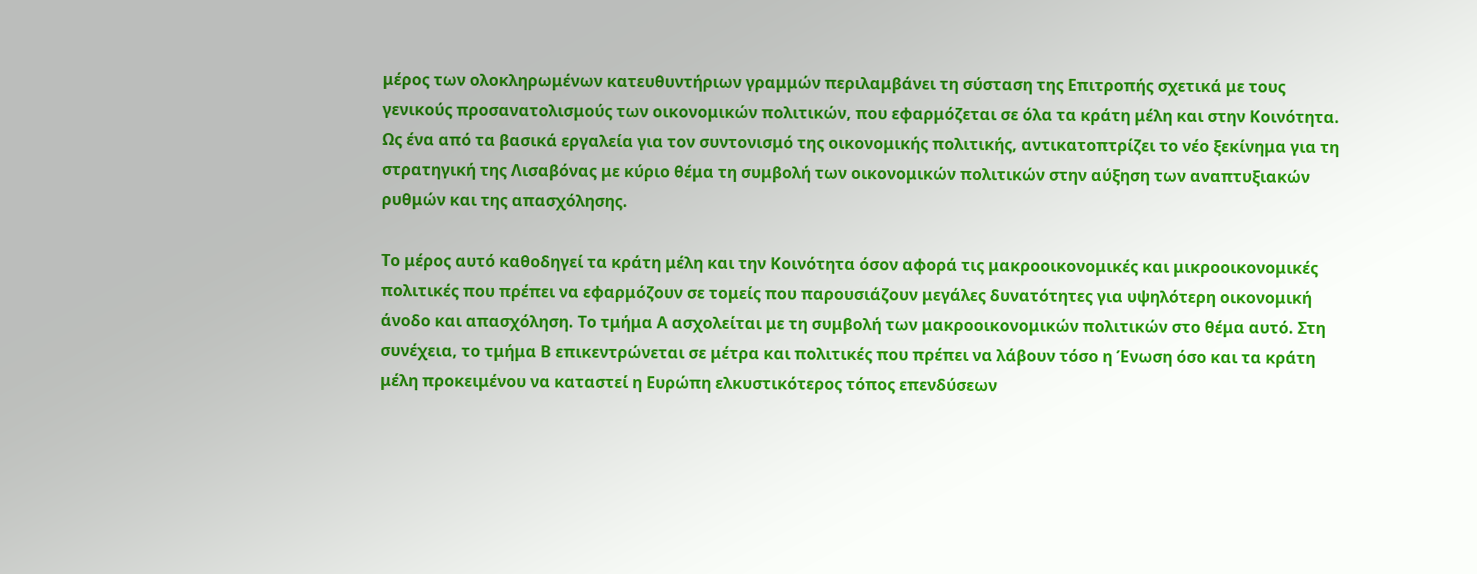μέρος των ολοκληρωμένων κατευθυντήριων γραμμών περιλαμβάνει τη σύσταση της Επιτροπής σχετικά με τους γενικούς προσανατολισμούς των οικονομικών πολιτικών, που εφαρμόζεται σε όλα τα κράτη μέλη και στην Κοινότητα. Ως ένα από τα βασικά εργαλεία για τον συντονισμό της οικονομικής πολιτικής, αντικατοπτρίζει το νέο ξεκίνημα για τη στρατηγική της Λισαβόνας με κύριο θέμα τη συμβολή των οικονομικών πολιτικών στην αύξηση των αναπτυξιακών ρυθμών και της απασχόλησης.

Το μέρος αυτό καθοδηγεί τα κράτη μέλη και την Κοινότητα όσον αφορά τις μακροοικονομικές και μικροοικονομικές πολιτικές που πρέπει να εφαρμόζουν σε τομείς που παρουσιάζουν μεγάλες δυνατότητες για υψηλότερη οικονομική άνοδο και απασχόληση. Το τμήμα Α ασχολείται με τη συμβολή των μακροοικονομικών πολιτικών στο θέμα αυτό. Στη συνέχεια, το τμήμα Β επικεντρώνεται σε μέτρα και πολιτικές που πρέπει να λάβουν τόσο η Ένωση όσο και τα κράτη μέλη προκειμένου να καταστεί η Ευρώπη ελκυστικότερος τόπος επενδύσεων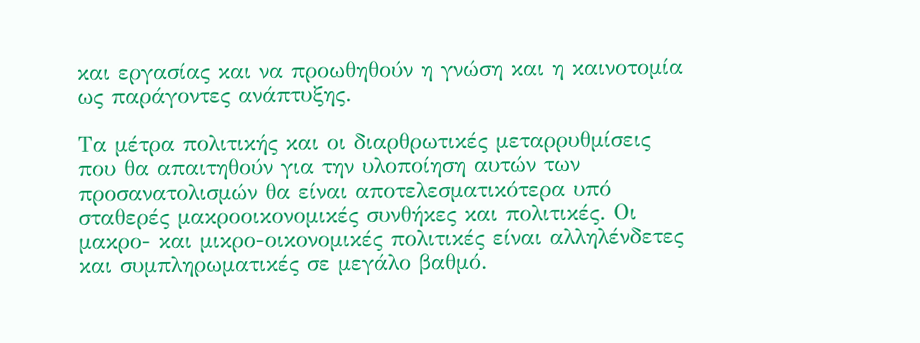και εργασίας και να προωθηθούν η γνώση και η καινοτομία ως παράγοντες ανάπτυξης.

Τα μέτρα πολιτικής και οι διαρθρωτικές μεταρρυθμίσεις που θα απαιτηθούν για την υλοποίηση αυτών των προσανατολισμών θα είναι αποτελεσματικότερα υπό σταθερές μακροοικονομικές συνθήκες και πολιτικές. Οι μακρο- και μικρο-οικονομικές πολιτικές είναι αλληλένδετες και συμπληρωματικές σε μεγάλο βαθμό.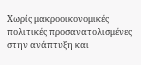Χωρίς μακροοικονομικές πολιτικές προσανατολισμένες στην ανάπτυξη και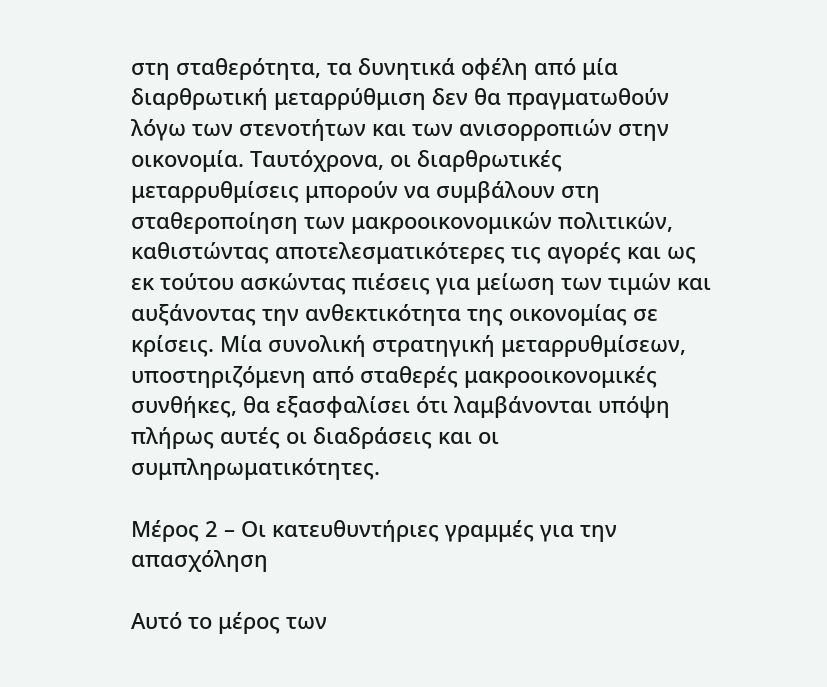στη σταθερότητα, τα δυνητικά οφέλη από μία διαρθρωτική μεταρρύθμιση δεν θα πραγματωθούν λόγω των στενοτήτων και των ανισορροπιών στην οικονομία. Ταυτόχρονα, οι διαρθρωτικές μεταρρυθμίσεις μπορούν να συμβάλουν στη σταθεροποίηση των μακροοικονομικών πολιτικών, καθιστώντας αποτελεσματικότερες τις αγορές και ως εκ τούτου ασκώντας πιέσεις για μείωση των τιμών και αυξάνοντας την ανθεκτικότητα της οικονομίας σε κρίσεις. Μία συνολική στρατηγική μεταρρυθμίσεων, υποστηριζόμενη από σταθερές μακροοικονομικές συνθήκες, θα εξασφαλίσει ότι λαμβάνονται υπόψη πλήρως αυτές οι διαδράσεις και οι συμπληρωματικότητες.

Μέρος 2 – Οι κατευθυντήριες γραμμές για την απασχόληση

Αυτό το μέρος των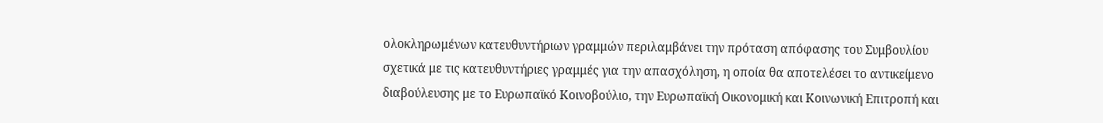ολοκληρωμένων κατευθυντήριων γραμμών περιλαμβάνει την πρόταση απόφασης του Συμβουλίου σχετικά με τις κατευθυντήριες γραμμές για την απασχόληση, η οποία θα αποτελέσει το αντικείμενο διαβούλευσης με το Ευρωπαϊκό Κοινοβούλιο, την Ευρωπαϊκή Οικονομική και Κοινωνική Επιτροπή και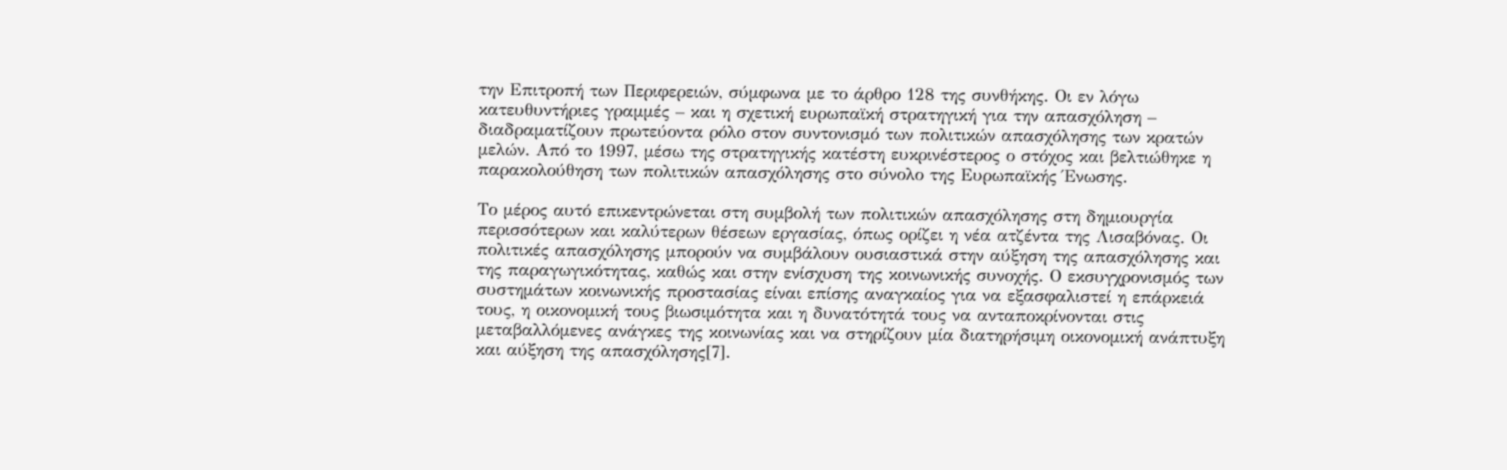την Επιτροπή των Περιφερειών, σύμφωνα με το άρθρο 128 της συνθήκης. Οι εν λόγω κατευθυντήριες γραμμές – και η σχετική ευρωπαϊκή στρατηγική για την απασχόληση – διαδραματίζουν πρωτεύοντα ρόλο στον συντονισμό των πολιτικών απασχόλησης των κρατών μελών. Από το 1997, μέσω της στρατηγικής κατέστη ευκρινέστερος ο στόχος και βελτιώθηκε η παρακολούθηση των πολιτικών απασχόλησης στο σύνολο της Ευρωπαϊκής Ένωσης.

Το μέρος αυτό επικεντρώνεται στη συμβολή των πολιτικών απασχόλησης στη δημιουργία περισσότερων και καλύτερων θέσεων εργασίας, όπως ορίζει η νέα ατζέντα της Λισαβόνας. Οι πολιτικές απασχόλησης μπορούν να συμβάλουν ουσιαστικά στην αύξηση της απασχόλησης και της παραγωγικότητας, καθώς και στην ενίσχυση της κοινωνικής συνοχής. Ο εκσυγχρονισμός των συστημάτων κοινωνικής προστασίας είναι επίσης αναγκαίος για να εξασφαλιστεί η επάρκειά τους, η οικονομική τους βιωσιμότητα και η δυνατότητά τους να ανταποκρίνονται στις μεταβαλλόμενες ανάγκες της κοινωνίας και να στηρίζουν μία διατηρήσιμη οικονομική ανάπτυξη και αύξηση της απασχόλησης[7].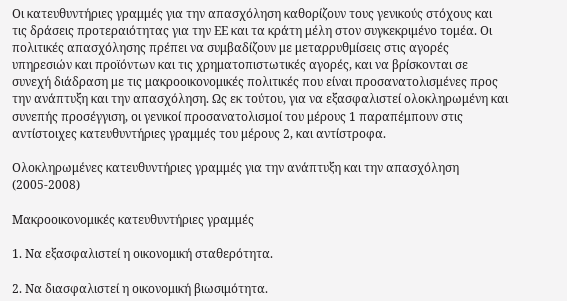Οι κατευθυντήριες γραμμές για την απασχόληση καθορίζουν τους γενικούς στόχους και τις δράσεις προτεραιότητας για την ΕΕ και τα κράτη μέλη στον συγκεκριμένο τομέα. Οι πολιτικές απασχόλησης πρέπει να συμβαδίζουν με μεταρρυθμίσεις στις αγορές υπηρεσιών και προϊόντων και τις χρηματοπιστωτικές αγορές, και να βρίσκονται σε συνεχή διάδραση με τις μακροοικονομικές πολιτικές που είναι προσανατολισμένες προς την ανάπτυξη και την απασχόληση. Ως εκ τούτου, για να εξασφαλιστεί ολοκληρωμένη και συνεπής προσέγγιση, οι γενικοί προσανατολισμοί του μέρους 1 παραπέμπουν στις αντίστοιχες κατευθυντήριες γραμμές του μέρους 2, και αντίστροφα.

Ολοκληρωμένες κατευθυντήριες γραμμές για την ανάπτυξη και την απασχόληση (2005-2008)

Μακροοικονομικές κατευθυντήριες γραμμές

1. Να εξασφαλιστεί η οικονομική σταθερότητα.

2. Να διασφαλιστεί η οικονομική βιωσιμότητα.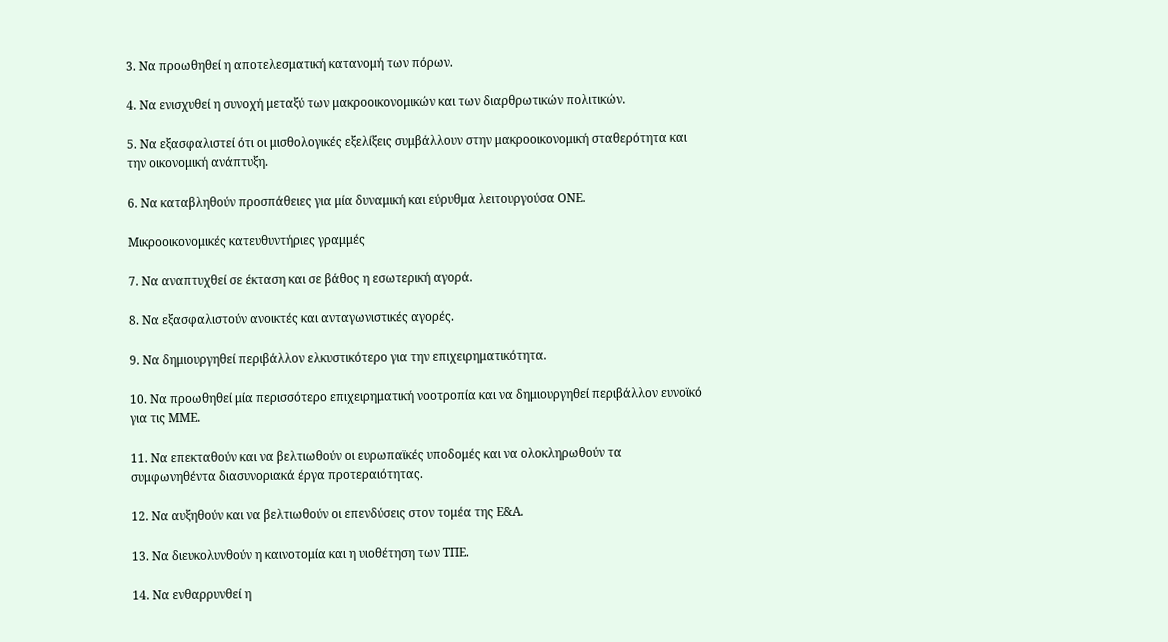3. Να προωθηθεί η αποτελεσματική κατανομή των πόρων.

4. Να ενισχυθεί η συνοχή μεταξύ των μακροοικονομικών και των διαρθρωτικών πολιτικών.

5. Να εξασφαλιστεί ότι οι μισθολογικές εξελίξεις συμβάλλουν στην μακροοικονομική σταθερότητα και την οικονομική ανάπτυξη.

6. Να καταβληθούν προσπάθειες για μία δυναμική και εύρυθμα λειτουργούσα ΟΝΕ.

Μικροοικονομικές κατευθυντήριες γραμμές

7. Να αναπτυχθεί σε έκταση και σε βάθος η εσωτερική αγορά.

8. Να εξασφαλιστούν ανοικτές και ανταγωνιστικές αγορές.

9. Να δημιουργηθεί περιβάλλον ελκυστικότερο για την επιχειρηματικότητα.

10. Να προωθηθεί μία περισσότερο επιχειρηματική νοοτροπία και να δημιουργηθεί περιβάλλον ευνοϊκό για τις ΜΜΕ.

11. Να επεκταθούν και να βελτιωθούν οι ευρωπαϊκές υποδομές και να ολοκληρωθούν τα συμφωνηθέντα διασυνοριακά έργα προτεραιότητας.

12. Να αυξηθούν και να βελτιωθούν οι επενδύσεις στον τομέα της Ε&Α.

13. Να διευκολυνθούν η καινοτομία και η υιοθέτηση των ΤΠΕ.

14. Να ενθαρρυνθεί η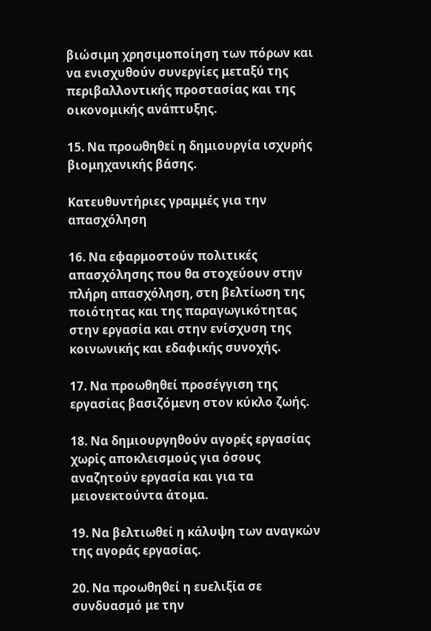βιώσιμη χρησιμοποίηση των πόρων και να ενισχυθούν συνεργίες μεταξύ της περιβαλλοντικής προστασίας και της οικονομικής ανάπτυξης.

15. Να προωθηθεί η δημιουργία ισχυρής βιομηχανικής βάσης.

Κατευθυντήριες γραμμές για την απασχόληση

16. Να εφαρμοστούν πολιτικές απασχόλησης που θα στοχεύουν στην πλήρη απασχόληση, στη βελτίωση της ποιότητας και της παραγωγικότητας στην εργασία και στην ενίσχυση της κοινωνικής και εδαφικής συνοχής.

17. Να προωθηθεί προσέγγιση της εργασίας βασιζόμενη στον κύκλο ζωής.

18. Να δημιουργηθούν αγορές εργασίας χωρίς αποκλεισμούς για όσους αναζητούν εργασία και για τα μειονεκτούντα άτομα.

19. Να βελτιωθεί η κάλυψη των αναγκών της αγοράς εργασίας.

20. Να προωθηθεί η ευελιξία σε συνδυασμό με την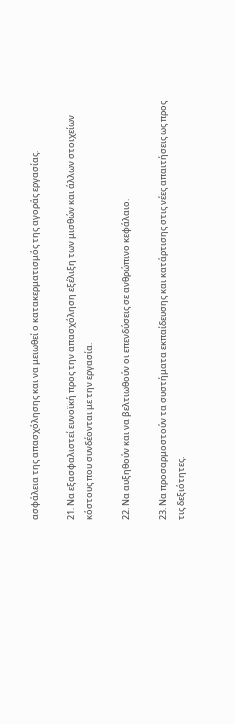ασφάλεια της απασχόλησης και να μειωθεί ο κατακερματισμός της αγοράς εργασίας.

21. Να εξασφαλιστεί ευνοϊκή προς την απασχόληση εξέλιξη των μισθών και άλλων στοιχείων κόστους που συνδέονται με την εργασία.

22. Να αυξηθούν και να βελτιωθούν οι επενδύσεις σε ανθρώπινο κεφάλαιο.

23. Να προσαρμοστούν τα συστήματα εκπαίδευσης και κατάρτισης στις νέες απαιτήσεις ως προς τις δεξιότητες.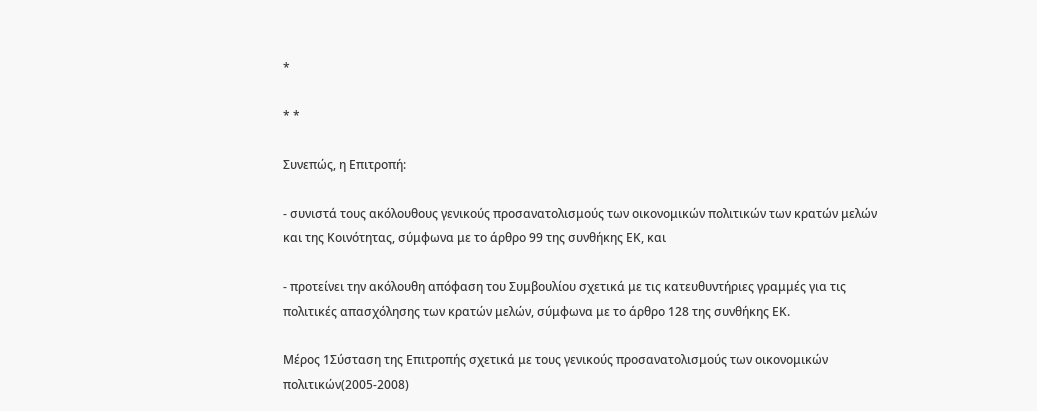*

* *

Συνεπώς, η Επιτροπή:

- συνιστά τους ακόλουθους γενικούς προσανατολισμούς των οικονομικών πολιτικών των κρατών μελών και της Κοινότητας, σύμφωνα με το άρθρο 99 της συνθήκης ΕΚ, και

- προτείνει την ακόλουθη απόφαση του Συμβουλίου σχετικά με τις κατευθυντήριες γραμμές για τις πολιτικές απασχόλησης των κρατών μελών, σύμφωνα με το άρθρο 128 της συνθήκης ΕΚ.

Μέρος 1Σύσταση της Επιτροπής σχετικά με τους γενικούς προσανατολισμούς των οικονομικών πολιτικών(2005-2008)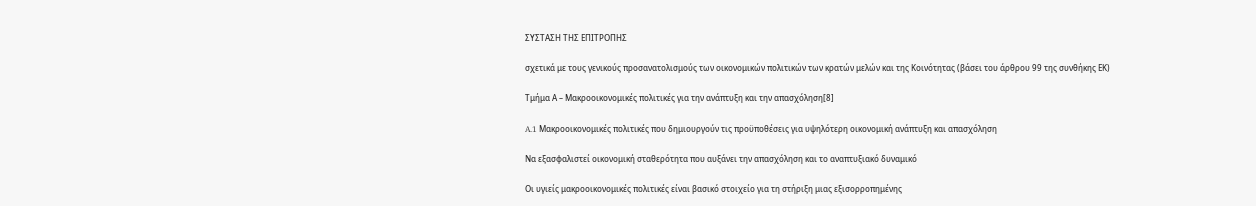ΣΥΣΤΑΣΗ ΤΗΣ ΕΠΙΤΡΟΠΗΣ

σχετικά με τους γενικούς προσανατολισμούς των οικονομικών πολιτικών των κρατών μελών και της Κοινότητας (βάσει του άρθρου 99 της συνθήκης ΕΚ)

Τμήμα Α – Μακροοικονομικές πολιτικές για την ανάπτυξη και την απασχόληση[8]

A.1 Μακροοικονομικές πολιτικές που δημιουργούν τις προϋποθέσεις για υψηλότερη οικονομική ανάπτυξη και απασχόληση

Να εξασφαλιστεί οικονομική σταθερότητα που αυξάνει την απασχόληση και το αναπτυξιακό δυναμικό

Οι υγιείς μακροοικονομικές πολιτικές είναι βασικό στοιχείο για τη στήριξη μιας εξισορροπημένης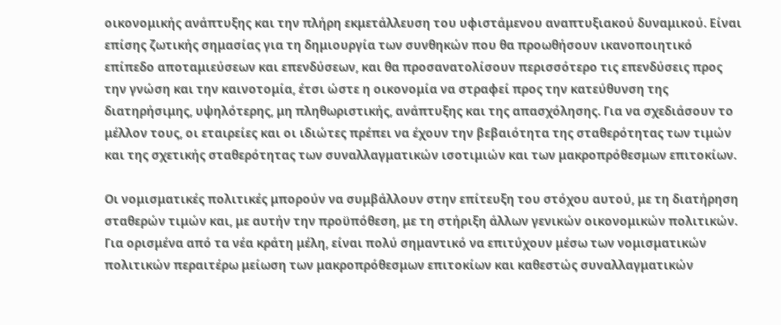οικονομικής ανάπτυξης και την πλήρη εκμετάλλευση του υφιστάμενου αναπτυξιακού δυναμικού. Είναι επίσης ζωτικής σημασίας για τη δημιουργία των συνθηκών που θα προωθήσουν ικανοποιητικό επίπεδο αποταμιεύσεων και επενδύσεων, και θα προσανατολίσουν περισσότερο τις επενδύσεις προς την γνώση και την καινοτομία, έτσι ώστε η οικονομία να στραφεί προς την κατεύθυνση της διατηρήσιμης, υψηλότερης, μη πληθωριστικής, ανάπτυξης και της απασχόλησης. Για να σχεδιάσουν το μέλλον τους, οι εταιρείες και οι ιδιώτες πρέπει να έχουν την βεβαιότητα της σταθερότητας των τιμών και της σχετικής σταθερότητας των συναλλαγματικών ισοτιμιών και των μακροπρόθεσμων επιτοκίων.

Οι νομισματικές πολιτικές μπορούν να συμβάλλουν στην επίτευξη του στόχου αυτού, με τη διατήρηση σταθερών τιμών και, με αυτήν την προϋπόθεση, με τη στήριξη άλλων γενικών οικονομικών πολιτικών. Για ορισμένα από τα νέα κράτη μέλη, είναι πολύ σημαντικό να επιτύχουν μέσω των νομισματικών πολιτικών περαιτέρω μείωση των μακροπρόθεσμων επιτοκίων και καθεστώς συναλλαγματικών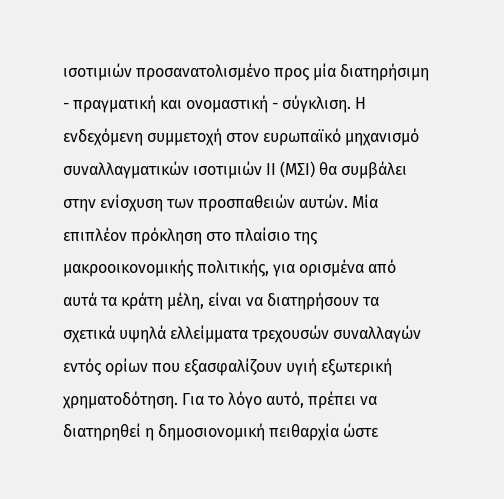ισοτιμιών προσανατολισμένο προς μία διατηρήσιμη - πραγματική και ονομαστική - σύγκλιση. Η ενδεχόμενη συμμετοχή στον ευρωπαϊκό μηχανισμό συναλλαγματικών ισοτιμιών ΙΙ (ΜΣΙ) θα συμβάλει στην ενίσχυση των προσπαθειών αυτών. Μία επιπλέον πρόκληση στο πλαίσιο της μακροοικονομικής πολιτικής, για ορισμένα από αυτά τα κράτη μέλη, είναι να διατηρήσουν τα σχετικά υψηλά ελλείμματα τρεχουσών συναλλαγών εντός ορίων που εξασφαλίζουν υγιή εξωτερική χρηματοδότηση. Για το λόγο αυτό, πρέπει να διατηρηθεί η δημοσιονομική πειθαρχία ώστε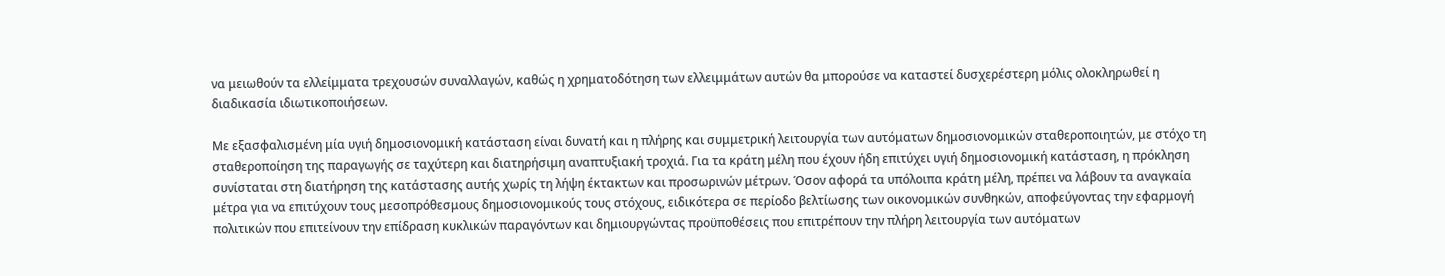να μειωθούν τα ελλείμματα τρεχουσών συναλλαγών, καθώς η χρηματοδότηση των ελλειμμάτων αυτών θα μπορούσε να καταστεί δυσχερέστερη μόλις ολοκληρωθεί η διαδικασία ιδιωτικοποιήσεων.

Με εξασφαλισμένη μία υγιή δημοσιονομική κατάσταση είναι δυνατή και η πλήρης και συμμετρική λειτουργία των αυτόματων δημοσιονομικών σταθεροποιητών, με στόχο τη σταθεροποίηση της παραγωγής σε ταχύτερη και διατηρήσιμη αναπτυξιακή τροχιά. Για τα κράτη μέλη που έχουν ήδη επιτύχει υγιή δημοσιονομική κατάσταση, η πρόκληση συνίσταται στη διατήρηση της κατάστασης αυτής χωρίς τη λήψη έκτακτων και προσωρινών μέτρων. Όσον αφορά τα υπόλοιπα κράτη μέλη, πρέπει να λάβουν τα αναγκαία μέτρα για να επιτύχουν τους μεσοπρόθεσμους δημοσιονομικούς τους στόχους, ειδικότερα σε περίοδο βελτίωσης των οικονομικών συνθηκών, αποφεύγοντας την εφαρμογή πολιτικών που επιτείνουν την επίδραση κυκλικών παραγόντων και δημιουργώντας προϋποθέσεις που επιτρέπουν την πλήρη λειτουργία των αυτόματων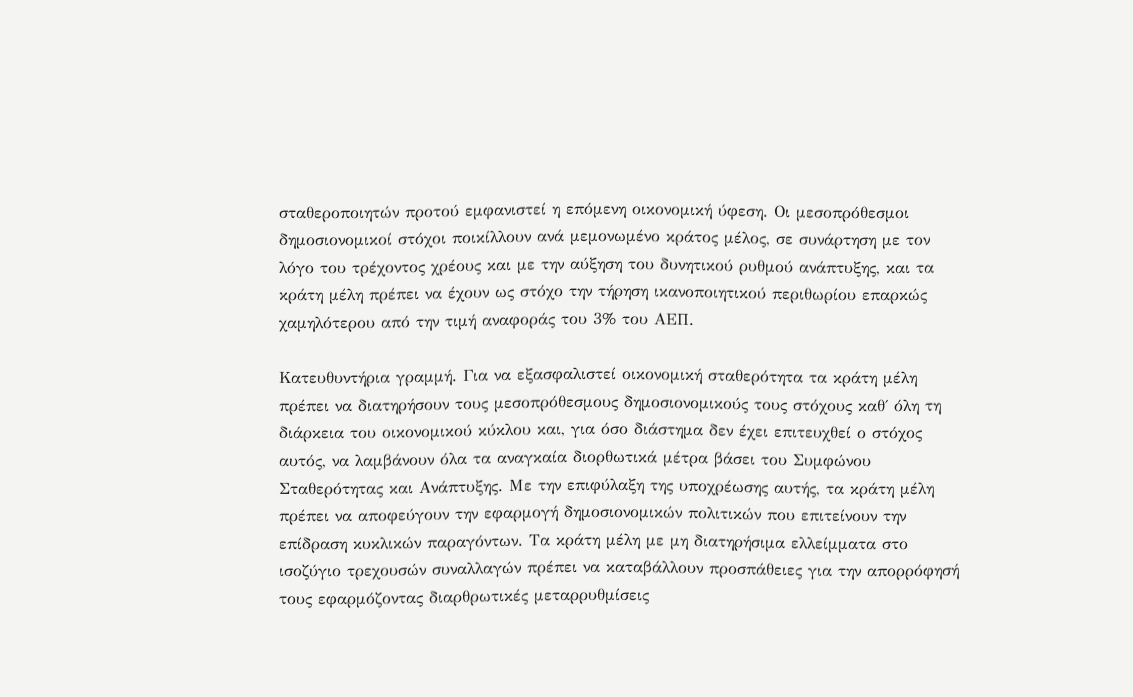σταθεροποιητών προτού εμφανιστεί η επόμενη οικονομική ύφεση. Οι μεσοπρόθεσμοι δημοσιονομικοί στόχοι ποικίλλουν ανά μεμονωμένο κράτος μέλος, σε συνάρτηση με τον λόγο του τρέχοντος χρέους και με την αύξηση του δυνητικού ρυθμού ανάπτυξης, και τα κράτη μέλη πρέπει να έχουν ως στόχο την τήρηση ικανοποιητικού περιθωρίου επαρκώς χαμηλότερου από την τιμή αναφοράς του 3% του ΑΕΠ.

Κατευθυντήρια γραμμή. Για να εξασφαλιστεί οικονομική σταθερότητα τα κράτη μέλη πρέπει να διατηρήσουν τους μεσοπρόθεσμους δημοσιονομικούς τους στόχους καθ΄ όλη τη διάρκεια του οικονομικού κύκλου και, για όσο διάστημα δεν έχει επιτευχθεί ο στόχος αυτός, να λαμβάνουν όλα τα αναγκαία διορθωτικά μέτρα βάσει του Συμφώνου Σταθερότητας και Ανάπτυξης. Με την επιφύλαξη της υποχρέωσης αυτής, τα κράτη μέλη πρέπει να αποφεύγουν την εφαρμογή δημοσιονομικών πολιτικών που επιτείνουν την επίδραση κυκλικών παραγόντων. Τα κράτη μέλη με μη διατηρήσιμα ελλείμματα στο ισοζύγιο τρεχουσών συναλλαγών πρέπει να καταβάλλουν προσπάθειες για την απορρόφησή τους εφαρμόζοντας διαρθρωτικές μεταρρυθμίσεις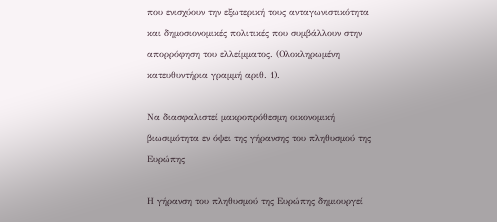που ενισχύουν την εξωτερική τους ανταγωνιστικότητα και δημοσιονομικές πολιτικές που συμβάλλουν στην απορρόφηση του ελλείμματος. (Ολοκληρωμένη κατευθυντήρια γραμμή αριθ. 1).

Να διασφαλιστεί μακροπρόθεσμη οικονομική βιωσιμότητα εν όψει της γήρανσης του πληθυσμού της Ευρώπης

Η γήρανση του πληθυσμού της Ευρώπης δημιουργεί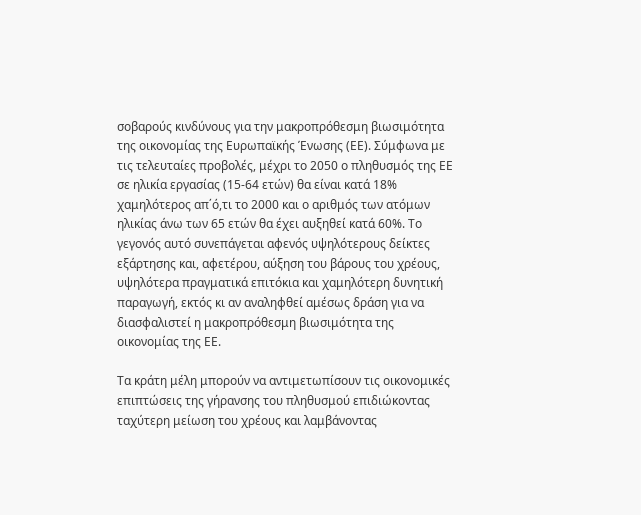σοβαρούς κινδύνους για την μακροπρόθεσμη βιωσιμότητα της οικονομίας της Ευρωπαϊκής Ένωσης (ΕΕ). Σύμφωνα με τις τελευταίες προβολές, μέχρι το 2050 ο πληθυσμός της ΕΕ σε ηλικία εργασίας (15-64 ετών) θα είναι κατά 18% χαμηλότερος απ΄ό,τι το 2000 και ο αριθμός των ατόμων ηλικίας άνω των 65 ετών θα έχει αυξηθεί κατά 60%. Το γεγονός αυτό συνεπάγεται αφενός υψηλότερους δείκτες εξάρτησης και, αφετέρου, αύξηση του βάρους του χρέους, υψηλότερα πραγματικά επιτόκια και χαμηλότερη δυνητική παραγωγή, εκτός κι αν αναληφθεί αμέσως δράση για να διασφαλιστεί η μακροπρόθεσμη βιωσιμότητα της οικονομίας της ΕΕ.

Τα κράτη μέλη μπορούν να αντιμετωπίσουν τις οικονομικές επιπτώσεις της γήρανσης του πληθυσμού επιδιώκοντας ταχύτερη μείωση του χρέους και λαμβάνοντας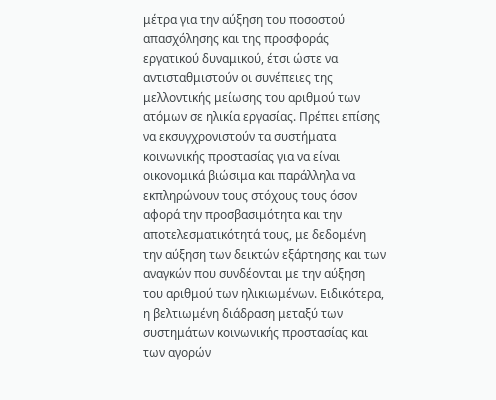μέτρα για την αύξηση του ποσοστού απασχόλησης και της προσφοράς εργατικού δυναμικού, έτσι ώστε να αντισταθμιστούν οι συνέπειες της μελλοντικής μείωσης του αριθμού των ατόμων σε ηλικία εργασίας. Πρέπει επίσης να εκσυγχρονιστούν τα συστήματα κοινωνικής προστασίας για να είναι οικονομικά βιώσιμα και παράλληλα να εκπληρώνουν τους στόχους τους όσον αφορά την προσβασιμότητα και την αποτελεσματικότητά τους, με δεδομένη την αύξηση των δεικτών εξάρτησης και των αναγκών που συνδέονται με την αύξηση του αριθμού των ηλικιωμένων. Ειδικότερα, η βελτιωμένη διάδραση μεταξύ των συστημάτων κοινωνικής προστασίας και των αγορών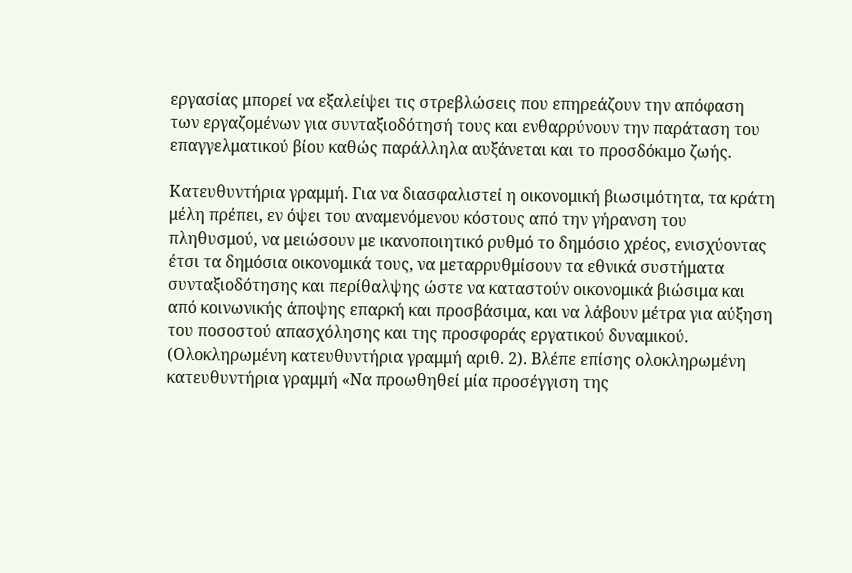εργασίας μπορεί να εξαλείψει τις στρεβλώσεις που επηρεάζουν την απόφαση των εργαζομένων για συνταξιοδότησή τους και ενθαρρύνουν την παράταση του επαγγελματικού βίου καθώς παράλληλα αυξάνεται και το προσδόκιμο ζωής.

Κατευθυντήρια γραμμή. Για να διασφαλιστεί η οικονομική βιωσιμότητα, τα κράτη μέλη πρέπει, εν όψει του αναμενόμενου κόστους από την γήρανση του πληθυσμού, να μειώσουν με ικανοποιητικό ρυθμό το δημόσιο χρέος, ενισχύοντας έτσι τα δημόσια οικονομικά τους, να μεταρρυθμίσουν τα εθνικά συστήματα συνταξιοδότησης και περίθαλψης ώστε να καταστούν οικονομικά βιώσιμα και από κοινωνικής άποψης επαρκή και προσβάσιμα, και να λάβουν μέτρα για αύξηση του ποσοστού απασχόλησης και της προσφοράς εργατικού δυναμικού. (Ολοκληρωμένη κατευθυντήρια γραμμή αριθ. 2). Βλέπε επίσης ολοκληρωμένη κατευθυντήρια γραμμή «Να προωθηθεί μία προσέγγιση της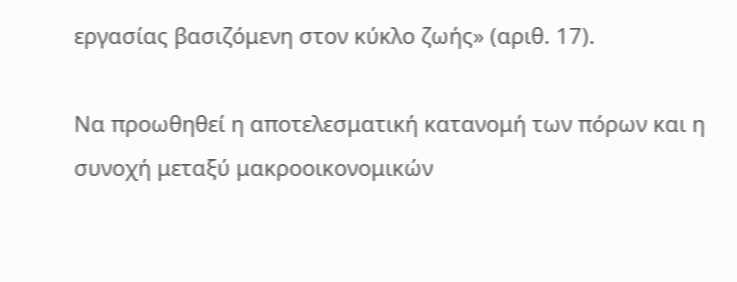εργασίας βασιζόμενη στον κύκλο ζωής» (αριθ. 17).

Να προωθηθεί η αποτελεσματική κατανομή των πόρων και η συνοχή μεταξύ μακροοικονομικών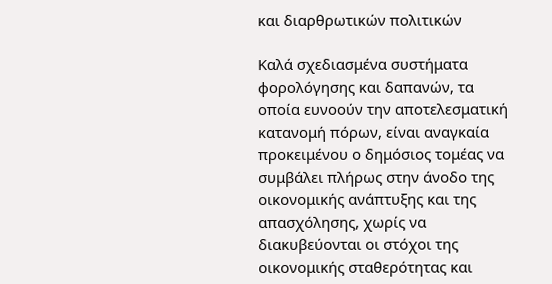και διαρθρωτικών πολιτικών

Καλά σχεδιασμένα συστήματα φορολόγησης και δαπανών, τα οποία ευνοούν την αποτελεσματική κατανομή πόρων, είναι αναγκαία προκειμένου ο δημόσιος τομέας να συμβάλει πλήρως στην άνοδο της οικονομικής ανάπτυξης και της απασχόλησης, χωρίς να διακυβεύονται οι στόχοι της οικονομικής σταθερότητας και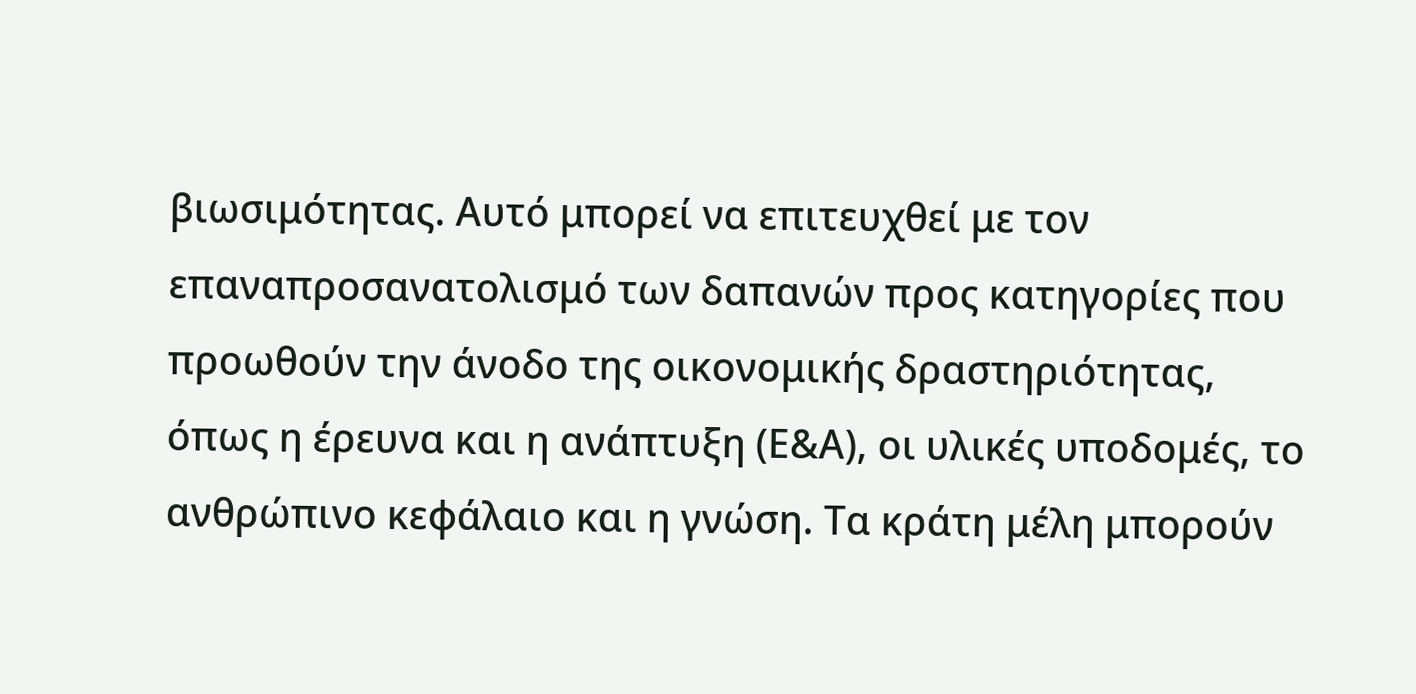βιωσιμότητας. Αυτό μπορεί να επιτευχθεί με τον επαναπροσανατολισμό των δαπανών προς κατηγορίες που προωθούν την άνοδο της οικονομικής δραστηριότητας, όπως η έρευνα και η ανάπτυξη (Ε&Α), οι υλικές υποδομές, το ανθρώπινο κεφάλαιο και η γνώση. Τα κράτη μέλη μπορούν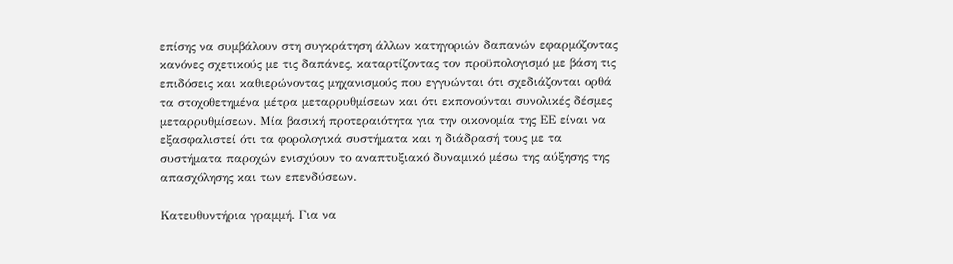επίσης να συμβάλουν στη συγκράτηση άλλων κατηγοριών δαπανών εφαρμόζοντας κανόνες σχετικούς με τις δαπάνες, καταρτίζοντας τον προϋπολογισμό με βάση τις επιδόσεις και καθιερώνοντας μηχανισμούς που εγγυώνται ότι σχεδιάζονται ορθά τα στοχοθετημένα μέτρα μεταρρυθμίσεων και ότι εκπονούνται συνολικές δέσμες μεταρρυθμίσεων. Μία βασική προτεραιότητα για την οικονομία της ΕΕ είναι να εξασφαλιστεί ότι τα φορολογικά συστήματα και η διάδρασή τους με τα συστήματα παροχών ενισχύουν το αναπτυξιακό δυναμικό μέσω της αύξησης της απασχόλησης και των επενδύσεων.

Κατευθυντήρια γραμμή. Για να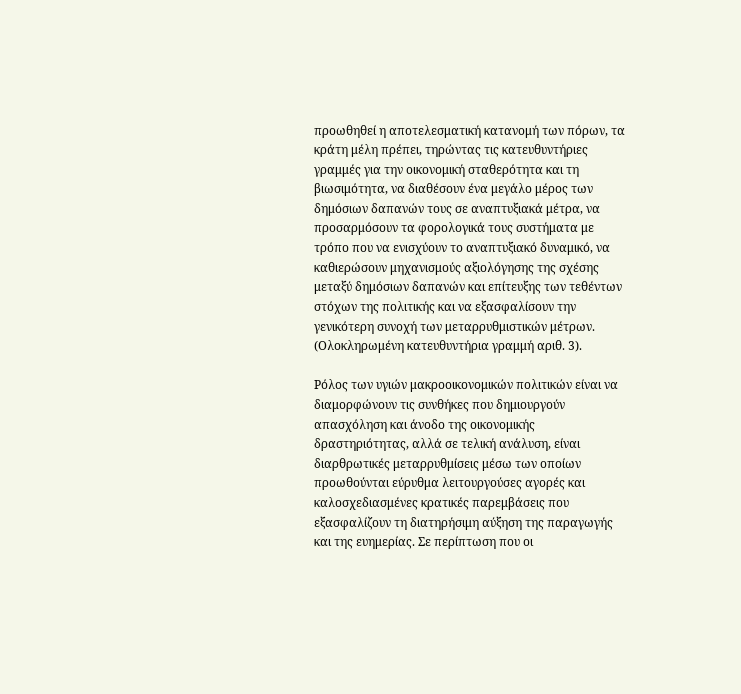προωθηθεί η αποτελεσματική κατανομή των πόρων, τα κράτη μέλη πρέπει, τηρώντας τις κατευθυντήριες γραμμές για την οικονομική σταθερότητα και τη βιωσιμότητα, να διαθέσουν ένα μεγάλο μέρος των δημόσιων δαπανών τους σε αναπτυξιακά μέτρα, να προσαρμόσουν τα φορολογικά τους συστήματα με τρόπο που να ενισχύουν το αναπτυξιακό δυναμικό, να καθιερώσουν μηχανισμούς αξιολόγησης της σχέσης μεταξύ δημόσιων δαπανών και επίτευξης των τεθέντων στόχων της πολιτικής και να εξασφαλίσουν την γενικότερη συνοχή των μεταρρυθμιστικών μέτρων. (Ολοκληρωμένη κατευθυντήρια γραμμή αριθ. 3).

Ρόλος των υγιών μακροοικονομικών πολιτικών είναι να διαμορφώνουν τις συνθήκες που δημιουργούν απασχόληση και άνοδο της οικονομικής δραστηριότητας, αλλά σε τελική ανάλυση, είναι διαρθρωτικές μεταρρυθμίσεις μέσω των οποίων προωθούνται εύρυθμα λειτουργούσες αγορές και καλοσχεδιασμένες κρατικές παρεμβάσεις που εξασφαλίζουν τη διατηρήσιμη αύξηση της παραγωγής και της ευημερίας. Σε περίπτωση που οι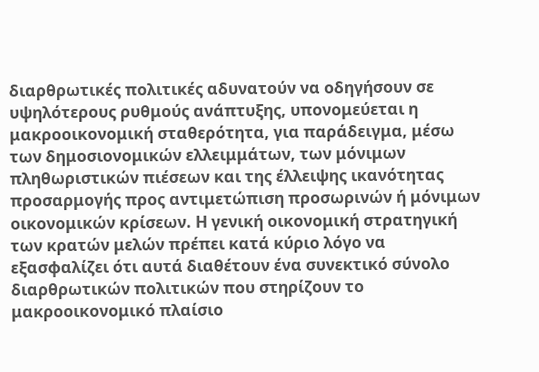διαρθρωτικές πολιτικές αδυνατούν να οδηγήσουν σε υψηλότερους ρυθμούς ανάπτυξης, υπονομεύεται η μακροοικονομική σταθερότητα, για παράδειγμα, μέσω των δημοσιονομικών ελλειμμάτων, των μόνιμων πληθωριστικών πιέσεων και της έλλειψης ικανότητας προσαρμογής προς αντιμετώπιση προσωρινών ή μόνιμων οικονομικών κρίσεων. Η γενική οικονομική στρατηγική των κρατών μελών πρέπει κατά κύριο λόγο να εξασφαλίζει ότι αυτά διαθέτουν ένα συνεκτικό σύνολο διαρθρωτικών πολιτικών που στηρίζουν το μακροοικονομικό πλαίσιο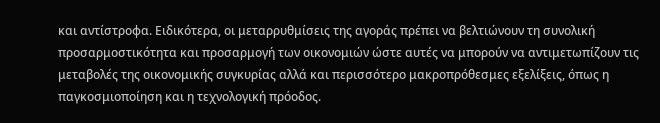και αντίστροφα. Ειδικότερα, οι μεταρρυθμίσεις της αγοράς πρέπει να βελτιώνουν τη συνολική προσαρμοστικότητα και προσαρμογή των οικονομιών ώστε αυτές να μπορούν να αντιμετωπίζουν τις μεταβολές της οικονομικής συγκυρίας αλλά και περισσότερο μακροπρόθεσμες εξελίξεις, όπως η παγκοσμιοποίηση και η τεχνολογική πρόοδος.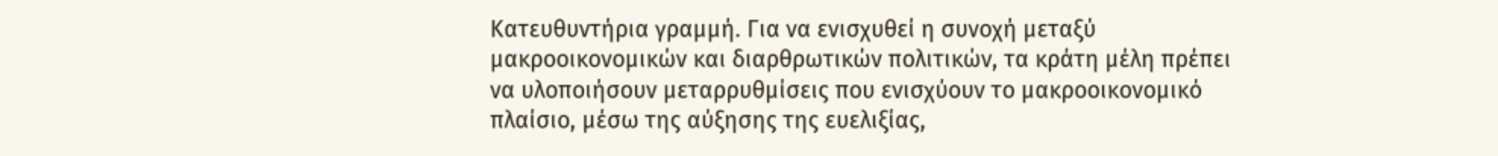Κατευθυντήρια γραμμή. Για να ενισχυθεί η συνοχή μεταξύ μακροοικονομικών και διαρθρωτικών πολιτικών, τα κράτη μέλη πρέπει να υλοποιήσουν μεταρρυθμίσεις που ενισχύουν το μακροοικονομικό πλαίσιο, μέσω της αύξησης της ευελιξίας,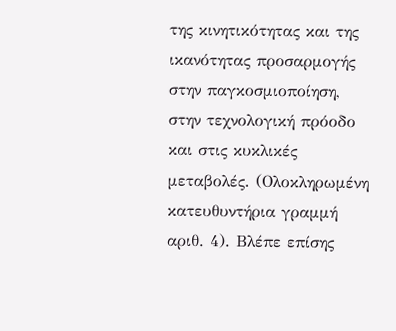της κινητικότητας και της ικανότητας προσαρμογής στην παγκοσμιοποίηση, στην τεχνολογική πρόοδο και στις κυκλικές μεταβολές. (Ολοκληρωμένη κατευθυντήρια γραμμή αριθ. 4). Βλέπε επίσης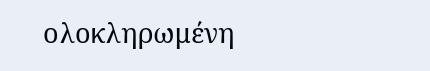ολοκληρωμένη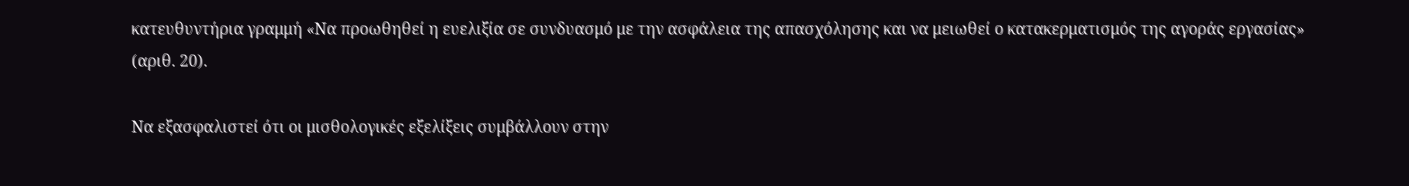κατευθυντήρια γραμμή «Να προωθηθεί η ευελιξία σε συνδυασμό με την ασφάλεια της απασχόλησης και να μειωθεί ο κατακερματισμός της αγοράς εργασίας» (αριθ. 20).

Να εξασφαλιστεί ότι οι μισθολογικές εξελίξεις συμβάλλουν στην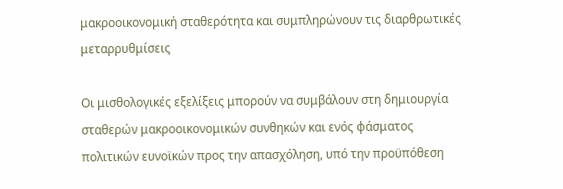μακροοικονομική σταθερότητα και συμπληρώνουν τις διαρθρωτικές μεταρρυθμίσεις

Οι μισθολογικές εξελίξεις μπορούν να συμβάλουν στη δημιουργία σταθερών μακροοικονομικών συνθηκών και ενός φάσματος πολιτικών ευνοϊκών προς την απασχόληση, υπό την προϋπόθεση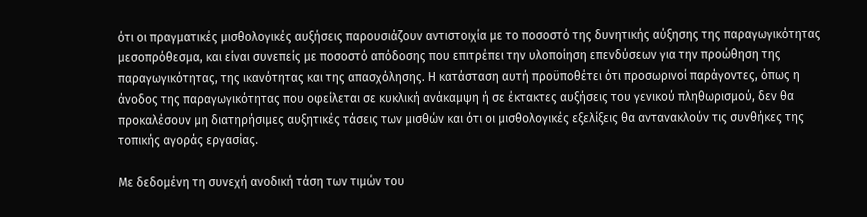ότι οι πραγματικές μισθολογικές αυξήσεις παρουσιάζουν αντιστοιχία με το ποσοστό της δυνητικής αύξησης της παραγωγικότητας μεσοπρόθεσμα, και είναι συνεπείς με ποσοστό απόδοσης που επιτρέπει την υλοποίηση επενδύσεων για την προώθηση της παραγωγικότητας, της ικανότητας και της απασχόλησης. Η κατάσταση αυτή προϋποθέτει ότι προσωρινοί παράγοντες, όπως η άνοδος της παραγωγικότητας που οφείλεται σε κυκλική ανάκαμψη ή σε έκτακτες αυξήσεις του γενικού πληθωρισμού, δεν θα προκαλέσουν μη διατηρήσιμες αυξητικές τάσεις των μισθών και ότι οι μισθολογικές εξελίξεις θα αντανακλούν τις συνθήκες της τοπικής αγοράς εργασίας.

Με δεδομένη τη συνεχή ανοδική τάση των τιμών του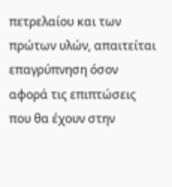πετρελαίου και των πρώτων υλών, απαιτείται επαγρύπνηση όσον αφορά τις επιπτώσεις που θα έχουν στην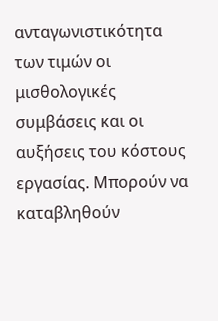ανταγωνιστικότητα των τιμών οι μισθολογικές συμβάσεις και οι αυξήσεις του κόστους εργασίας. Μπορούν να καταβληθούν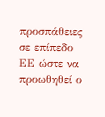προσπάθειες σε επίπεδο ΕΕ ώστε να προωθηθεί ο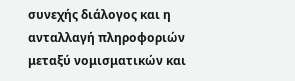συνεχής διάλογος και η ανταλλαγή πληροφοριών μεταξύ νομισματικών και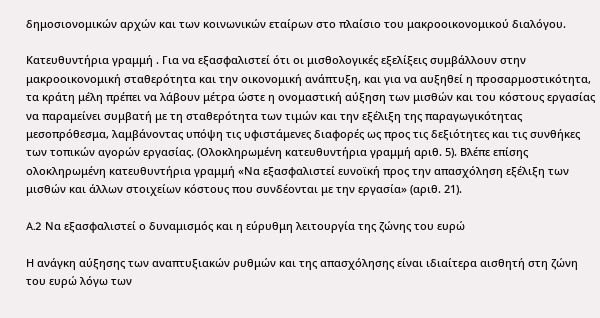δημοσιονομικών αρχών και των κοινωνικών εταίρων στο πλαίσιο του μακροοικονομικού διαλόγου.

Κατευθυντήρια γραμμή . Για να εξασφαλιστεί ότι οι μισθολογικές εξελίξεις συμβάλλουν στην μακροοικονομική σταθερότητα και την οικονομική ανάπτυξη, και για να αυξηθεί η προσαρμοστικότητα, τα κράτη μέλη πρέπει να λάβουν μέτρα ώστε η ονομαστική αύξηση των μισθών και του κόστους εργασίας να παραμείνει συμβατή με τη σταθερότητα των τιμών και την εξέλιξη της παραγωγικότητας μεσοπρόθεσμα, λαμβάνοντας υπόψη τις υφιστάμενες διαφορές ως προς τις δεξιότητες και τις συνθήκες των τοπικών αγορών εργασίας. (Ολοκληρωμένη κατευθυντήρια γραμμή αριθ. 5). Βλέπε επίσης ολοκληρωμένη κατευθυντήρια γραμμή «Να εξασφαλιστεί ευνοϊκή προς την απασχόληση εξέλιξη των μισθών και άλλων στοιχείων κόστους που συνδέονται με την εργασία» (αριθ. 21).

A.2 Να εξασφαλιστεί ο δυναμισμός και η εύρυθμη λειτουργία της ζώνης του ευρώ

Η ανάγκη αύξησης των αναπτυξιακών ρυθμών και της απασχόλησης είναι ιδιαίτερα αισθητή στη ζώνη του ευρώ λόγω των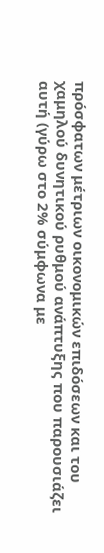πρόσφατων μέτριων οικονομικών επιδόσεων και του χαμηλού δυνητικού ρυθμού ανάπτυξης που παρουσιάζει αυτή (γύρω στο 2% σύμφωνα με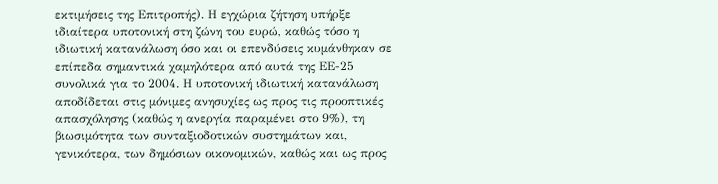εκτιμήσεις της Επιτροπής). Η εγχώρια ζήτηση υπήρξε ιδιαίτερα υποτονική στη ζώνη του ευρώ, καθώς τόσο η ιδιωτική κατανάλωση όσο και οι επενδύσεις κυμάνθηκαν σε επίπεδα σημαντικά χαμηλότερα από αυτά της ΕΕ-25 συνολικά για το 2004. Η υποτονική ιδιωτική κατανάλωση αποδίδεται στις μόνιμες ανησυχίες ως προς τις προοπτικές απασχόλησης (καθώς η ανεργία παραμένει στο 9%), τη βιωσιμότητα των συνταξιοδοτικών συστημάτων και, γενικότερα, των δημόσιων οικονομικών, καθώς και ως προς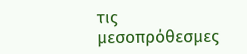τις μεσοπρόθεσμες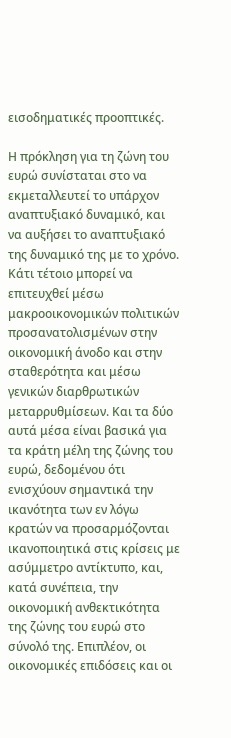εισοδηματικές προοπτικές.

Η πρόκληση για τη ζώνη του ευρώ συνίσταται στο να εκμεταλλευτεί το υπάρχον αναπτυξιακό δυναμικό, και να αυξήσει το αναπτυξιακό της δυναμικό της με το χρόνο. Κάτι τέτοιο μπορεί να επιτευχθεί μέσω μακροοικονομικών πολιτικών προσανατολισμένων στην οικονομική άνοδο και στην σταθερότητα και μέσω γενικών διαρθρωτικών μεταρρυθμίσεων. Και τα δύο αυτά μέσα είναι βασικά για τα κράτη μέλη της ζώνης του ευρώ, δεδομένου ότι ενισχύουν σημαντικά την ικανότητα των εν λόγω κρατών να προσαρμόζονται ικανοποιητικά στις κρίσεις με ασύμμετρο αντίκτυπο, και, κατά συνέπεια, την οικονομική ανθεκτικότητα της ζώνης του ευρώ στο σύνολό της. Επιπλέον, οι οικονομικές επιδόσεις και οι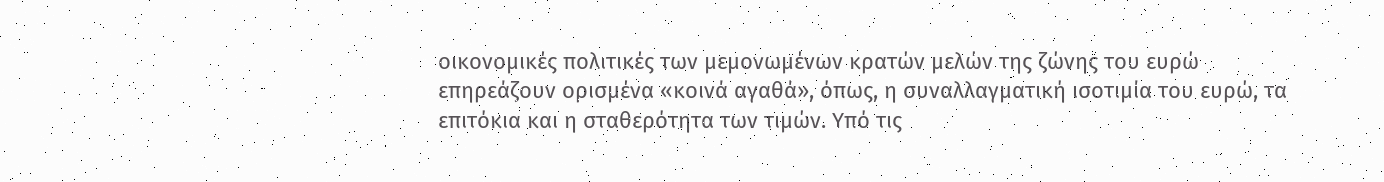οικονομικές πολιτικές των μεμονωμένων κρατών μελών της ζώνης του ευρώ επηρεάζουν ορισμένα «κοινά αγαθά», όπως, η συναλλαγματική ισοτιμία του ευρώ, τα επιτόκια και η σταθερότητα των τιμών. Υπό τις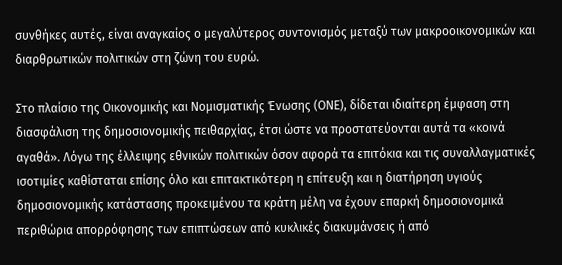συνθήκες αυτές, είναι αναγκαίος ο μεγαλύτερος συντονισμός μεταξύ των μακροοικονομικών και διαρθρωτικών πολιτικών στη ζώνη του ευρώ.

Στο πλαίσιο της Οικονομικής και Νομισματικής Ένωσης (ΟΝΕ), δίδεται ιδιαίτερη έμφαση στη διασφάλιση της δημοσιονομικής πειθαρχίας, έτσι ώστε να προστατεύονται αυτά τα «κοινά αγαθά». Λόγω της έλλειψης εθνικών πολιτικών όσον αφορά τα επιτόκια και τις συναλλαγματικές ισοτιμίες καθίσταται επίσης όλο και επιτακτικότερη η επίτευξη και η διατήρηση υγιούς δημοσιονομικής κατάστασης προκειμένου τα κράτη μέλη να έχουν επαρκή δημοσιονομικά περιθώρια απορρόφησης των επιπτώσεων από κυκλικές διακυμάνσεις ή από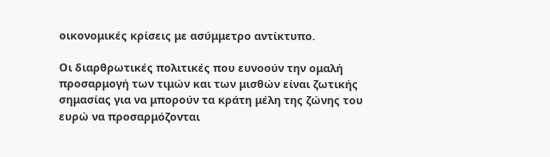οικονομικές κρίσεις με ασύμμετρο αντίκτυπο.

Οι διαρθρωτικές πολιτικές που ευνοούν την ομαλή προσαρμογή των τιμών και των μισθών είναι ζωτικής σημασίας για να μπορούν τα κράτη μέλη της ζώνης του ευρώ να προσαρμόζονται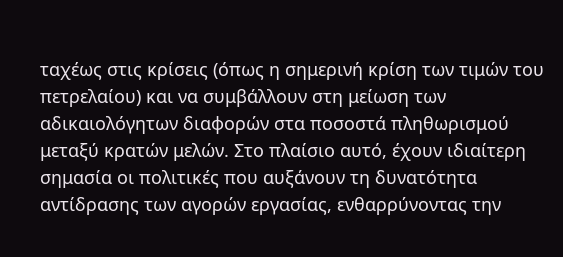ταχέως στις κρίσεις (όπως η σημερινή κρίση των τιμών του πετρελαίου) και να συμβάλλουν στη μείωση των αδικαιολόγητων διαφορών στα ποσοστά πληθωρισμού μεταξύ κρατών μελών. Στο πλαίσιο αυτό, έχουν ιδιαίτερη σημασία οι πολιτικές που αυξάνουν τη δυνατότητα αντίδρασης των αγορών εργασίας, ενθαρρύνοντας την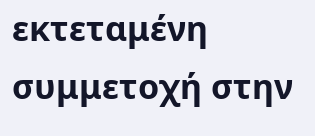εκτεταμένη συμμετοχή στην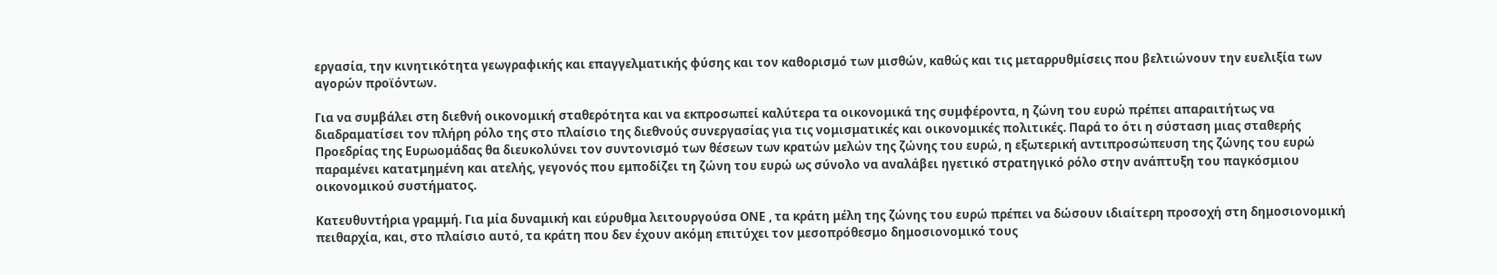εργασία, την κινητικότητα γεωγραφικής και επαγγελματικής φύσης και τον καθορισμό των μισθών, καθώς και τις μεταρρυθμίσεις που βελτιώνουν την ευελιξία των αγορών προϊόντων.

Για να συμβάλει στη διεθνή οικονομική σταθερότητα και να εκπροσωπεί καλύτερα τα οικονομικά της συμφέροντα, η ζώνη του ευρώ πρέπει απαραιτήτως να διαδραματίσει τον πλήρη ρόλο της στο πλαίσιο της διεθνούς συνεργασίας για τις νομισματικές και οικονομικές πολιτικές. Παρά το ότι η σύσταση μιας σταθερής Προεδρίας της Eυρωομάδας θα διευκολύνει τον συντονισμό των θέσεων των κρατών μελών της ζώνης του ευρώ, η εξωτερική αντιπροσώπευση της ζώνης του ευρώ παραμένει κατατμημένη και ατελής, γεγονός που εμποδίζει τη ζώνη του ευρώ ως σύνολο να αναλάβει ηγετικό στρατηγικό ρόλο στην ανάπτυξη του παγκόσμιου οικονομικού συστήματος.

Κατευθυντήρια γραμμή. Για μία δυναμική και εύρυθμα λειτουργούσα ΟΝΕ , τα κράτη μέλη της ζώνης του ευρώ πρέπει να δώσουν ιδιαίτερη προσοχή στη δημοσιονομική πειθαρχία, και, στο πλαίσιο αυτό, τα κράτη που δεν έχουν ακόμη επιτύχει τον μεσοπρόθεσμο δημοσιονομικό τους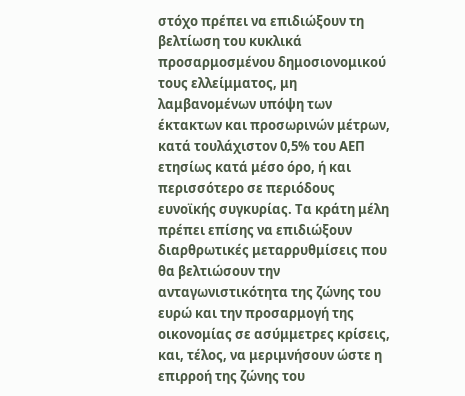στόχο πρέπει να επιδιώξουν τη βελτίωση του κυκλικά προσαρμοσμένου δημοσιονομικού τους ελλείμματος, μη λαμβανομένων υπόψη των έκτακτων και προσωρινών μέτρων, κατά τουλάχιστον 0,5% του ΑΕΠ ετησίως κατά μέσο όρο, ή και περισσότερο σε περιόδους ευνοϊκής συγκυρίας. Τα κράτη μέλη πρέπει επίσης να επιδιώξουν διαρθρωτικές μεταρρυθμίσεις που θα βελτιώσουν την ανταγωνιστικότητα της ζώνης του ευρώ και την προσαρμογή της οικονομίας σε ασύμμετρες κρίσεις, και, τέλος, να μεριμνήσουν ώστε η επιρροή της ζώνης του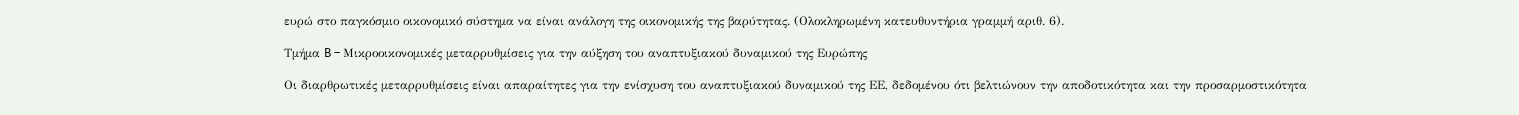ευρώ στο παγκόσμιο οικονομικό σύστημα να είναι ανάλογη της οικονομικής της βαρύτητας. (Ολοκληρωμένη κατευθυντήρια γραμμή αριθ. 6).

Τμήμα B – Μικροοικονομικές μεταρρυθμίσεις για την αύξηση του αναπτυξιακού δυναμικού της Ευρώπης

Οι διαρθρωτικές μεταρρυθμίσεις είναι απαραίτητες για την ενίσχυση του αναπτυξιακού δυναμικού της ΕΕ, δεδομένου ότι βελτιώνουν την αποδοτικότητα και την προσαρμοστικότητα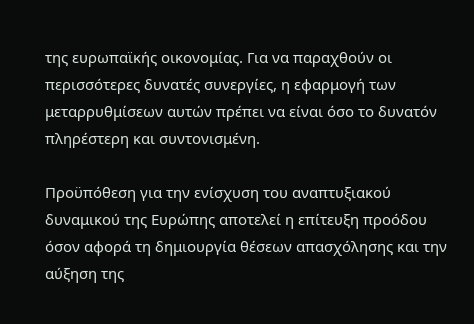της ευρωπαϊκής οικονομίας. Για να παραχθούν οι περισσότερες δυνατές συνεργίες, η εφαρμογή των μεταρρυθμίσεων αυτών πρέπει να είναι όσο το δυνατόν πληρέστερη και συντονισμένη.

Προϋπόθεση για την ενίσχυση του αναπτυξιακού δυναμικού της Ευρώπης αποτελεί η επίτευξη προόδου όσον αφορά τη δημιουργία θέσεων απασχόλησης και την αύξηση της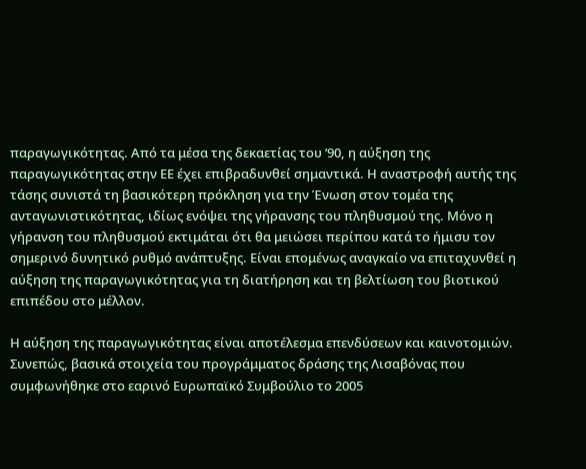παραγωγικότητας. Από τα μέσα της δεκαετίας του ’90, η αύξηση της παραγωγικότητας στην ΕΕ έχει επιβραδυνθεί σημαντικά. Η αναστροφή αυτής της τάσης συνιστά τη βασικότερη πρόκληση για την Ένωση στον τομέα της ανταγωνιστικότητας, ιδίως ενόψει της γήρανσης του πληθυσμού της. Μόνο η γήρανση του πληθυσμού εκτιμάται ότι θα μειώσει περίπου κατά το ήμισυ τον σημερινό δυνητικό ρυθμό ανάπτυξης. Είναι επομένως αναγκαίο να επιταχυνθεί η αύξηση της παραγωγικότητας για τη διατήρηση και τη βελτίωση του βιοτικού επιπέδου στο μέλλον.

Η αύξηση της παραγωγικότητας είναι αποτέλεσμα επενδύσεων και καινοτομιών. Συνεπώς, βασικά στοιχεία του προγράμματος δράσης της Λισαβόνας που συμφωνήθηκε στο εαρινό Ευρωπαϊκό Συμβούλιο το 2005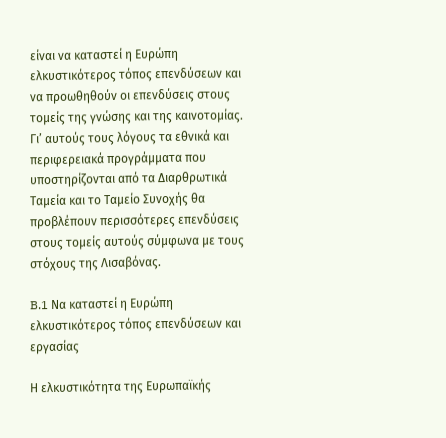είναι να καταστεί η Ευρώπη ελκυστικότερος τόπος επενδύσεων και να προωθηθούν οι επενδύσεις στους τομείς της γνώσης και της καινοτομίας. Γι’ αυτούς τους λόγους τα εθνικά και περιφερειακά προγράμματα που υποστηρίζονται από τα Διαρθρωτικά Ταμεία και το Ταμείο Συνοχής θα προβλέπουν περισσότερες επενδύσεις στους τομείς αυτούς σύμφωνα με τους στόχους της Λισαβόνας.

B.1 Να καταστεί η Ευρώπη ελκυστικότερος τόπος επενδύσεων και εργασίας

Η ελκυστικότητα της Ευρωπαϊκής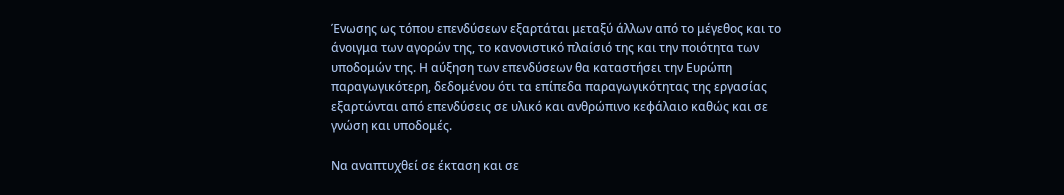Ένωσης ως τόπου επενδύσεων εξαρτάται μεταξύ άλλων από το μέγεθος και το άνοιγμα των αγορών της, το κανονιστικό πλαίσιό της και την ποιότητα των υποδομών της. Η αύξηση των επενδύσεων θα καταστήσει την Ευρώπη παραγωγικότερη, δεδομένου ότι τα επίπεδα παραγωγικότητας της εργασίας εξαρτώνται από επενδύσεις σε υλικό και ανθρώπινο κεφάλαιο καθώς και σε γνώση και υποδομές.

Να αναπτυχθεί σε έκταση και σε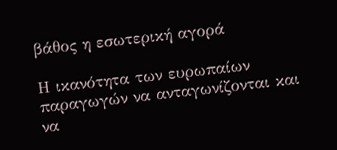βάθος η εσωτερική αγορά

Η ικανότητα των ευρωπαίων παραγωγών να ανταγωνίζονται και να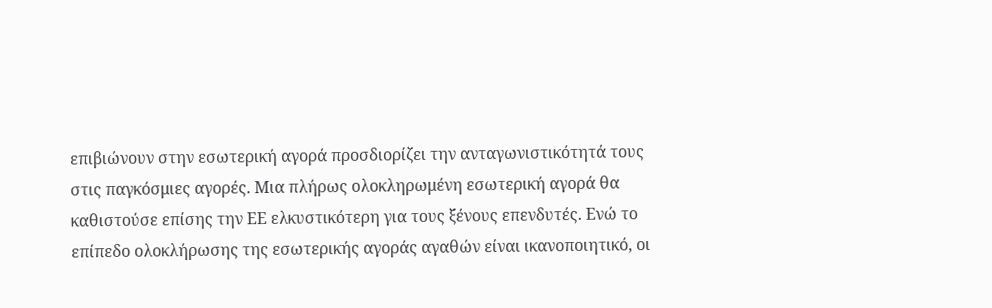επιβιώνουν στην εσωτερική αγορά προσδιορίζει την ανταγωνιστικότητά τους στις παγκόσμιες αγορές. Μια πλήρως ολοκληρωμένη εσωτερική αγορά θα καθιστούσε επίσης την ΕΕ ελκυστικότερη για τους ξένους επενδυτές. Ενώ το επίπεδο ολοκλήρωσης της εσωτερικής αγοράς αγαθών είναι ικανοποιητικό, οι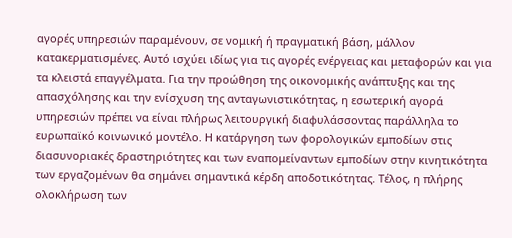αγορές υπηρεσιών παραμένουν, σε νομική ή πραγματική βάση, μάλλον κατακερματισμένες. Αυτό ισχύει ιδίως για τις αγορές ενέργειας και μεταφορών και για τα κλειστά επαγγέλματα. Για την προώθηση της οικονομικής ανάπτυξης και της απασχόλησης και την ενίσχυση της ανταγωνιστικότητας, η εσωτερική αγορά υπηρεσιών πρέπει να είναι πλήρως λειτουργική διαφυλάσσοντας παράλληλα το ευρωπαϊκό κοινωνικό μοντέλο. Η κατάργηση των φορολογικών εμποδίων στις διασυνοριακές δραστηριότητες και των εναπομείναντων εμποδίων στην κινητικότητα των εργαζομένων θα σημάνει σημαντικά κέρδη αποδοτικότητας. Τέλος, η πλήρης ολοκλήρωση των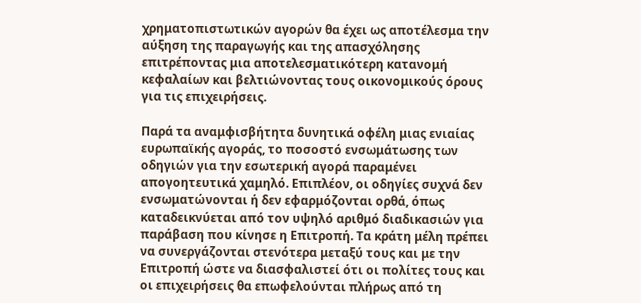χρηματοπιστωτικών αγορών θα έχει ως αποτέλεσμα την αύξηση της παραγωγής και της απασχόλησης επιτρέποντας μια αποτελεσματικότερη κατανομή κεφαλαίων και βελτιώνοντας τους οικονομικούς όρους για τις επιχειρήσεις.

Παρά τα αναμφισβήτητα δυνητικά οφέλη μιας ενιαίας ευρωπαϊκής αγοράς, το ποσοστό ενσωμάτωσης των οδηγιών για την εσωτερική αγορά παραμένει απογοητευτικά χαμηλό. Επιπλέον, οι οδηγίες συχνά δεν ενσωματώνονται ή δεν εφαρμόζονται ορθά, όπως καταδεικνύεται από τον υψηλό αριθμό διαδικασιών για παράβαση που κίνησε η Επιτροπή. Τα κράτη μέλη πρέπει να συνεργάζονται στενότερα μεταξύ τους και με την Επιτροπή ώστε να διασφαλιστεί ότι οι πολίτες τους και οι επιχειρήσεις θα επωφελούνται πλήρως από τη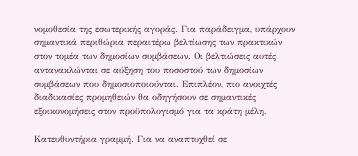νομοθεσία της εσωτερικής αγοράς. Για παράδειγμα, υπάρχουν σημαντικά περιθώρια περαιτέρω βελτίωσης των πρακτικών στον τομέα των δημοσίων συμβάσεων. Οι βελτιώσεις αυτές αντανακλώνται σε αύξηση του ποσοστού των δημοσίων συμβάσεων που δημοσιοποιούνται. Επιπλέον, πιο ανοιχτές διαδικασίες προμηθειών θα οδηγήσουν σε σημαντικές εξοικονομήσεις στον προϋπολογισμό για τα κράτη μέλη.

Κατευθυντήρια γραμμή. Για να αναπτυχθεί σε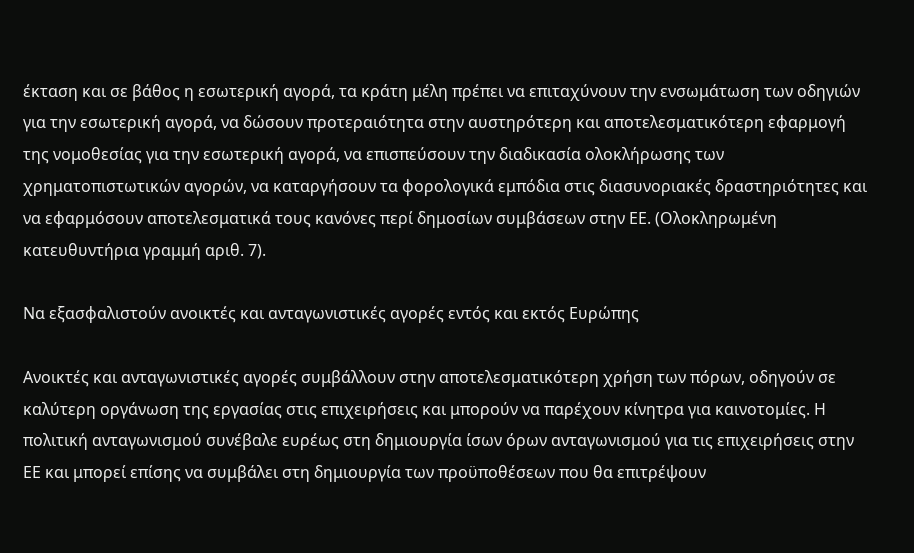έκταση και σε βάθος η εσωτερική αγορά, τα κράτη μέλη πρέπει να επιταχύνουν την ενσωμάτωση των οδηγιών για την εσωτερική αγορά, να δώσουν προτεραιότητα στην αυστηρότερη και αποτελεσματικότερη εφαρμογή της νομοθεσίας για την εσωτερική αγορά, να επισπεύσουν την διαδικασία ολοκλήρωσης των χρηματοπιστωτικών αγορών, να καταργήσουν τα φορολογικά εμπόδια στις διασυνοριακές δραστηριότητες και να εφαρμόσουν αποτελεσματικά τους κανόνες περί δημοσίων συμβάσεων στην ΕΕ. (Ολοκληρωμένη κατευθυντήρια γραμμή αριθ. 7).

Να εξασφαλιστούν ανοικτές και ανταγωνιστικές αγορές εντός και εκτός Ευρώπης

Ανοικτές και ανταγωνιστικές αγορές συμβάλλουν στην αποτελεσματικότερη χρήση των πόρων, οδηγούν σε καλύτερη οργάνωση της εργασίας στις επιχειρήσεις και μπορούν να παρέχουν κίνητρα για καινοτομίες. Η πολιτική ανταγωνισμού συνέβαλε ευρέως στη δημιουργία ίσων όρων ανταγωνισμού για τις επιχειρήσεις στην ΕΕ και μπορεί επίσης να συμβάλει στη δημιουργία των προϋποθέσεων που θα επιτρέψουν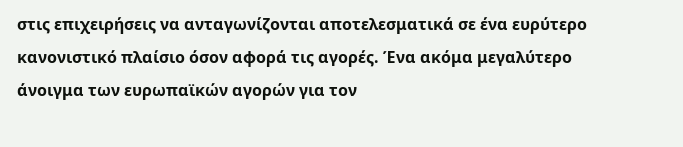στις επιχειρήσεις να ανταγωνίζονται αποτελεσματικά σε ένα ευρύτερο κανονιστικό πλαίσιο όσον αφορά τις αγορές. Ένα ακόμα μεγαλύτερο άνοιγμα των ευρωπαϊκών αγορών για τον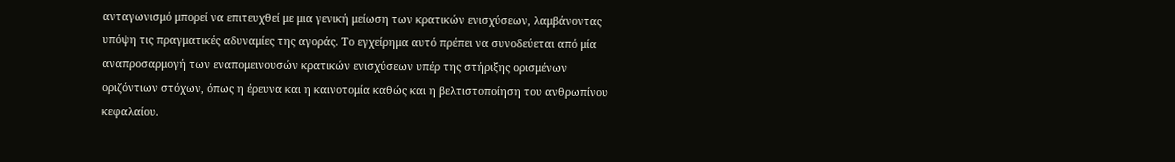ανταγωνισμό μπορεί να επιτευχθεί με μια γενική μείωση των κρατικών ενισχύσεων, λαμβάνοντας υπόψη τις πραγματικές αδυναμίες της αγοράς. Το εγχείρημα αυτό πρέπει να συνοδεύεται από μία αναπροσαρμογή των εναπομεινουσών κρατικών ενισχύσεων υπέρ της στήριξης ορισμένων οριζόντιων στόχων, όπως η έρευνα και η καινοτομία καθώς και η βελτιστοποίηση του ανθρωπίνου κεφαλαίου.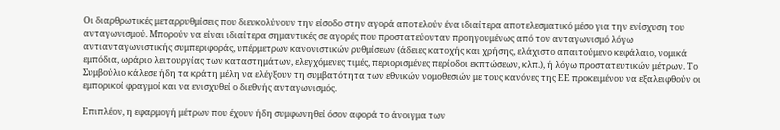Οι διαρθρωτικές μεταρρυθμίσεις που διευκολύνουν την είσοδο στην αγορά αποτελούν ένα ιδιαίτερα αποτελεσματικό μέσο για την ενίσχυση του ανταγωνισμού. Μπορούν να είναι ιδιαίτερα σημαντικές σε αγορές που προστατεύονταν προηγουμένως από τον ανταγωνισμό λόγω αντιανταγωνιστικής συμπεριφοράς, υπέρμετρων κανονιστικών ρυθμίσεων (άδειες κατοχής και χρήσης, ελάχιστο απαιτούμενο κεφάλαιο, νομικά εμπόδια, ωράριο λειτουργίας των καταστημάτων, ελεγχόμενες τιμές, περιορισμένες περίοδοι εκπτώσεων, κλπ.), ή λόγω προστατευτικών μέτρων. Το Συμβούλιο κάλεσε ήδη τα κράτη μέλη να ελέγξουν τη συμβατότητα των εθνικών νομοθεσιών με τους κανόνες της ΕΕ προκειμένου να εξαλειφθούν οι εμπορικοί φραγμοί και να ενισχυθεί ο διεθνής ανταγωνισμός.

Επιπλέον, η εφαρμογή μέτρων που έχουν ήδη συμφωνηθεί όσον αφορά το άνοιγμα των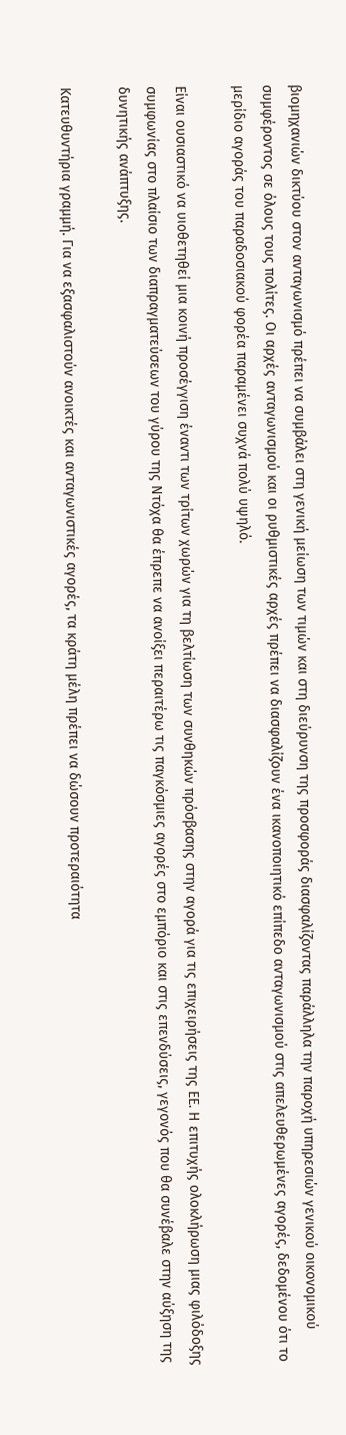βιομηχανιών δικτύου στον ανταγωνισμό πρέπει να συμβάλει στη γενική μείωση των τιμών και στη διεύρυνση της προσφοράς διασφαλίζοντας παράλληλα την παροχή υπηρεσιών γενικού οικονομικού συμφέροντος σε όλους τους πολίτες. Οι αρχές ανταγωνισμού και οι ρυθμιστικές αρχές πρέπει να διασφαλίζουν ένα ικανοποιητικό επίπεδο ανταγωνισμού στις απελευθερωμένες αγορές, δεδομένου ότι το μερίδιο αγοράς του παραδοσιακού φορέα παραμένει συχνά πολύ υψηλό.

Είναι ουσιαστικό να υιοθετηθεί μια κοινή προσέγγιση έναντι των τρίτων χωρών για τη βελτίωση των συνθηκών πρόσβασης στην αγορά για τις επιχειρήσεις της ΕΕ. Η επιτυχής ολοκλήρωση μιας φιλόδοξης συμφωνίας στο πλαίσιο των διαπραγματεύσεων του γύρου της Ντόχα θα έπρεπε να ανοίξει περαιτέρω τις παγκόσμιες αγορές στο εμπόριο και στις επενδύσεις, γεγονός που θα συνέβαλε στην αύξηση της δυνητικής ανάπτυξης.

Κατευθυντήρια γραμμή. Για να εξασφαλιστούν ανοικτές και ανταγωνιστικές αγορές, τα κράτη μέλη πρέπει να δώσουν προτεραιότητα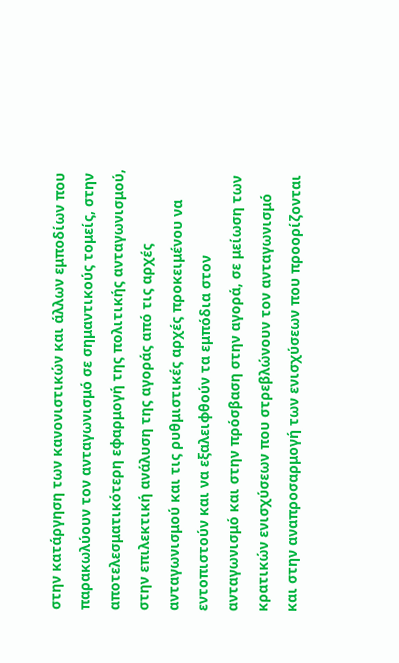στην κατάργηση των κανονιστικών και άλλων εμποδίων που παρακωλύουν τον ανταγωνισμό σε σημαντικούς τομείς, στην αποτελεσματικότερη εφαρμογή της πολιτικής ανταγωνισμού, στην επιλεκτική ανάλυση της αγοράς από τις αρχές ανταγωνισμού και τις ρυθμιστικές αρχές προκειμένου να εντοπιστούν και να εξαλειφθούν τα εμπόδια στον ανταγωνισμό και στην πρόσβαση στην αγορά, σε μείωση των κρατικών ενισχύσεων που στρεβλώνουν τον ανταγωνισμό και στην αναπροσαρμογή των ενισχύσεων που προορίζονται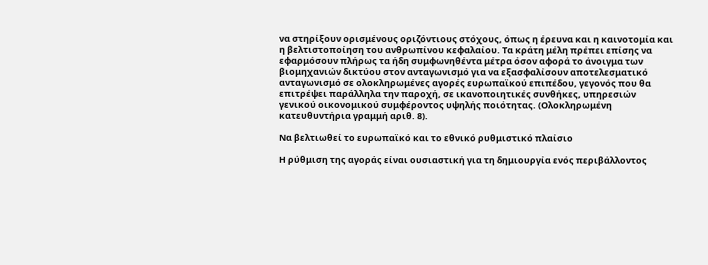να στηρίξουν ορισμένους οριζόντιους στόχους, όπως η έρευνα και η καινοτομία και η βελτιστοποίηση του ανθρωπίνου κεφαλαίου. Τα κράτη μέλη πρέπει επίσης να εφαρμόσουν πλήρως τα ήδη συμφωνηθέντα μέτρα όσον αφορά το άνοιγμα των βιομηχανιών δικτύου στον ανταγωνισμό για να εξασφαλίσουν αποτελεσματικό ανταγωνισμό σε ολοκληρωμένες αγορές ευρωπαϊκού επιπέδου, γεγονός που θα επιτρέψει παράλληλα την παροχή, σε ικανοποιητικές συνθήκες, υπηρεσιών γενικού οικονομικού συμφέροντος υψηλής ποιότητας. (Ολοκληρωμένη κατευθυντήρια γραμμή αριθ. 8).

Να βελτιωθεί το ευρωπαϊκό και το εθνικό ρυθμιστικό πλαίσιο

Η ρύθμιση της αγοράς είναι ουσιαστική για τη δημιουργία ενός περιβάλλοντος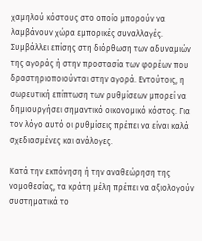χαμηλού κόστους στο οποίο μπορούν να λαμβάνουν χώρα εμπορικές συναλλαγές. Συμβάλλει επίσης στη διόρθωση των αδυναμιών της αγοράς ή στην προστασία των φορέων που δραστηριοποιούνται στην αγορά. Εντούτοις, η σωρευτική επίπτωση των ρυθμίσεων μπορεί να δημιουργήσει σημαντικό οικονομικό κόστος. Για τον λόγο αυτό οι ρυθμίσεις πρέπει να είναι καλά σχεδιασμένες και ανάλογες.

Κατά την εκπόνηση ή την αναθεώρηση της νομοθεσίας, τα κράτη μέλη πρέπει να αξιολογούν συστηματικά το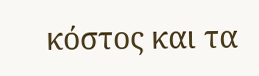κόστος και τα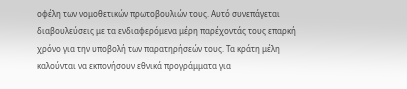οφέλη των νομοθετικών πρωτοβουλιών τους. Αυτό συνεπάγεται διαβουλεύσεις με τα ενδιαφερόμενα μέρη παρέχοντάς τους επαρκή χρόνο για την υποβολή των παρατηρήσεών τους. Τα κράτη μέλη καλούνται να εκπονήσουν εθνικά προγράμματα για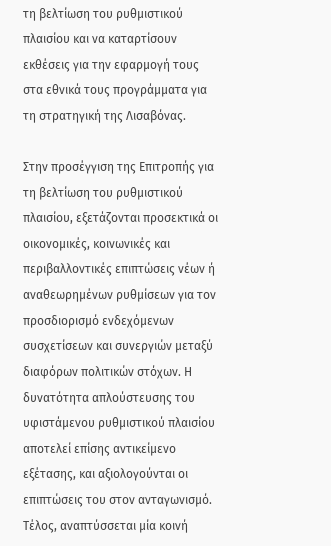τη βελτίωση του ρυθμιστικού πλαισίου και να καταρτίσουν εκθέσεις για την εφαρμογή τους στα εθνικά τους προγράμματα για τη στρατηγική της Λισαβόνας.

Στην προσέγγιση της Επιτροπής για τη βελτίωση του ρυθμιστικού πλαισίου, εξετάζονται προσεκτικά οι οικονομικές, κοινωνικές και περιβαλλοντικές επιπτώσεις νέων ή αναθεωρημένων ρυθμίσεων για τον προσδιορισμό ενδεχόμενων συσχετίσεων και συνεργιών μεταξύ διαφόρων πολιτικών στόχων. Η δυνατότητα απλούστευσης του υφιστάμενου ρυθμιστικού πλαισίου αποτελεί επίσης αντικείμενο εξέτασης, και αξιολογούνται οι επιπτώσεις του στον ανταγωνισμό. Τέλος, αναπτύσσεται μία κοινή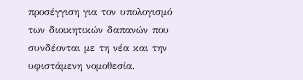προσέγγιση για τον υπολογισμό των διοικητικών δαπανών που συνδέονται με τη νέα και την υφιστάμενη νομοθεσία.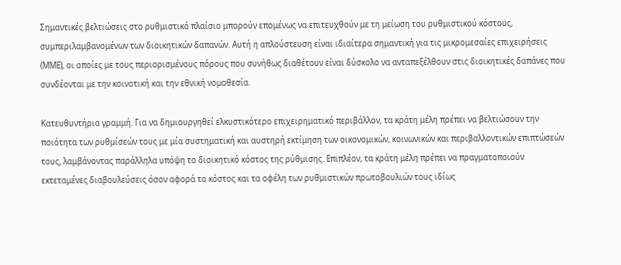Σημαντικές βελτιώσεις στο ρυθμιστικό πλαίσιο μπορούν επομένως να επιτευχθούν με τη μείωση του ρυθμιστικού κόστους, συμπεριλαμβανομένων των διοικητικών δαπανών. Αυτή η απλούστευση είναι ιδιαίτερα σημαντική για τις μικρομεσαίες επιχειρήσεις (ΜΜΕ), οι οποίες με τους περιορισμένους πόρους που συνήθως διαθέτουν είναι δύσκολο να ανταπεξέλθουν στις διοικητικές δαπάνες που συνδέονται με την κοινοτική και την εθνική νομοθεσία.

Κατευθυντήρια γραμμή. Για να δημιουργηθεί ελκυστικότερο επιχειρηματικό περιβάλλον, τα κράτη μέλη πρέπει να βελτιώσουν την ποιότητα των ρυθμίσεών τους με μία συστηματική και αυστηρή εκτίμηση των οικονομικών, κοινωνικών και περιβαλλοντικών επιπτώσεών τους, λαμβάνοντας παράλληλα υπόψη το διοικητικό κόστος της ρύθμισης. Επιπλέον, τα κράτη μέλη πρέπει να πραγματοποιούν εκτεταμένες διαβουλεύσεις όσον αφορά το κόστος και τα οφέλη των ρυθμιστικών πρωτοβουλιών τους ιδίως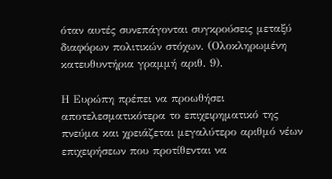όταν αυτές συνεπάγονται συγκρούσεις μεταξύ διαφόρων πολιτικών στόχων. (Ολοκληρωμένη κατευθυντήρια γραμμή αριθ. 9).

Η Ευρώπη πρέπει να προωθήσει αποτελεσματικότερα το επιχειρηματικό της πνεύμα και χρειάζεται μεγαλύτερο αριθμό νέων επιχειρήσεων που προτίθενται να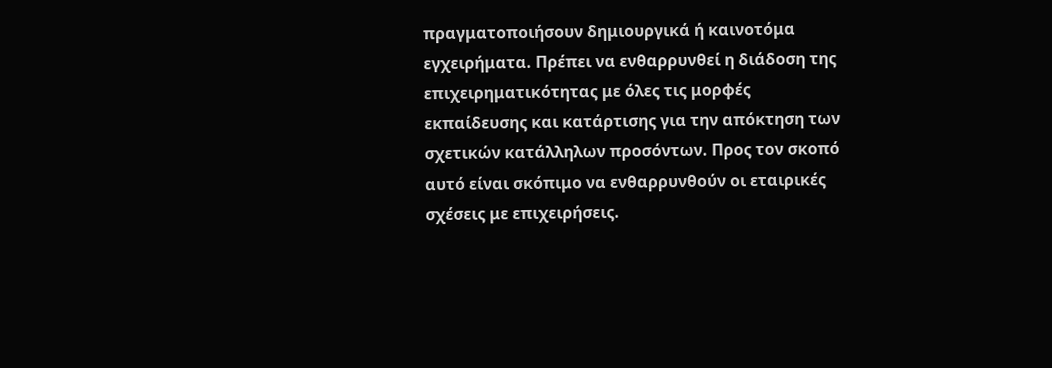πραγματοποιήσουν δημιουργικά ή καινοτόμα εγχειρήματα. Πρέπει να ενθαρρυνθεί η διάδοση της επιχειρηματικότητας με όλες τις μορφές εκπαίδευσης και κατάρτισης για την απόκτηση των σχετικών κατάλληλων προσόντων. Προς τον σκοπό αυτό είναι σκόπιμο να ενθαρρυνθούν οι εταιρικές σχέσεις με επιχειρήσεις.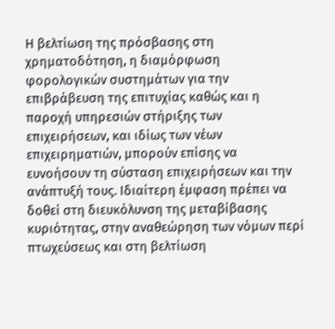Η βελτίωση της πρόσβασης στη χρηματοδότηση, η διαμόρφωση φορολογικών συστημάτων για την επιβράβευση της επιτυχίας καθώς και η παροχή υπηρεσιών στήριξης των επιχειρήσεων, και ιδίως των νέων επιχειρηματιών, μπορούν επίσης να ευνοήσουν τη σύσταση επιχειρήσεων και την ανάπτυξή τους. Ιδιαίτερη έμφαση πρέπει να δοθεί στη διευκόλυνση της μεταβίβασης κυριότητας, στην αναθεώρηση των νόμων περί πτωχεύσεως και στη βελτίωση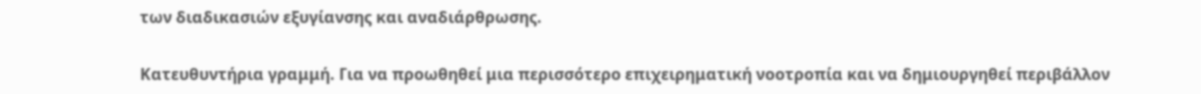των διαδικασιών εξυγίανσης και αναδιάρθρωσης.

Κατευθυντήρια γραμμή. Για να προωθηθεί μια περισσότερο επιχειρηματική νοοτροπία και να δημιουργηθεί περιβάλλον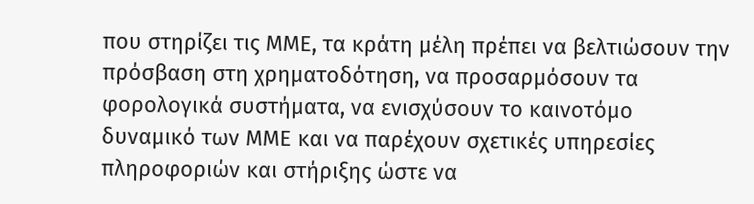που στηρίζει τις ΜΜΕ, τα κράτη μέλη πρέπει να βελτιώσουν την πρόσβαση στη χρηματοδότηση, να προσαρμόσουν τα φορολογικά συστήματα, να ενισχύσουν το καινοτόμο δυναμικό των ΜΜΕ και να παρέχουν σχετικές υπηρεσίες πληροφοριών και στήριξης ώστε να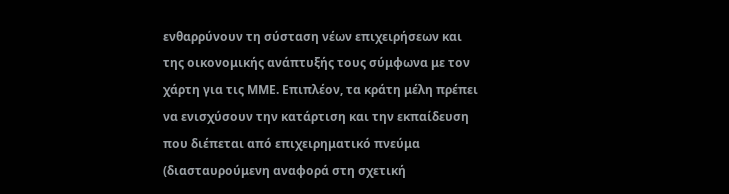ενθαρρύνουν τη σύσταση νέων επιχειρήσεων και της οικονομικής ανάπτυξής τους σύμφωνα με τον χάρτη για τις ΜΜΕ. Επιπλέον, τα κράτη μέλη πρέπει να ενισχύσουν την κατάρτιση και την εκπαίδευση που διέπεται από επιχειρηματικό πνεύμα (διασταυρούμενη αναφορά στη σχετική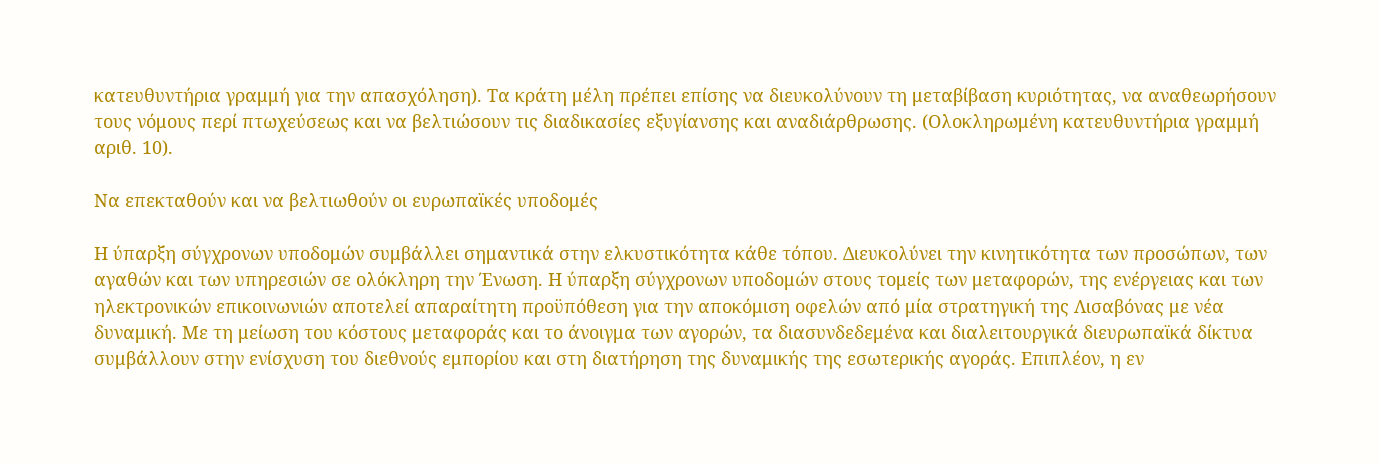κατευθυντήρια γραμμή για την απασχόληση). Τα κράτη μέλη πρέπει επίσης να διευκολύνουν τη μεταβίβαση κυριότητας, να αναθεωρήσουν τους νόμους περί πτωχεύσεως και να βελτιώσουν τις διαδικασίες εξυγίανσης και αναδιάρθρωσης. (Ολοκληρωμένη κατευθυντήρια γραμμή αριθ. 10).

Να επεκταθούν και να βελτιωθούν οι ευρωπαϊκές υποδομές

Η ύπαρξη σύγχρονων υποδομών συμβάλλει σημαντικά στην ελκυστικότητα κάθε τόπου. Διευκολύνει την κινητικότητα των προσώπων, των αγαθών και των υπηρεσιών σε ολόκληρη την Ένωση. Η ύπαρξη σύγχρονων υποδομών στους τομείς των μεταφορών, της ενέργειας και των ηλεκτρονικών επικοινωνιών αποτελεί απαραίτητη προϋπόθεση για την αποκόμιση οφελών από μία στρατηγική της Λισαβόνας με νέα δυναμική. Με τη μείωση του κόστους μεταφοράς και το άνοιγμα των αγορών, τα διασυνδεδεμένα και διαλειτουργικά διευρωπαϊκά δίκτυα συμβάλλουν στην ενίσχυση του διεθνούς εμπορίου και στη διατήρηση της δυναμικής της εσωτερικής αγοράς. Επιπλέον, η εν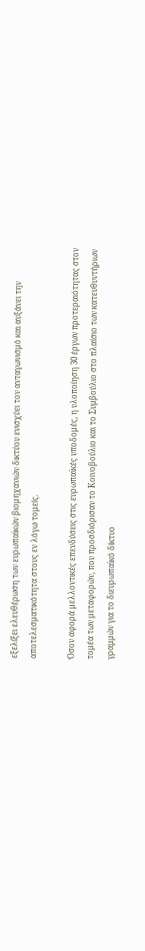εξελίξει ελευθέρωση των ευρωπαϊκών βιομηχανιών δικτύου ενισχύει τον ανταγωνισμό και αυξάνει την αποτελεσματικότητα στους εν λόγω τομείς.

Όσον αφορά μελλοντικές επενδύσεις στις ευρωπαϊκές υποδομές, η υλοποίηση 30 έργων προτεραιότητας στον τομέα των μεταφορών, που προσδιόρισαν το Κοινοβούλιο και το Συμβούλιο στο πλαίσιο των κατευθυντήριων γραμμών για το διευρωπαϊκό δίκτυο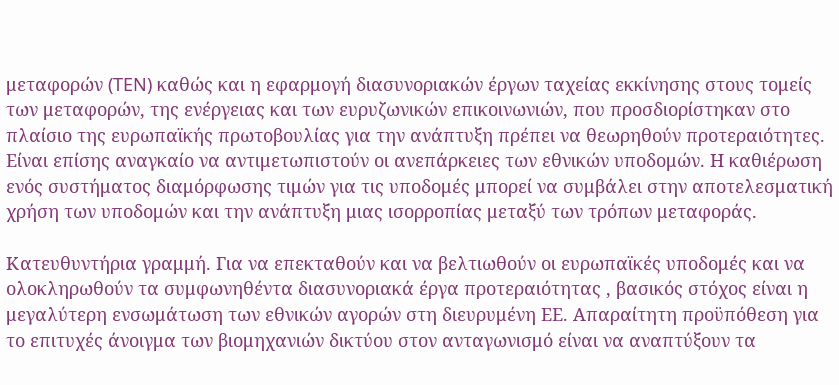μεταφορών (TEN) καθώς και η εφαρμογή διασυνοριακών έργων ταχείας εκκίνησης στους τομείς των μεταφορών, της ενέργειας και των ευρυζωνικών επικοινωνιών, που προσδιορίστηκαν στο πλαίσιο της ευρωπαϊκής πρωτοβουλίας για την ανάπτυξη πρέπει να θεωρηθούν προτεραιότητες. Είναι επίσης αναγκαίο να αντιμετωπιστούν οι ανεπάρκειες των εθνικών υποδομών. Η καθιέρωση ενός συστήματος διαμόρφωσης τιμών για τις υποδομές μπορεί να συμβάλει στην αποτελεσματική χρήση των υποδομών και την ανάπτυξη μιας ισορροπίας μεταξύ των τρόπων μεταφοράς.

Κατευθυντήρια γραμμή. Για να επεκταθούν και να βελτιωθούν οι ευρωπαϊκές υποδομές και να ολοκληρωθούν τα συμφωνηθέντα διασυνοριακά έργα προτεραιότητας , βασικός στόχος είναι η μεγαλύτερη ενσωμάτωση των εθνικών αγορών στη διευρυμένη ΕΕ. Απαραίτητη προϋπόθεση για το επιτυχές άνοιγμα των βιομηχανιών δικτύου στον ανταγωνισμό είναι να αναπτύξουν τα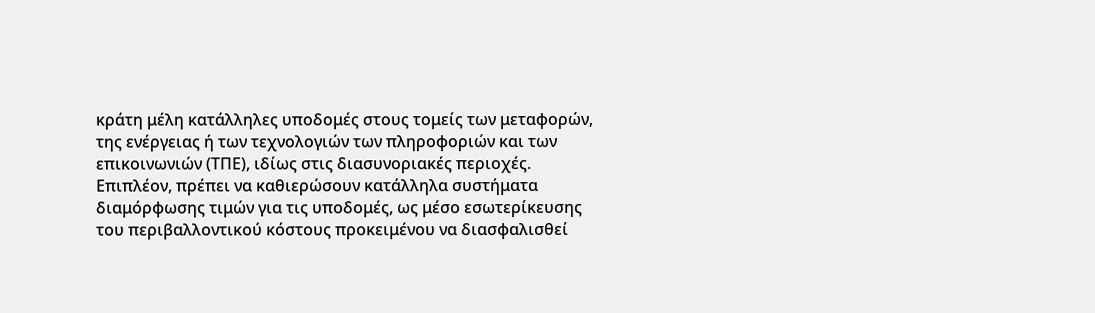κράτη μέλη κατάλληλες υποδομές στους τομείς των μεταφορών, της ενέργειας ή των τεχνολογιών των πληροφοριών και των επικοινωνιών (ΤΠΕ), ιδίως στις διασυνοριακές περιοχές. Επιπλέον, πρέπει να καθιερώσουν κατάλληλα συστήματα διαμόρφωσης τιμών για τις υποδομές, ως μέσο εσωτερίκευσης του περιβαλλοντικού κόστους προκειμένου να διασφαλισθεί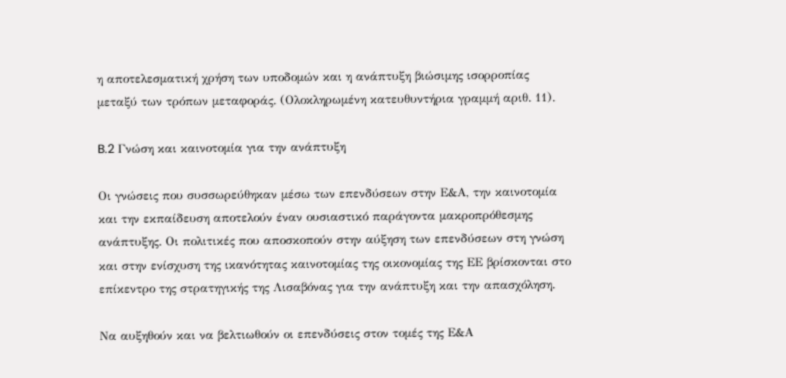η αποτελεσματική χρήση των υποδομών και η ανάπτυξη βιώσιμης ισορροπίας μεταξύ των τρόπων μεταφοράς. (Ολοκληρωμένη κατευθυντήρια γραμμή αριθ. 11).

B.2 Γνώση και καινοτομία για την ανάπτυξη

Οι γνώσεις που συσσωρεύθηκαν μέσω των επενδύσεων στην Ε&Α, την καινοτομία και την εκπαίδευση αποτελούν έναν ουσιαστικό παράγοντα μακροπρόθεσμης ανάπτυξης. Οι πολιτικές που αποσκοπούν στην αύξηση των επενδύσεων στη γνώση και στην ενίσχυση της ικανότητας καινοτομίας της οικονομίας της ΕΕ βρίσκονται στο επίκεντρο της στρατηγικής της Λισαβόνας για την ανάπτυξη και την απασχόληση.

Να αυξηθούν και να βελτιωθούν οι επενδύσεις στον τομές της Ε&Α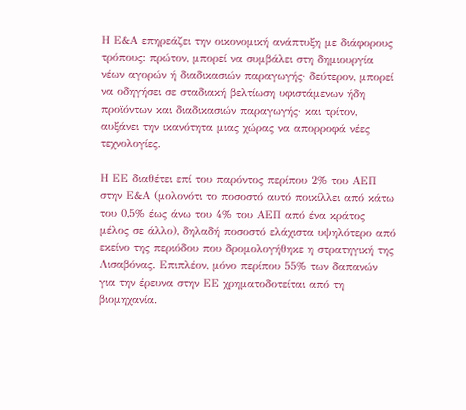Η Ε&Α επηρεάζει την οικονομική ανάπτυξη με διάφορους τρόπους: πρώτον, μπορεί να συμβάλει στη δημιουργία νέων αγορών ή διαδικασιών παραγωγής· δεύτερον, μπορεί να οδηγήσει σε σταδιακή βελτίωση υφιστάμενων ήδη προϊόντων και διαδικασιών παραγωγής· και τρίτον, αυξάνει την ικανότητα μιας χώρας να απορροφά νέες τεχνολογίες.

Η ΕΕ διαθέτει επί του παρόντος περίπου 2% του ΑΕΠ στην Ε&Α (μολονότι το ποσοστό αυτό ποικίλλει από κάτω του 0,5% έως άνω του 4% του ΑΕΠ από ένα κράτος μέλος σε άλλο), δηλαδή ποσοστό ελάχιστα υψηλότερο από εκείνο της περιόδου που δρομολογήθηκε η στρατηγική της Λισαβόνας. Επιπλέον, μόνο περίπου 55% των δαπανών για την έρευνα στην ΕΕ χρηματοδοτείται από τη βιομηχανία.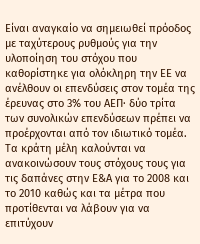Είναι αναγκαίο να σημειωθεί πρόοδος με ταχύτερους ρυθμούς για την υλοποίηση του στόχου που καθορίστηκε για ολόκληρη την ΕΕ να ανέλθουν οι επενδύσεις στον τομέα της έρευνας στο 3% του ΑΕΠ· δύο τρίτα των συνολικών επενδύσεων πρέπει να προέρχονται από τον ιδιωτικό τομέα. Τα κράτη μέλη καλούνται να ανακοινώσουν τους στόχους τους για τις δαπάνες στην Ε&Α για το 2008 και το 2010 καθώς και τα μέτρα που προτίθενται να λάβουν για να επιτύχουν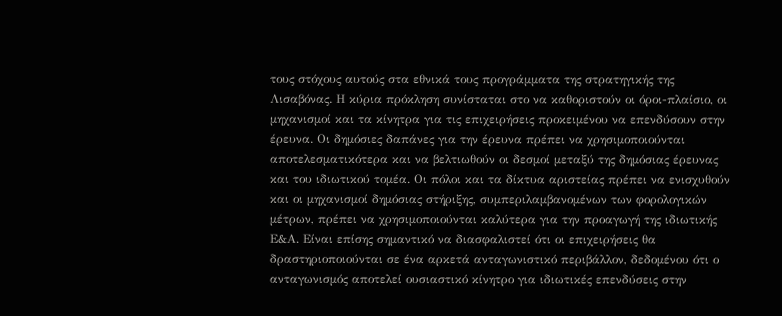τους στόχους αυτούς στα εθνικά τους προγράμματα της στρατηγικής της Λισαβόνας. Η κύρια πρόκληση συνίσταται στο να καθοριστούν οι όροι-πλαίσιο, οι μηχανισμοί και τα κίνητρα για τις επιχειρήσεις προκειμένου να επενδύσουν στην έρευνα. Οι δημόσιες δαπάνες για την έρευνα πρέπει να χρησιμοποιούνται αποτελεσματικότερα και να βελτιωθούν οι δεσμοί μεταξύ της δημόσιας έρευνας και του ιδιωτικού τομέα. Οι πόλοι και τα δίκτυα αριστείας πρέπει να ενισχυθούν και οι μηχανισμοί δημόσιας στήριξης, συμπεριλαμβανομένων των φορολογικών μέτρων, πρέπει να χρησιμοποιούνται καλύτερα για την προαγωγή της ιδιωτικής Ε&Α. Είναι επίσης σημαντικό να διασφαλιστεί ότι οι επιχειρήσεις θα δραστηριοποιούνται σε ένα αρκετά ανταγωνιστικό περιβάλλον, δεδομένου ότι ο ανταγωνισμός αποτελεί ουσιαστικό κίνητρο για ιδιωτικές επενδύσεις στην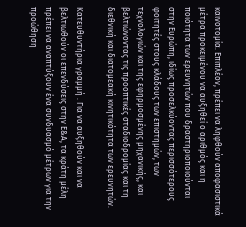καινοτομία. Επιπλέον, πρέπει να ληφθούν αποφασιστικά μέτρα προκειμένου να αυξηθεί ο αριθμός και η ποιότητα των ερευνητών που δραστηριοποιούνται στην Ευρώπη, ιδίως προσελκύοντας περισσότερους φοιτητές στους κλάδους των επιστημών, των τεχνολογιών και της εφηρμοσμένης μηχανικής, και βελτιώνοντας τις προοπτικές σταδιοδρομίας και τη διεθνική και διατομεακή κινητικότητα των ερευνητών.

Κατευθυντήρια γραμμή . Για να αυξηθούν και να βελτιωθούν οι επενδύσεις στην Ε&Α, τα κράτη μέλη πρέπει να αναπτύξουν ένα συνδυασμό μέτρων για την προώθηση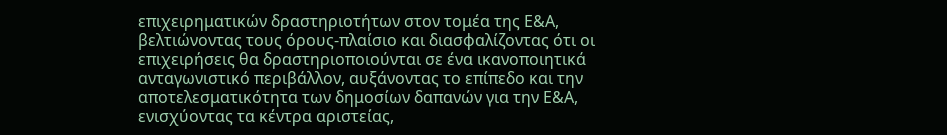επιχειρηματικών δραστηριοτήτων στον τομέα της Ε&Α, βελτιώνοντας τους όρους-πλαίσιο και διασφαλίζοντας ότι οι επιχειρήσεις θα δραστηριοποιούνται σε ένα ικανοποιητικά ανταγωνιστικό περιβάλλον, αυξάνοντας το επίπεδο και την αποτελεσματικότητα των δημοσίων δαπανών για την Ε&Α, ενισχύοντας τα κέντρα αριστείας,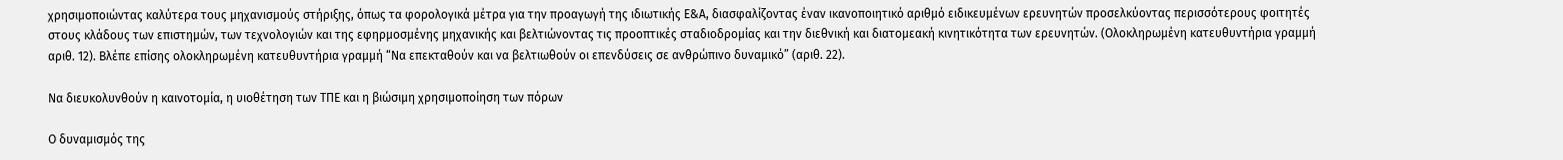χρησιμοποιώντας καλύτερα τους μηχανισμούς στήριξης, όπως τα φορολογικά μέτρα για την προαγωγή της ιδιωτικής Ε&Α, διασφαλίζοντας έναν ικανοποιητικό αριθμό ειδικευμένων ερευνητών προσελκύοντας περισσότερους φοιτητές στους κλάδους των επιστημών, των τεχνολογιών και της εφηρμοσμένης μηχανικής και βελτιώνοντας τις προοπτικές σταδιοδρομίας και την διεθνική και διατομεακή κινητικότητα των ερευνητών. (Ολοκληρωμένη κατευθυντήρια γραμμή αριθ. 12). Βλέπε επίσης ολοκληρωμένη κατευθυντήρια γραμμή “Να επεκταθούν και να βελτιωθούν οι επενδύσεις σε ανθρώπινο δυναμικό” (αριθ. 22).

Να διευκολυνθούν η καινοτομία, η υιοθέτηση των ΤΠΕ και η βιώσιμη χρησιμοποίηση των πόρων

Ο δυναμισμός της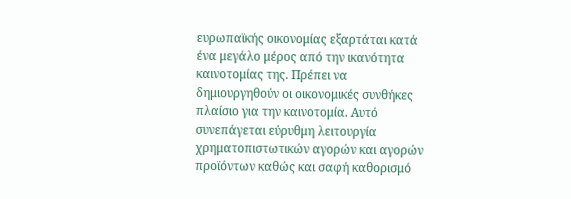ευρωπαϊκής οικονομίας εξαρτάται κατά ένα μεγάλο μέρος από την ικανότητα καινοτομίας της. Πρέπει να δημιουργηθούν οι οικονομικές συνθήκες πλαίσιο για την καινοτομία. Αυτό συνεπάγεται εύρυθμη λειτουργία χρηματοπιστωτικών αγορών και αγορών προϊόντων καθώς και σαφή καθορισμό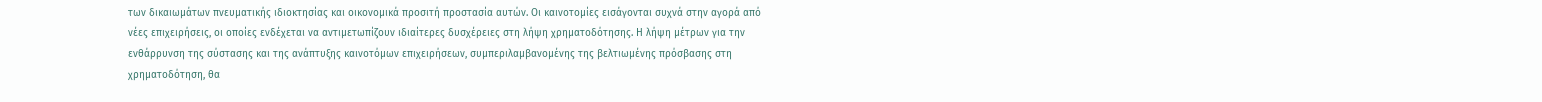των δικαιωμάτων πνευματικής ιδιοκτησίας και οικονομικά προσιτή προστασία αυτών. Οι καινοτομίες εισάγονται συχνά στην αγορά από νέες επιχειρήσεις, οι οποίες ενδέχεται να αντιμετωπίζουν ιδιαίτερες δυσχέρειες στη λήψη χρηματοδότησης. Η λήψη μέτρων για την ενθάρρυνση της σύστασης και της ανάπτυξης καινοτόμων επιχειρήσεων, συμπεριλαμβανομένης της βελτιωμένης πρόσβασης στη χρηματοδότηση, θα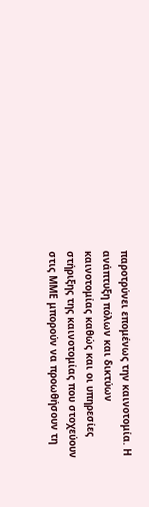παροτρύνει επομένως την καινοτομία. Η ανάπτυξη πόλων και δικτύων καινοτομίας καθώς και οι υπηρεσίες στήριξης της καινοτομίας που στοχεύουν στις ΜΜΕ μπορούν να προωθήσουν τη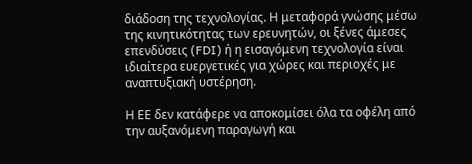διάδοση της τεχνολογίας. Η μεταφορά γνώσης μέσω της κινητικότητας των ερευνητών, οι ξένες άμεσες επενδύσεις (FDI) ή η εισαγόμενη τεχνολογία είναι ιδιαίτερα ευεργετικές για χώρες και περιοχές με αναπτυξιακή υστέρηση.

Η ΕΕ δεν κατάφερε να αποκομίσει όλα τα οφέλη από την αυξανόμενη παραγωγή και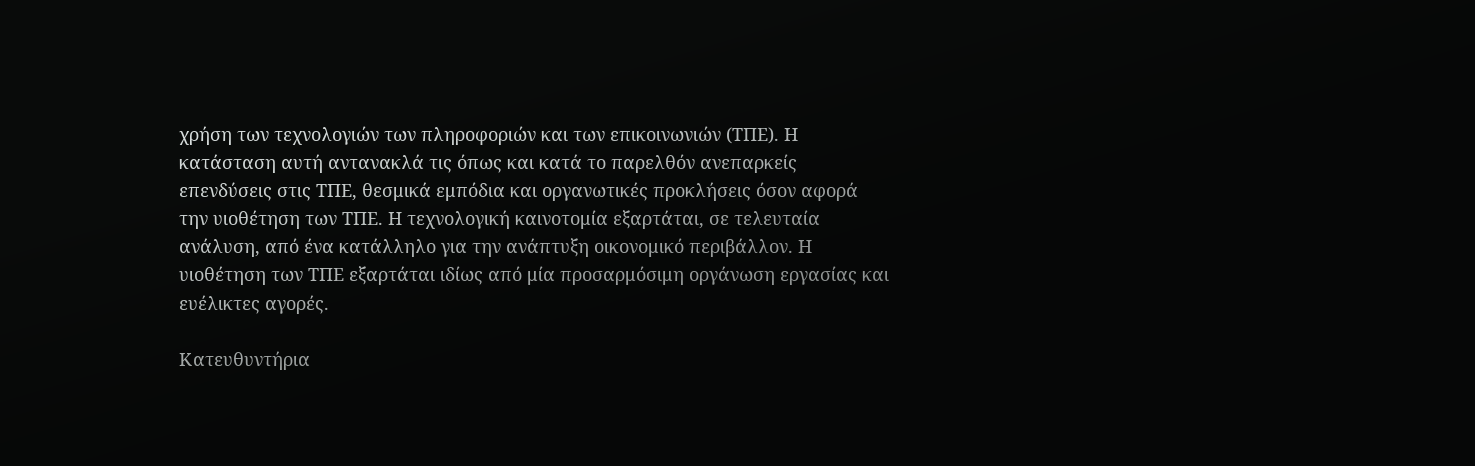χρήση των τεχνολογιών των πληροφοριών και των επικοινωνιών (ΤΠΕ). Η κατάσταση αυτή αντανακλά τις όπως και κατά το παρελθόν ανεπαρκείς επενδύσεις στις ΤΠΕ, θεσμικά εμπόδια και οργανωτικές προκλήσεις όσον αφορά την υιοθέτηση των ΤΠΕ. Η τεχνολογική καινοτομία εξαρτάται, σε τελευταία ανάλυση, από ένα κατάλληλο για την ανάπτυξη οικονομικό περιβάλλον. Η υιοθέτηση των ΤΠΕ εξαρτάται ιδίως από μία προσαρμόσιμη οργάνωση εργασίας και ευέλικτες αγορές.

Κατευθυντήρια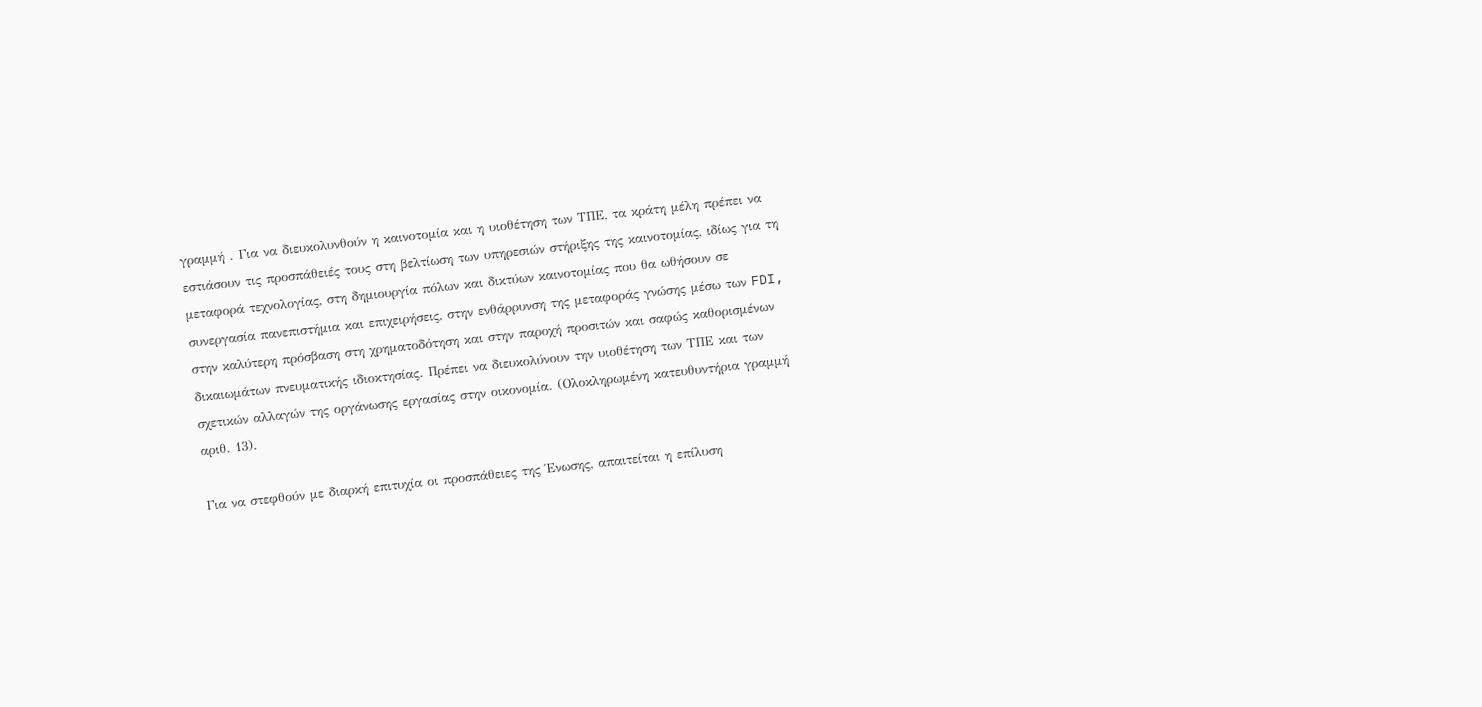γραμμή . Για να διευκολυνθούν η καινοτομία και η υιοθέτηση των ΤΠΕ, τα κράτη μέλη πρέπει να εστιάσουν τις προσπάθειές τους στη βελτίωση των υπηρεσιών στήριξης της καινοτομίας, ιδίως για τη μεταφορά τεχνολογίας, στη δημιουργία πόλων και δικτύων καινοτομίας που θα ωθήσουν σε συνεργασία πανεπιστήμια και επιχειρήσεις, στην ενθάρρυνση της μεταφοράς γνώσης μέσω των FDI, στην καλύτερη πρόσβαση στη χρηματοδότηση και στην παροχή προσιτών και σαφώς καθορισμένων δικαιωμάτων πνευματικής ιδιοκτησίας. Πρέπει να διευκολύνουν την υιοθέτηση των ΤΠΕ και των σχετικών αλλαγών της οργάνωσης εργασίας στην οικονομία. (Ολοκληρωμένη κατευθυντήρια γραμμή αριθ. 13).

Για να στεφθούν με διαρκή επιτυχία οι προσπάθειες της Ένωσης, απαιτείται η επίλυση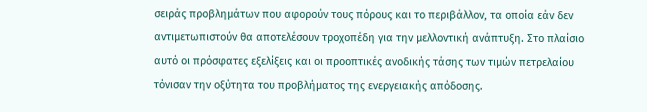σειράς προβλημάτων που αφορούν τους πόρους και το περιβάλλον, τα οποία εάν δεν αντιμετωπιστούν θα αποτελέσουν τροχοπέδη για την μελλοντική ανάπτυξη. Στο πλαίσιο αυτό οι πρόσφατες εξελίξεις και οι προοπτικές ανοδικής τάσης των τιμών πετρελαίου τόνισαν την οξύτητα του προβλήματος της ενεργειακής απόδοσης.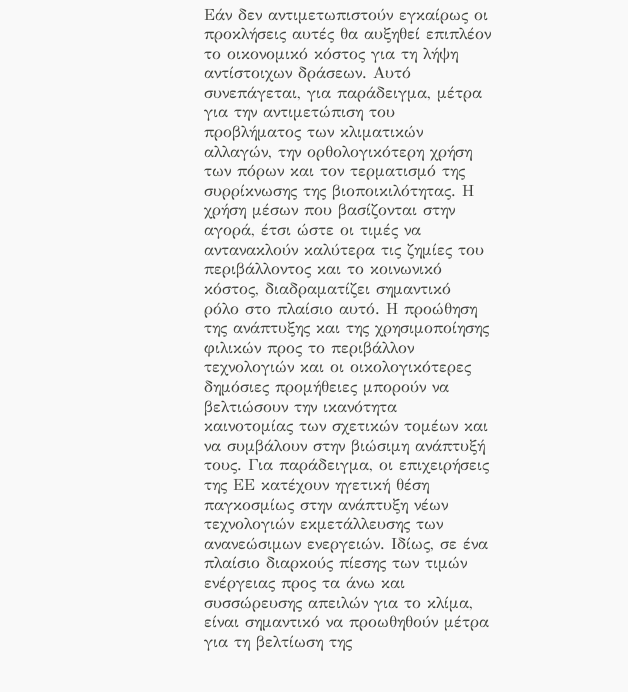Εάν δεν αντιμετωπιστούν εγκαίρως οι προκλήσεις αυτές θα αυξηθεί επιπλέον το οικονομικό κόστος για τη λήψη αντίστοιχων δράσεων. Αυτό συνεπάγεται, για παράδειγμα, μέτρα για την αντιμετώπιση του προβλήματος των κλιματικών αλλαγών, την ορθολογικότερη χρήση των πόρων και τον τερματισμό της συρρίκνωσης της βιοποικιλότητας. Η χρήση μέσων που βασίζονται στην αγορά, έτσι ώστε οι τιμές να αντανακλούν καλύτερα τις ζημίες του περιβάλλοντος και το κοινωνικό κόστος, διαδραματίζει σημαντικό ρόλο στο πλαίσιο αυτό. Η προώθηση της ανάπτυξης και της χρησιμοποίησης φιλικών προς το περιβάλλον τεχνολογιών και οι οικολογικότερες δημόσιες προμήθειες μπορούν να βελτιώσουν την ικανότητα καινοτομίας των σχετικών τομέων και να συμβάλουν στην βιώσιμη ανάπτυξή τους. Για παράδειγμα, οι επιχειρήσεις της ΕΕ κατέχουν ηγετική θέση παγκοσμίως στην ανάπτυξη νέων τεχνολογιών εκμετάλλευσης των ανανεώσιμων ενεργειών. Ιδίως, σε ένα πλαίσιο διαρκούς πίεσης των τιμών ενέργειας προς τα άνω και συσσώρευσης απειλών για το κλίμα, είναι σημαντικό να προωθηθούν μέτρα για τη βελτίωση της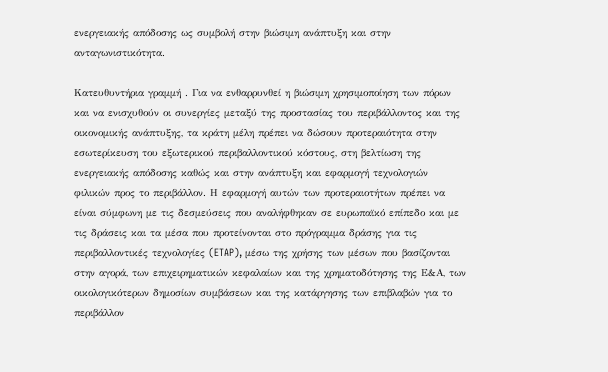ενεργειακής απόδοσης ως συμβολή στην βιώσιμη ανάπτυξη και στην ανταγωνιστικότητα.

Κατευθυντήρια γραμμή . Για να ενθαρρυνθεί η βιώσιμη χρησιμοποίηση των πόρων και να ενισχυθούν οι συνεργίες μεταξύ της προστασίας του περιβάλλοντος και της οικονομικής ανάπτυξης, τα κράτη μέλη πρέπει να δώσουν προτεραιότητα στην εσωτερίκευση του εξωτερικού περιβαλλοντικού κόστους, στη βελτίωση της ενεργειακής απόδοσης καθώς και στην ανάπτυξη και εφαρμογή τεχνολογιών φιλικών προς το περιβάλλον. Η εφαρμογή αυτών των προτεραιοτήτων πρέπει να είναι σύμφωνη με τις δεσμεύσεις που αναλήφθηκαν σε ευρωπαϊκό επίπεδο και με τις δράσεις και τα μέσα που προτείνονται στο πρόγραμμα δράσης για τις περιβαλλοντικές τεχνολογίες (ETAP), μέσω της χρήσης των μέσων που βασίζονται στην αγορά, των επιχειρηματικών κεφαλαίων και της χρηματοδότησης της Ε&Α, των οικολογικότερων δημοσίων συμβάσεων και της κατάργησης των επιβλαβών για το περιβάλλον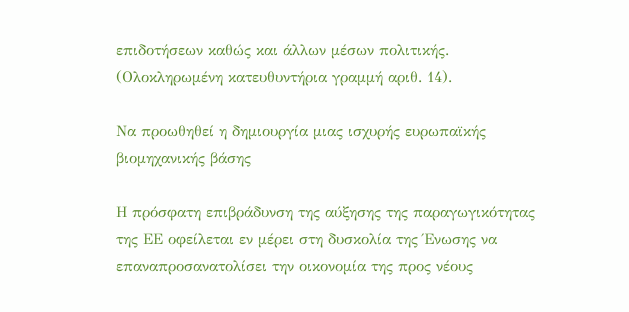επιδοτήσεων καθώς και άλλων μέσων πολιτικής. (Ολοκληρωμένη κατευθυντήρια γραμμή αριθ. 14).

Να προωθηθεί η δημιουργία μιας ισχυρής ευρωπαϊκής βιομηχανικής βάσης

Η πρόσφατη επιβράδυνση της αύξησης της παραγωγικότητας της ΕΕ οφείλεται εν μέρει στη δυσκολία της Ένωσης να επαναπροσανατολίσει την οικονομία της προς νέους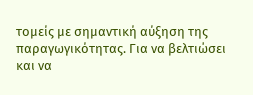τομείς με σημαντική αύξηση της παραγωγικότητας. Για να βελτιώσει και να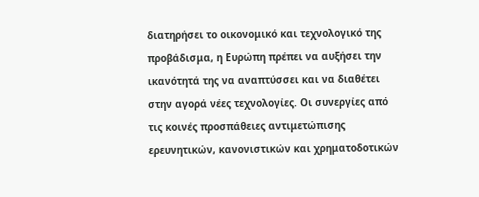διατηρήσει το οικονομικό και τεχνολογικό της προβάδισμα, η Ευρώπη πρέπει να αυξήσει την ικανότητά της να αναπτύσσει και να διαθέτει στην αγορά νέες τεχνολογίες. Οι συνεργίες από τις κοινές προσπάθειες αντιμετώπισης ερευνητικών, κανονιστικών και χρηματοδοτικών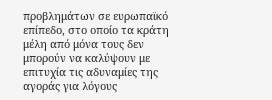προβλημάτων σε ευρωπαϊκό επίπεδο, στο οποίο τα κράτη μέλη από μόνα τους δεν μπορούν να καλύψουν με επιτυχία τις αδυναμίες της αγοράς για λόγους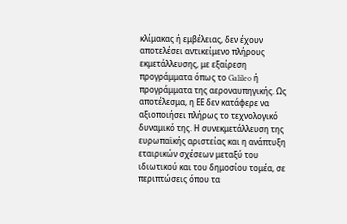κλίμακας ή εμβέλειας, δεν έχουν αποτελέσει αντικείμενο πλήρους εκμετάλλευσης, με εξαίρεση προγράμματα όπως το Galileo ή προγράμματα της αεροναυπηγικής. Ως αποτέλεσμα, η ΕΕ δεν κατάφερε να αξιοποιήσει πλήρως το τεχνολογικό δυναμικό της. Η συνεκμετάλλευση της ευρωπαϊκής αριστείας και η ανάπτυξη εταιρικών σχέσεων μεταξύ του ιδιωτικού και του δημοσίου τομέα, σε περιπτώσεις όπου τα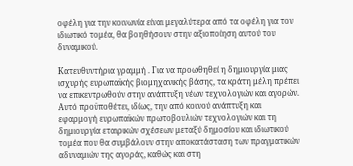οφέλη για την κοινωνία είναι μεγαλύτερα από τα οφέλη για τον ιδιωτικό τομέα, θα βοηθήσουν στην αξιοποίηση αυτού του δυναμικού.

Κατευθυντήρια γραμμή . Για να προωθηθεί η δημιουργία μιας ισχυρής ευρωπαϊκής βιομηχανικής βάσης, τα κράτη μέλη πρέπει να επικεντρωθούν στην ανάπτυξη νέων τεχνολογιών και αγορών. Αυτό προϋποθέτει, ιδίως, την από κοινού ανάπτυξη και εφαρμογή ευρωπαϊκών πρωτοβουλιών τεχνολογιών και τη δημιουργία εταιρικών σχέσεων μεταξύ δημοσίου και ιδιωτικού τομέα που θα συμβάλουν στην αποκατάσταση των πραγματικών αδυναμιών της αγοράς, καθώς και στη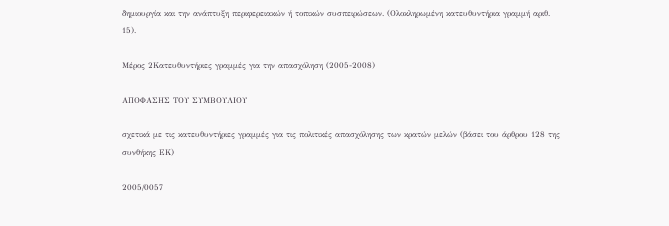δημιουργία και την ανάπτυξη περιφερειακών ή τοπικών συσπειρώσεων. (Ολοκληρωμένη κατευθυντήρια γραμμή αριθ. 15).

Μέρος 2Κατευθυντήριες γραμμές για την απασχόληση (2005-2008)

ΑΠΟΦΑΣΗΣ ΤΟΥ ΣΥΜΒΟΥΛΙΟΥ

σχετικά με τις κατευθυντήριες γραμμές για τις πολιτικές απασχόλησης των κρατών μελών (βάσει του άρθρου 128 της συνθήκης ΕΚ)

2005/0057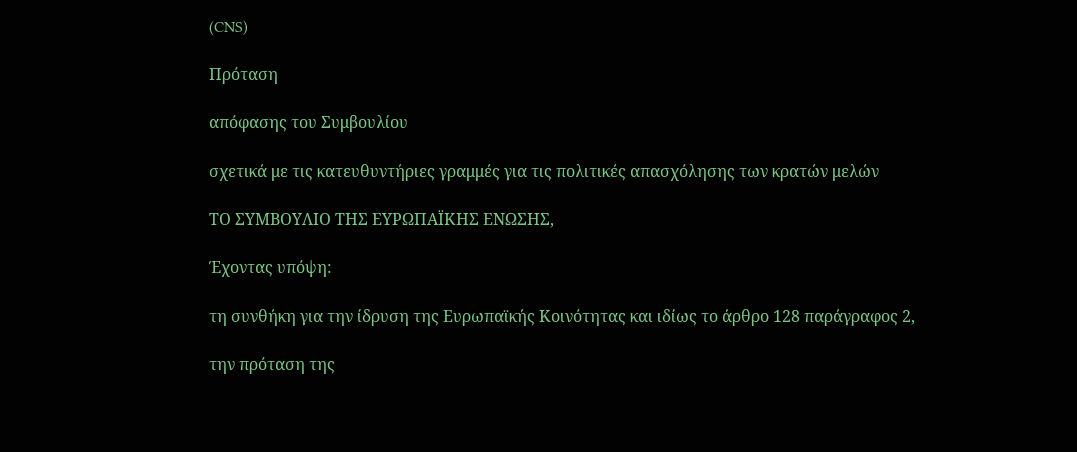(CNS)

Πρόταση

απόφασης του Συμβουλίου

σχετικά με τις κατευθυντήριες γραμμές για τις πολιτικές απασχόλησης των κρατών μελών

TΟ ΣΥΜΒΟΥΛΙΟ ΤΗΣ ΕΥΡΩΠΑΪΚΗΣ ΕΝΩΣΗΣ,

Έχοντας υπόψη:

τη συνθήκη για την ίδρυση της Ευρωπαϊκής Κοινότητας και ιδίως το άρθρο 128 παράγραφος 2,

την πρόταση της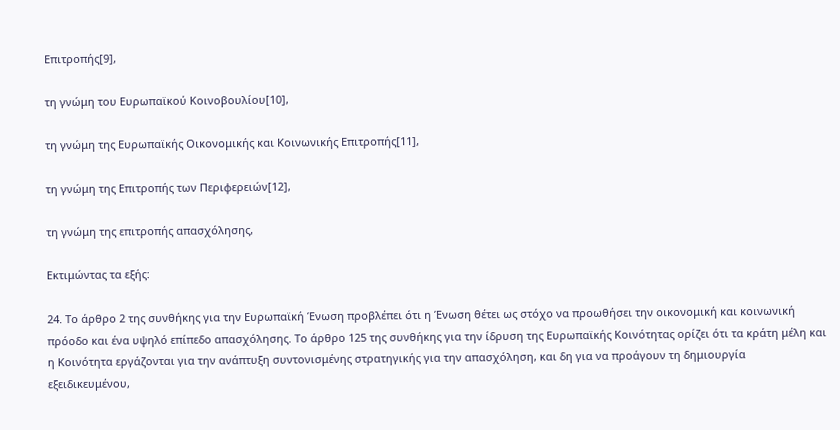Επιτροπής[9],

τη γνώμη του Ευρωπαϊκού Κοινοβουλίου[10],

τη γνώμη της Ευρωπαϊκής Οικονομικής και Κοινωνικής Επιτροπής[11],

τη γνώμη της Επιτροπής των Περιφερειών[12],

τη γνώμη της επιτροπής απασχόλησης,

Εκτιμώντας τα εξής:

24. Το άρθρο 2 της συνθήκης για την Ευρωπαϊκή Ένωση προβλέπει ότι η Ένωση θέτει ως στόχο να προωθήσει την οικονομική και κοινωνική πρόοδο και ένα υψηλό επίπεδο απασχόλησης. Το άρθρο 125 της συνθήκης για την ίδρυση της Ευρωπαϊκής Κοινότητας ορίζει ότι τα κράτη μέλη και η Κοινότητα εργάζονται για την ανάπτυξη συντονισμένης στρατηγικής για την απασχόληση, και δη για να προάγουν τη δημιουργία εξειδικευμένου,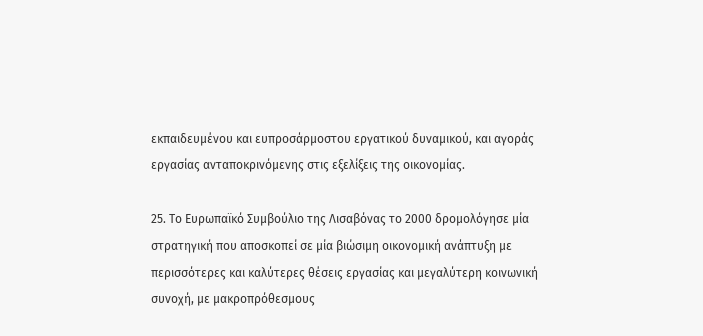εκπαιδευμένου και ευπροσάρμοστου εργατικού δυναμικού, και αγοράς εργασίας ανταποκρινόμενης στις εξελίξεις της οικονομίας.

25. Το Ευρωπαϊκό Συμβούλιο της Λισαβόνας το 2000 δρομολόγησε μία στρατηγική που αποσκοπεί σε μία βιώσιμη οικονομική ανάπτυξη με περισσότερες και καλύτερες θέσεις εργασίας και μεγαλύτερη κοινωνική συνοχή, με μακροπρόθεσμους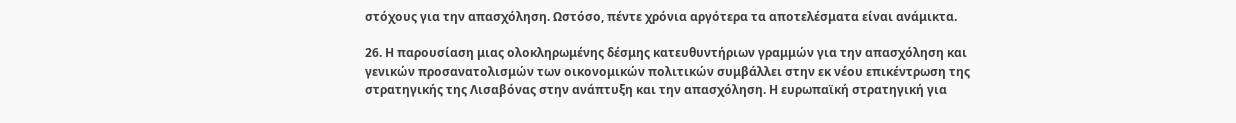στόχους για την απασχόληση. Ωστόσο, πέντε χρόνια αργότερα τα αποτελέσματα είναι ανάμικτα.

26. Η παρουσίαση μιας ολοκληρωμένης δέσμης κατευθυντήριων γραμμών για την απασχόληση και γενικών προσανατολισμών των οικονομικών πολιτικών συμβάλλει στην εκ νέου επικέντρωση της στρατηγικής της Λισαβόνας στην ανάπτυξη και την απασχόληση. Η ευρωπαϊκή στρατηγική για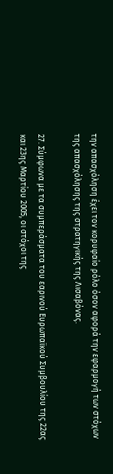την απασχόληση έχει τον κορυφαίο ρόλο όσον αφορά την εφαρμογή των στόχων της απασχόλησης της στρατηγικής της Λισαβόνας.

27. Σύμφωνα με τα συμπεράσματα του εαρινού Ευρωπαϊκού Συμβουλίου της 22ας και 23ης Μαρτίου 2005, οι στόχοι της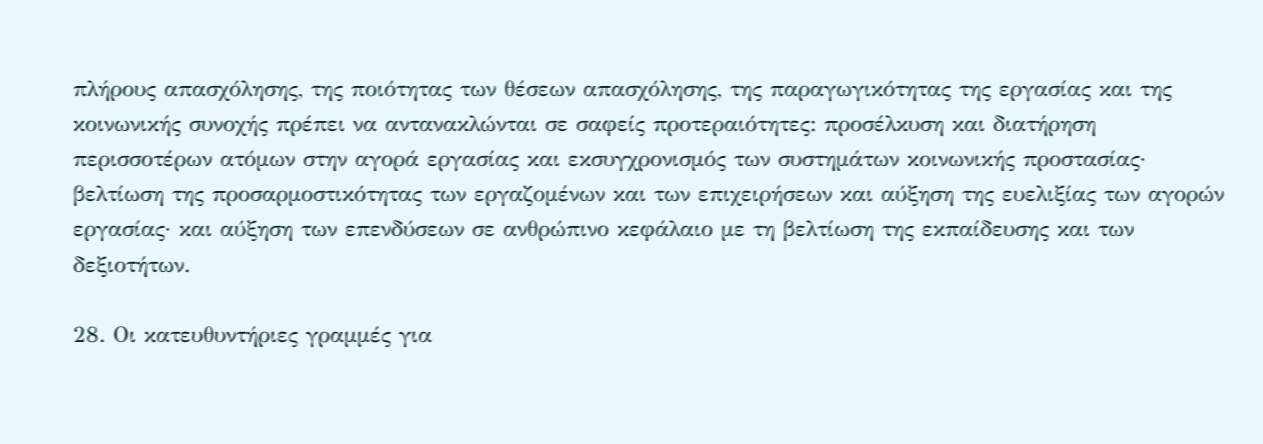πλήρους απασχόλησης, της ποιότητας των θέσεων απασχόλησης, της παραγωγικότητας της εργασίας και της κοινωνικής συνοχής πρέπει να αντανακλώνται σε σαφείς προτεραιότητες: προσέλκυση και διατήρηση περισσοτέρων ατόμων στην αγορά εργασίας και εκσυγχρονισμός των συστημάτων κοινωνικής προστασίας· βελτίωση της προσαρμοστικότητας των εργαζομένων και των επιχειρήσεων και αύξηση της ευελιξίας των αγορών εργασίας· και αύξηση των επενδύσεων σε ανθρώπινο κεφάλαιο με τη βελτίωση της εκπαίδευσης και των δεξιοτήτων.

28. Οι κατευθυντήριες γραμμές για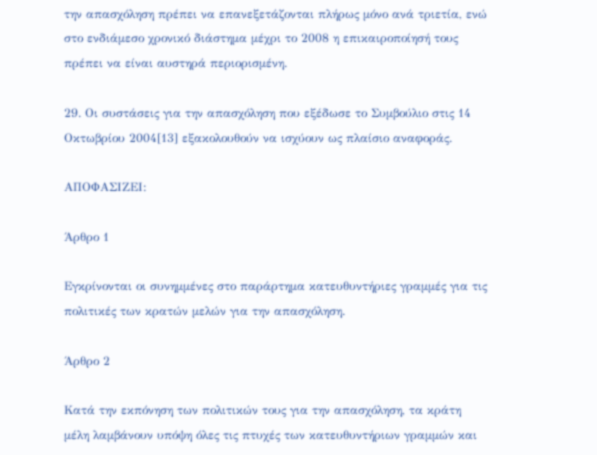την απασχόληση πρέπει να επανεξετάζονται πλήρως μόνο ανά τριετία, ενώ στο ενδιάμεσο χρονικό διάστημα μέχρι το 2008 η επικαιροποίησή τους πρέπει να είναι αυστηρά περιορισμένη.

29. Οι συστάσεις για την απασχόληση που εξέδωσε το Συμβούλιο στις 14 Οκτωβρίου 2004[13] εξακολουθούν να ισχύουν ως πλαίσιο αναφοράς.

ΑΠΟΦΑΣΙΖΕΙ:

Άρθρο 1

Εγκρίνονται οι συνημμένες στο παράρτημα κατευθυντήριες γραμμές για τις πολιτικές των κρατών μελών για την απασχόληση.

Άρθρο 2

Κατά την εκπόνηση των πολιτικών τους για την απασχόληση, τα κράτη μέλη λαμβάνουν υπόψη όλες τις πτυχές των κατευθυντήριων γραμμών και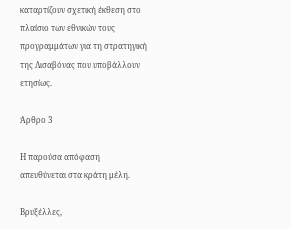καταρτίζουν σχετική έκθεση στο πλαίσιο των εθνικών τους προγραμμάτων για τη στρατηγική της Λισαβόνας που υποβάλλουν ετησίως.

Άρθρο 3

Η παρούσα απόφαση απευθύνεται στα κράτη μέλη.

Βρυξέλλες,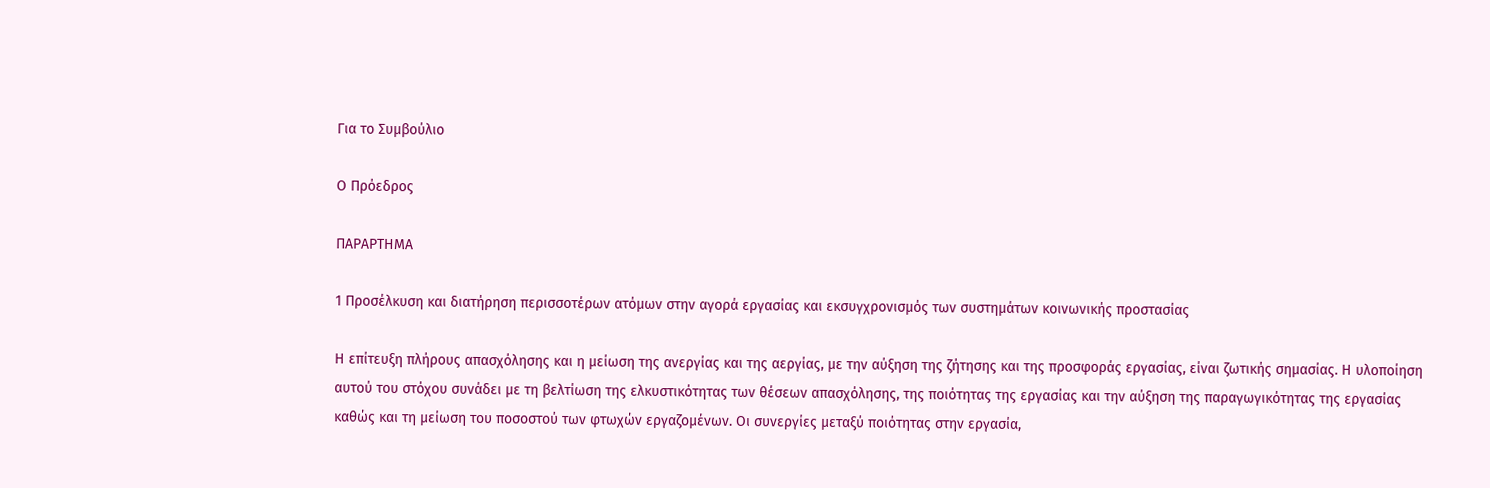Για το Συμβούλιο

Ο Πρόεδρος

ΠΑΡΑΡΤΗΜΑ

1 Προσέλκυση και διατήρηση περισσοτέρων ατόμων στην αγορά εργασίας και εκσυγχρονισμός των συστημάτων κοινωνικής προστασίας

Η επίτευξη πλήρους απασχόλησης και η μείωση της ανεργίας και της αεργίας, με την αύξηση της ζήτησης και της προσφοράς εργασίας, είναι ζωτικής σημασίας. Η υλοποίηση αυτού του στόχου συνάδει με τη βελτίωση της ελκυστικότητας των θέσεων απασχόλησης, της ποιότητας της εργασίας και την αύξηση της παραγωγικότητας της εργασίας καθώς και τη μείωση του ποσοστού των φτωχών εργαζομένων. Οι συνεργίες μεταξύ ποιότητας στην εργασία,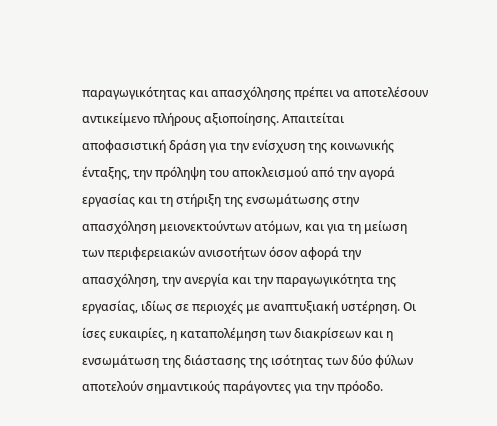παραγωγικότητας και απασχόλησης πρέπει να αποτελέσουν αντικείμενο πλήρους αξιοποίησης. Απαιτείται αποφασιστική δράση για την ενίσχυση της κοινωνικής ένταξης, την πρόληψη του αποκλεισμού από την αγορά εργασίας και τη στήριξη της ενσωμάτωσης στην απασχόληση μειονεκτούντων ατόμων, και για τη μείωση των περιφερειακών ανισοτήτων όσον αφορά την απασχόληση, την ανεργία και την παραγωγικότητα της εργασίας, ιδίως σε περιοχές με αναπτυξιακή υστέρηση. Οι ίσες ευκαιρίες, η καταπολέμηση των διακρίσεων και η ενσωμάτωση της διάστασης της ισότητας των δύο φύλων αποτελούν σημαντικούς παράγοντες για την πρόοδο.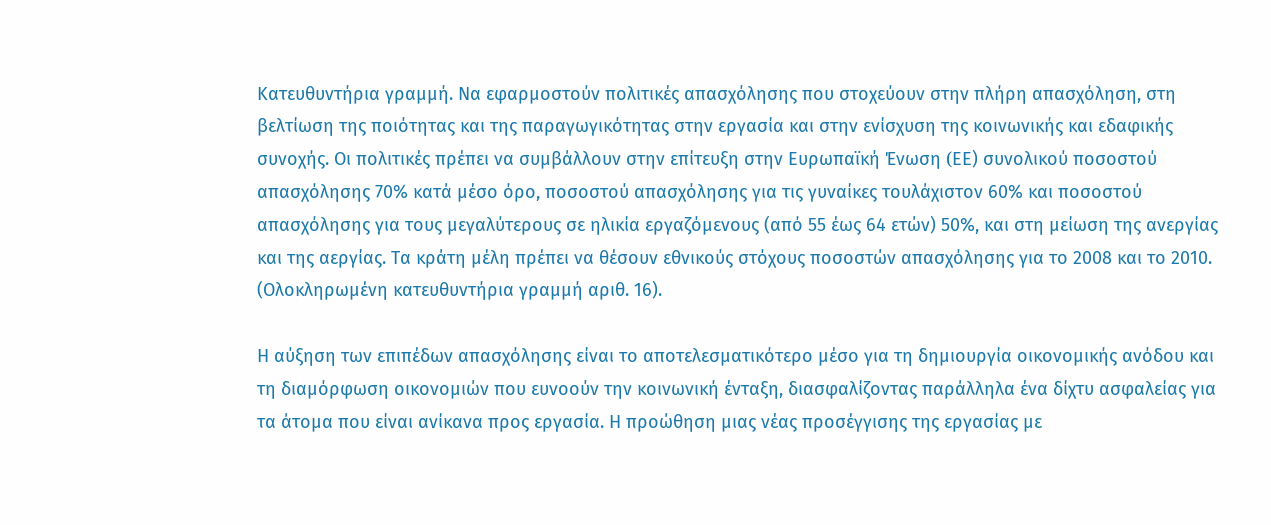Κατευθυντήρια γραμμή. Να εφαρμοστούν πολιτικές απασχόλησης που στοχεύουν στην πλήρη απασχόληση, στη βελτίωση της ποιότητας και της παραγωγικότητας στην εργασία και στην ενίσχυση της κοινωνικής και εδαφικής συνοχής. Οι πολιτικές πρέπει να συμβάλλουν στην επίτευξη στην Ευρωπαϊκή Ένωση (EΕ) συνολικού ποσοστού απασχόλησης 70% κατά μέσο όρο, ποσοστού απασχόλησης για τις γυναίκες τουλάχιστον 60% και ποσοστού απασχόλησης για τους μεγαλύτερους σε ηλικία εργαζόμενους (από 55 έως 64 ετών) 50%, και στη μείωση της ανεργίας και της αεργίας. Τα κράτη μέλη πρέπει να θέσουν εθνικούς στόχους ποσοστών απασχόλησης για το 2008 και το 2010. (Ολοκληρωμένη κατευθυντήρια γραμμή αριθ. 16).

Η αύξηση των επιπέδων απασχόλησης είναι το αποτελεσματικότερο μέσο για τη δημιουργία οικονομικής ανόδου και τη διαμόρφωση οικονομιών που ευνοούν την κοινωνική ένταξη, διασφαλίζοντας παράλληλα ένα δίχτυ ασφαλείας για τα άτομα που είναι ανίκανα προς εργασία. Η προώθηση μιας νέας προσέγγισης της εργασίας με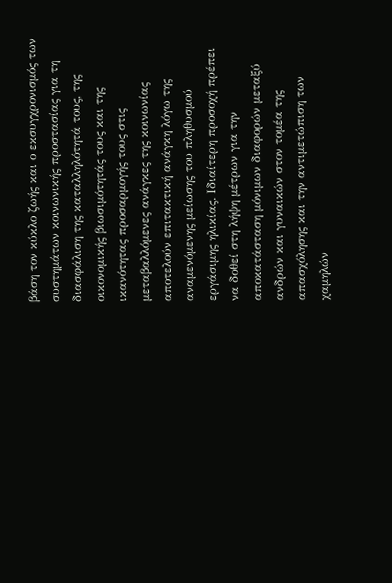βάση τον κύκλο ζωής και ο εκσυγχρονισμός των συστημάτων κοινωνικής προστασίας για τη διασφάλιση της καταλληλότητά τους, της οικονομικής βιωσιμότητάς τους και της ικανότητας προσαρμογής τους στις μεταβαλλόμενες ανάγκες της κοινωνίας αποτελούν επιτακτική ανάγκη λόγω της αναμενόμενης μείωσης του πληθυσμού εργάσιμης ηλικίας. Ιδιαίτερη προσοχή πρέπει να δοθεί στη λήψη μέτρων για την αποκατάσταση μόνιμων διαφορών μεταξύ ανδρών και γυναικών στον τομέα της απασχόλησης και την αντιμετώπιση των χαμηλών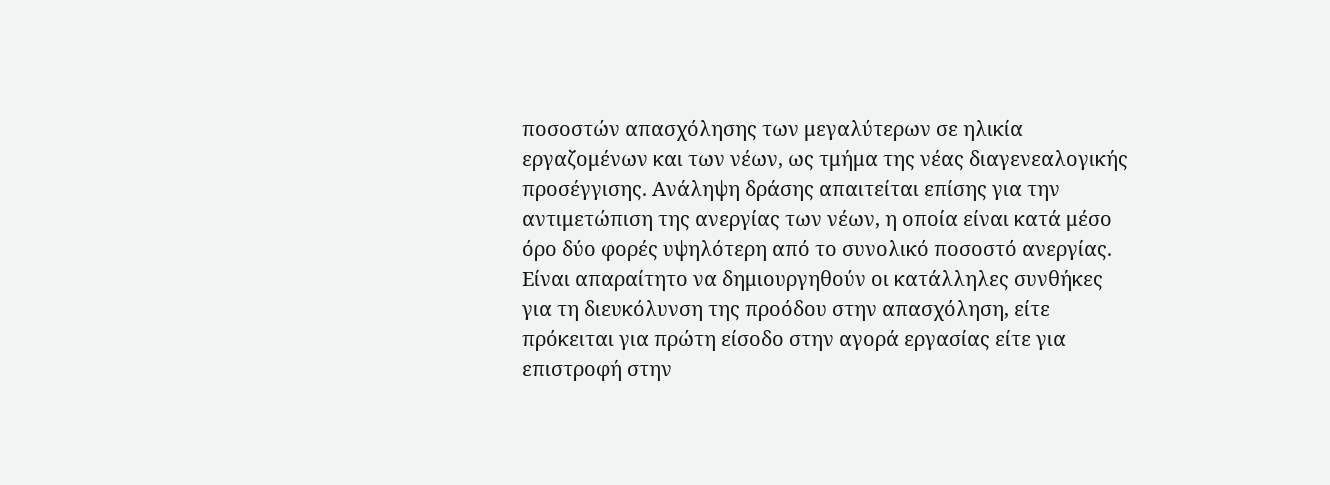ποσοστών απασχόλησης των μεγαλύτερων σε ηλικία εργαζομένων και των νέων, ως τμήμα της νέας διαγενεαλογικής προσέγγισης. Ανάληψη δράσης απαιτείται επίσης για την αντιμετώπιση της ανεργίας των νέων, η οποία είναι κατά μέσο όρο δύο φορές υψηλότερη από το συνολικό ποσοστό ανεργίας. Είναι απαραίτητο να δημιουργηθούν οι κατάλληλες συνθήκες για τη διευκόλυνση της προόδου στην απασχόληση, είτε πρόκειται για πρώτη είσοδο στην αγορά εργασίας είτε για επιστροφή στην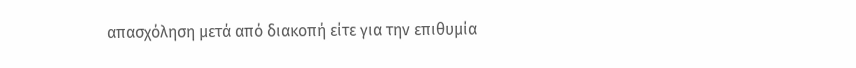απασχόληση μετά από διακοπή είτε για την επιθυμία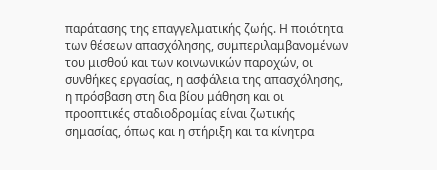παράτασης της επαγγελματικής ζωής. Η ποιότητα των θέσεων απασχόλησης, συμπεριλαμβανομένων του μισθού και των κοινωνικών παροχών, οι συνθήκες εργασίας, η ασφάλεια της απασχόλησης, η πρόσβαση στη δια βίου μάθηση και οι προοπτικές σταδιοδρομίας είναι ζωτικής σημασίας, όπως και η στήριξη και τα κίνητρα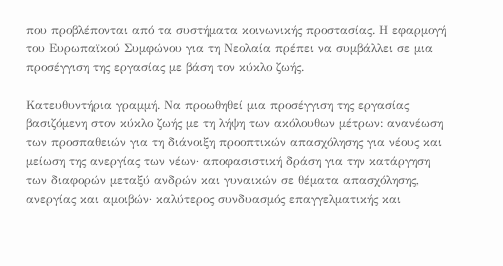που προβλέπονται από τα συστήματα κοινωνικής προστασίας. Η εφαρμογή του Ευρωπαϊκού Συμφώνου για τη Νεολαία πρέπει να συμβάλλει σε μια προσέγγιση της εργασίας με βάση τον κύκλο ζωής.

Κατευθυντήρια γραμμή. Να προωθηθεί μια προσέγγιση της εργασίας βασιζόμενη στον κύκλο ζωής με τη λήψη των ακόλουθων μέτρων: ανανέωση των προσπαθειών για τη διάνοιξη προοπτικών απασχόλησης για νέους και μείωση της ανεργίας των νέων· αποφασιστική δράση για την κατάργηση των διαφορών μεταξύ ανδρών και γυναικών σε θέματα απασχόλησης, ανεργίας και αμοιβών· καλύτερος συνδυασμός επαγγελματικής και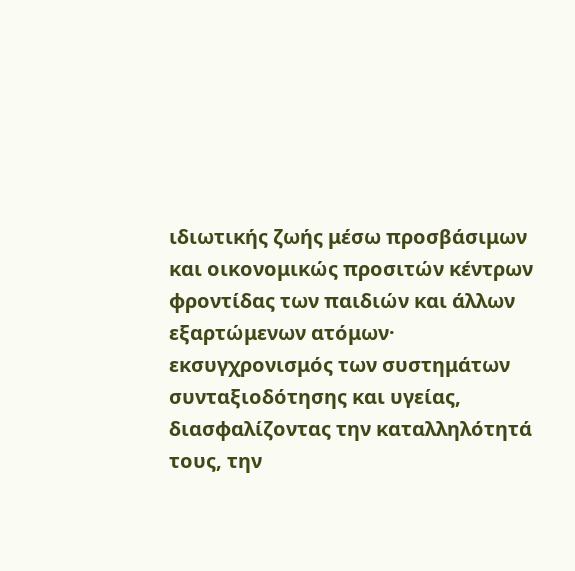ιδιωτικής ζωής μέσω προσβάσιμων και οικονομικώς προσιτών κέντρων φροντίδας των παιδιών και άλλων εξαρτώμενων ατόμων· εκσυγχρονισμός των συστημάτων συνταξιοδότησης και υγείας, διασφαλίζοντας την καταλληλότητά τους, την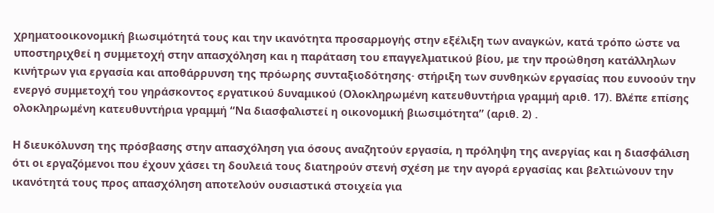χρηματοοικονομική βιωσιμότητά τους και την ικανότητα προσαρμογής στην εξέλιξη των αναγκών, κατά τρόπο ώστε να υποστηριχθεί η συμμετοχή στην απασχόληση και η παράταση του επαγγελματικού βίου, με την προώθηση κατάλληλων κινήτρων για εργασία και αποθάρρυνση της πρόωρης συνταξιοδότησης· στήριξη των συνθηκών εργασίας που ευνοούν την ενεργό συμμετοχή του γηράσκοντος εργατικού δυναμικού (Ολοκληρωμένη κατευθυντήρια γραμμή αριθ. 17). Βλέπε επίσης ολοκληρωμένη κατευθυντήρια γραμμή “Να διασφαλιστεί η οικονομική βιωσιμότητα” (αριθ. 2) .

Η διευκόλυνση της πρόσβασης στην απασχόληση για όσους αναζητούν εργασία, η πρόληψη της ανεργίας και η διασφάλιση ότι οι εργαζόμενοι που έχουν χάσει τη δουλειά τους διατηρούν στενή σχέση με την αγορά εργασίας και βελτιώνουν την ικανότητά τους προς απασχόληση αποτελούν ουσιαστικά στοιχεία για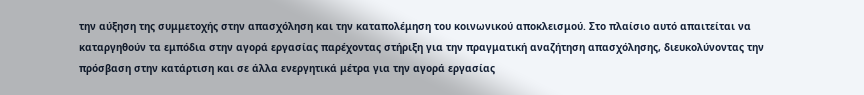την αύξηση της συμμετοχής στην απασχόληση και την καταπολέμηση του κοινωνικού αποκλεισμού. Στο πλαίσιο αυτό απαιτείται να καταργηθούν τα εμπόδια στην αγορά εργασίας παρέχοντας στήριξη για την πραγματική αναζήτηση απασχόλησης, διευκολύνοντας την πρόσβαση στην κατάρτιση και σε άλλα ενεργητικά μέτρα για την αγορά εργασίας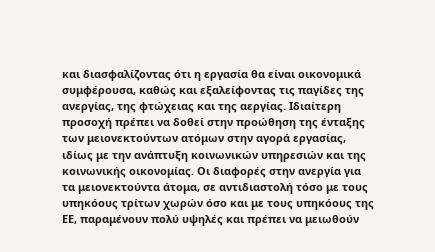και διασφαλίζοντας ότι η εργασία θα είναι οικονομικά συμφέρουσα, καθώς και εξαλείφοντας τις παγίδες της ανεργίας, της φτώχειας και της αεργίας. Ιδιαίτερη προσοχή πρέπει να δοθεί στην προώθηση της ένταξης των μειονεκτούντων ατόμων στην αγορά εργασίας, ιδίως με την ανάπτυξη κοινωνικών υπηρεσιών και της κοινωνικής οικονομίας. Οι διαφορές στην ανεργία για τα μειονεκτούντα άτομα, σε αντιδιαστολή τόσο με τους υπηκόους τρίτων χωρών όσο και με τους υπηκόους της ΕΕ, παραμένουν πολύ υψηλές και πρέπει να μειωθούν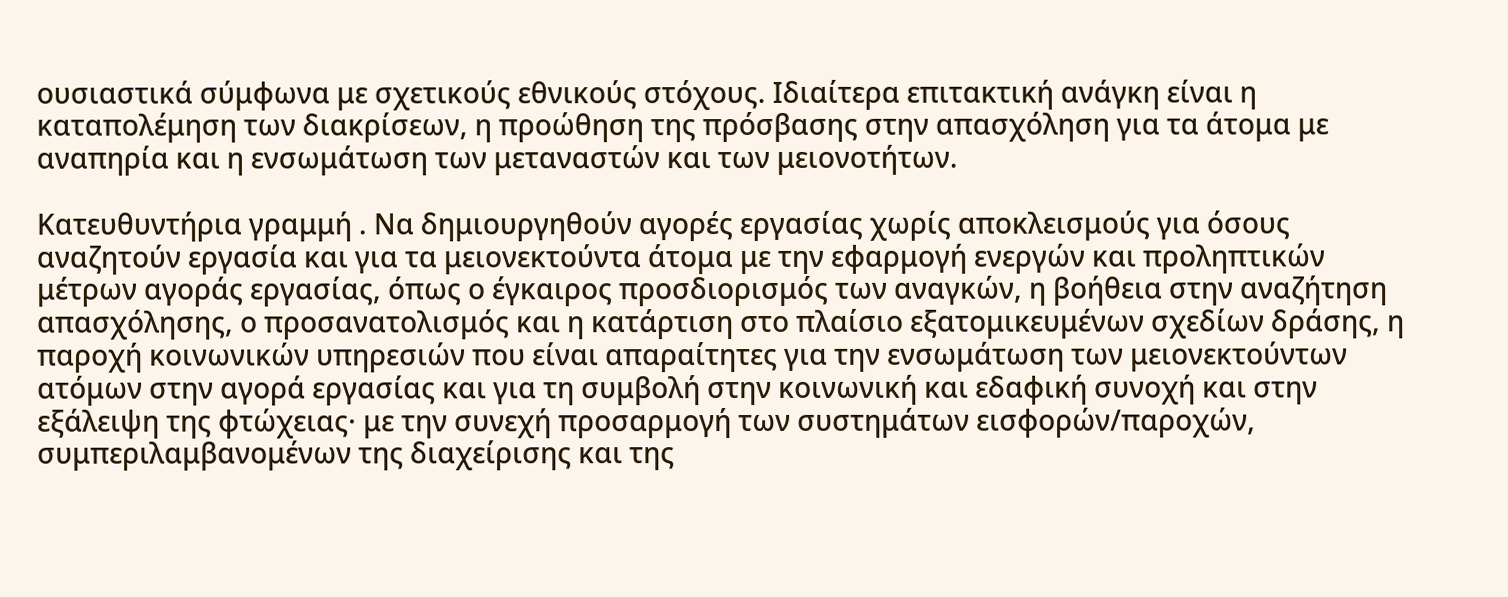ουσιαστικά σύμφωνα με σχετικούς εθνικούς στόχους. Ιδιαίτερα επιτακτική ανάγκη είναι η καταπολέμηση των διακρίσεων, η προώθηση της πρόσβασης στην απασχόληση για τα άτομα με αναπηρία και η ενσωμάτωση των μεταναστών και των μειονοτήτων.

Κατευθυντήρια γραμμή . Να δημιουργηθούν αγορές εργασίας χωρίς αποκλεισμούς για όσους αναζητούν εργασία και για τα μειονεκτούντα άτομα με την εφαρμογή ενεργών και προληπτικών μέτρων αγοράς εργασίας, όπως ο έγκαιρος προσδιορισμός των αναγκών, η βοήθεια στην αναζήτηση απασχόλησης, ο προσανατολισμός και η κατάρτιση στο πλαίσιο εξατομικευμένων σχεδίων δράσης, η παροχή κοινωνικών υπηρεσιών που είναι απαραίτητες για την ενσωμάτωση των μειονεκτούντων ατόμων στην αγορά εργασίας και για τη συμβολή στην κοινωνική και εδαφική συνοχή και στην εξάλειψη της φτώχειας· με την συνεχή προσαρμογή των συστημάτων εισφορών/παροχών, συμπεριλαμβανομένων της διαχείρισης και της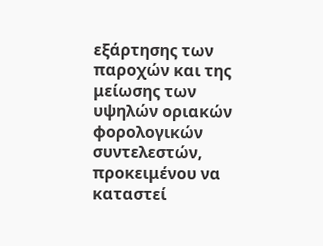εξάρτησης των παροχών και της μείωσης των υψηλών οριακών φορολογικών συντελεστών, προκειμένου να καταστεί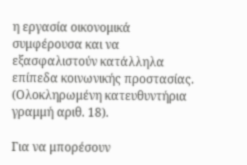η εργασία οικονομικά συμφέρουσα και να εξασφαλιστούν κατάλληλα επίπεδα κοινωνικής προστασίας. (Ολοκληρωμένη κατευθυντήρια γραμμή αριθ. 18).

Για να μπορέσουν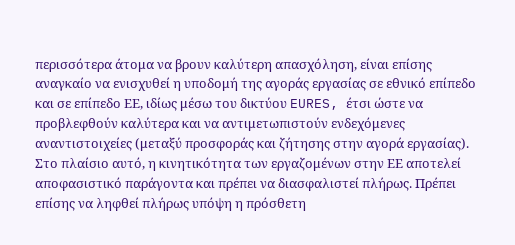περισσότερα άτομα να βρουν καλύτερη απασχόληση, είναι επίσης αναγκαίο να ενισχυθεί η υποδομή της αγοράς εργασίας σε εθνικό επίπεδο και σε επίπεδο ΕΕ, ιδίως μέσω του δικτύου EURES, έτσι ώστε να προβλεφθούν καλύτερα και να αντιμετωπιστούν ενδεχόμενες αναντιστοιχείες (μεταξύ προσφοράς και ζήτησης στην αγορά εργασίας). Στο πλαίσιο αυτό, η κινητικότητα των εργαζομένων στην ΕΕ αποτελεί αποφασιστικό παράγοντα και πρέπει να διασφαλιστεί πλήρως. Πρέπει επίσης να ληφθεί πλήρως υπόψη η πρόσθετη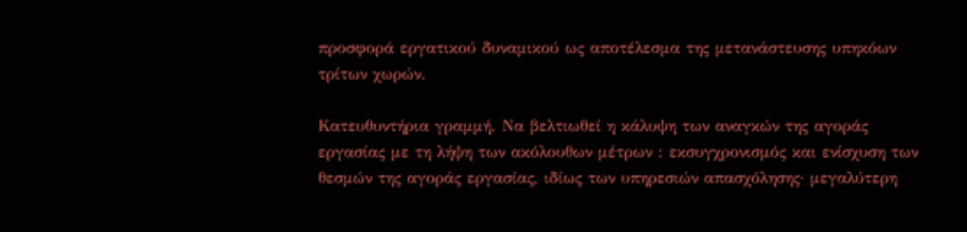προσφορά εργατικού δυναμικού ως αποτέλεσμα της μετανάστευσης υπηκόων τρίτων χωρών.

Κατευθυντήρια γραμμή. Να βελτιωθεί η κάλυψη των αναγκών της αγοράς εργασίας με τη λήψη των ακόλουθων μέτρων : εκσυγχρονισμός και ενίσχυση των θεσμών της αγοράς εργασίας, ιδίως των υπηρεσιών απασχόλησης· μεγαλύτερη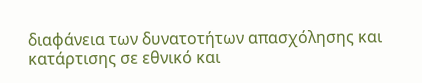διαφάνεια των δυνατοτήτων απασχόλησης και κατάρτισης σε εθνικό και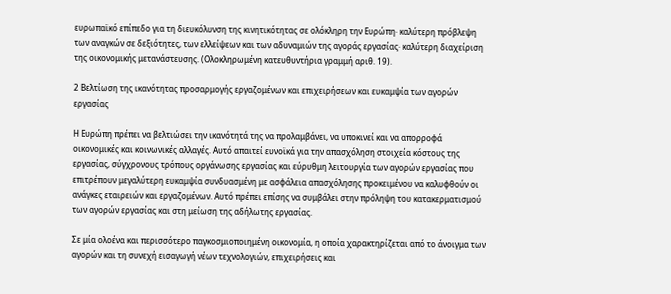ευρωπαϊκό επίπεδο για τη διευκόλυνση της κινητικότητας σε ολόκληρη την Ευρώπη· καλύτερη πρόβλεψη των αναγκών σε δεξιότητες, των ελλείψεων και των αδυναμιών της αγοράς εργασίας· καλύτερη διαχείριση της οικονομικής μετανάστευσης. (Ολοκληρωμένη κατευθυντήρια γραμμή αριθ. 19).

2 Βελτίωση της ικανότητας προσαρμογής εργαζομένων και επιχειρήσεων και ευκαμψία των αγορών εργασίας

Η Ευρώπη πρέπει να βελτιώσει την ικανότητά της να προλαμβάνει, να υποκινεί και να απορροφά οικονομικές και κοινωνικές αλλαγές. Αυτό απαιτεί ευνοϊκά για την απασχόληση στοιχεία κόστους της εργασίας, σύγχρονους τρόπους οργάνωσης εργασίας και εύρυθμη λειτουργία των αγορών εργασίας που επιτρέπουν μεγαλύτερη ευκαμψία συνδυασμένη με ασφάλεια απασχόλησης προκειμένου να καλυφθούν οι ανάγκες εταιρειών και εργαζομένων. Αυτό πρέπει επίσης να συμβάλει στην πρόληψη του κατακερματισμού των αγορών εργασίας και στη μείωση της αδήλωτης εργασίας.

Σε μία ολοένα και περισσότερο παγκοσμιοποιημένη οικονομία, η οποία χαρακτηρίζεται από το άνοιγμα των αγορών και τη συνεχή εισαγωγή νέων τεχνολογιών, επιχειρήσεις και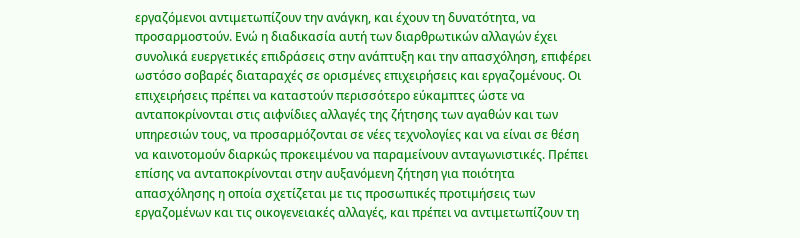εργαζόμενοι αντιμετωπίζουν την ανάγκη, και έχουν τη δυνατότητα, να προσαρμοστούν. Ενώ η διαδικασία αυτή των διαρθρωτικών αλλαγών έχει συνολικά ευεργετικές επιδράσεις στην ανάπτυξη και την απασχόληση, επιφέρει ωστόσο σοβαρές διαταραχές σε ορισμένες επιχειρήσεις και εργαζομένους. Οι επιχειρήσεις πρέπει να καταστούν περισσότερο εύκαμπτες ώστε να ανταποκρίνονται στις αιφνίδιες αλλαγές της ζήτησης των αγαθών και των υπηρεσιών τους, να προσαρμόζονται σε νέες τεχνολογίες και να είναι σε θέση να καινοτομούν διαρκώς προκειμένου να παραμείνουν ανταγωνιστικές. Πρέπει επίσης να ανταποκρίνονται στην αυξανόμενη ζήτηση για ποιότητα απασχόλησης η οποία σχετίζεται με τις προσωπικές προτιμήσεις των εργαζομένων και τις οικογενειακές αλλαγές, και πρέπει να αντιμετωπίζουν τη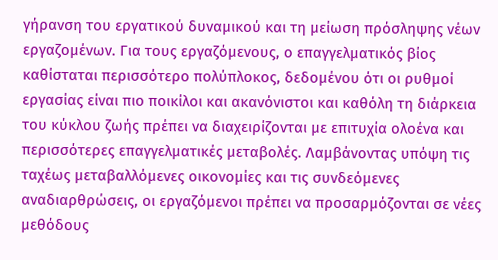γήρανση του εργατικού δυναμικού και τη μείωση πρόσληψης νέων εργαζομένων. Για τους εργαζόμενους, ο επαγγελματικός βίος καθίσταται περισσότερο πολύπλοκος, δεδομένου ότι οι ρυθμοί εργασίας είναι πιο ποικίλοι και ακανόνιστοι και καθόλη τη διάρκεια του κύκλου ζωής πρέπει να διαχειρίζονται με επιτυχία ολοένα και περισσότερες επαγγελματικές μεταβολές. Λαμβάνοντας υπόψη τις ταχέως μεταβαλλόμενες οικονομίες και τις συνδεόμενες αναδιαρθρώσεις, οι εργαζόμενοι πρέπει να προσαρμόζονται σε νέες μεθόδους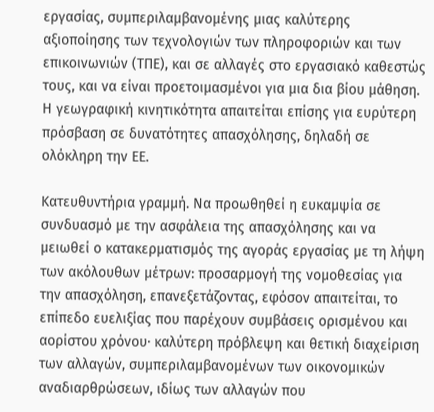εργασίας, συμπεριλαμβανομένης μιας καλύτερης αξιοποίησης των τεχνολογιών των πληροφοριών και των επικοινωνιών (ΤΠΕ), και σε αλλαγές στο εργασιακό καθεστώς τους, και να είναι προετοιμασμένοι για μια δια βίου μάθηση. Η γεωγραφική κινητικότητα απαιτείται επίσης για ευρύτερη πρόσβαση σε δυνατότητες απασχόλησης, δηλαδή σε ολόκληρη την ΕΕ.

Κατευθυντήρια γραμμή. Να προωθηθεί η ευκαμψία σε συνδυασμό με την ασφάλεια της απασχόλησης και να μειωθεί ο κατακερματισμός της αγοράς εργασίας με τη λήψη των ακόλουθων μέτρων: προσαρμογή της νομοθεσίας για την απασχόληση, επανεξετάζοντας, εφόσον απαιτείται, το επίπεδο ευελιξίας που παρέχουν συμβάσεις ορισμένου και αορίστου χρόνου· καλύτερη πρόβλεψη και θετική διαχείριση των αλλαγών, συμπεριλαμβανομένων των οικονομικών αναδιαρθρώσεων, ιδίως των αλλαγών που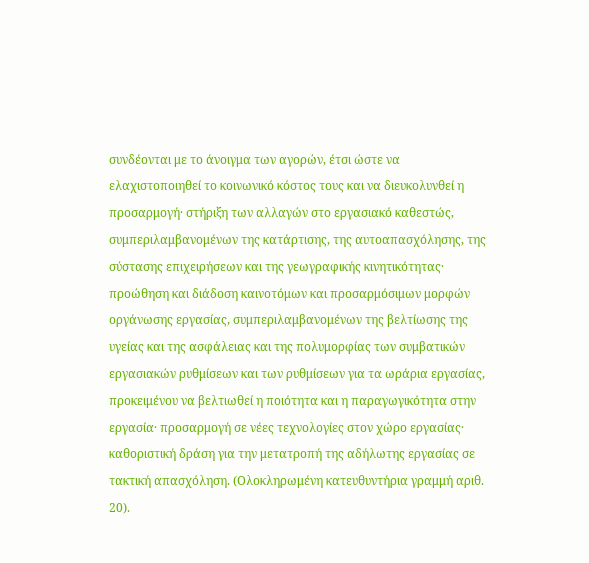συνδέονται με το άνοιγμα των αγορών, έτσι ώστε να ελαχιστοποιηθεί το κοινωνικό κόστος τους και να διευκολυνθεί η προσαρμογή· στήριξη των αλλαγών στο εργασιακό καθεστώς, συμπεριλαμβανομένων της κατάρτισης, της αυτοαπασχόλησης, της σύστασης επιχειρήσεων και της γεωγραφικής κινητικότητας· προώθηση και διάδοση καινοτόμων και προσαρμόσιμων μορφών οργάνωσης εργασίας, συμπεριλαμβανομένων της βελτίωσης της υγείας και της ασφάλειας και της πολυμορφίας των συμβατικών εργασιακών ρυθμίσεων και των ρυθμίσεων για τα ωράρια εργασίας, προκειμένου να βελτιωθεί η ποιότητα και η παραγωγικότητα στην εργασία· προσαρμογή σε νέες τεχνολογίες στον χώρο εργασίας· καθοριστική δράση για την μετατροπή της αδήλωτης εργασίας σε τακτική απασχόληση. (Ολοκληρωμένη κατευθυντήρια γραμμή αριθ. 20).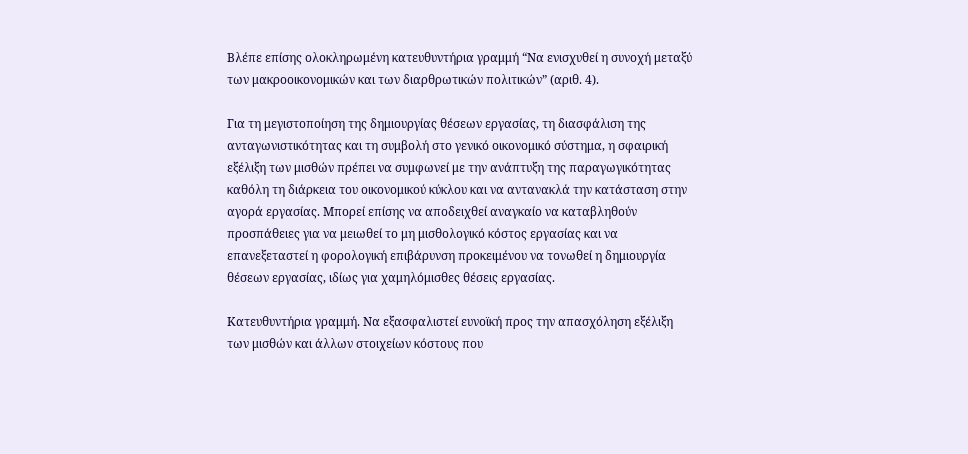Βλέπε επίσης ολοκληρωμένη κατευθυντήρια γραμμή “Να ενισχυθεί η συνοχή μεταξύ των μακροοικονομικών και των διαρθρωτικών πολιτικών” (αριθ. 4).

Για τη μεγιστοποίηση της δημιουργίας θέσεων εργασίας, τη διασφάλιση της ανταγωνιστικότητας και τη συμβολή στο γενικό οικονομικό σύστημα, η σφαιρική εξέλιξη των μισθών πρέπει να συμφωνεί με την ανάπτυξη της παραγωγικότητας καθόλη τη διάρκεια του οικονομικού κύκλου και να αντανακλά την κατάσταση στην αγορά εργασίας. Μπορεί επίσης να αποδειχθεί αναγκαίο να καταβληθούν προσπάθειες για να μειωθεί το μη μισθολογικό κόστος εργασίας και να επανεξεταστεί η φορολογική επιβάρυνση προκειμένου να τονωθεί η δημιουργία θέσεων εργασίας, ιδίως για χαμηλόμισθες θέσεις εργασίας.

Κατευθυντήρια γραμμή. Να εξασφαλιστεί ευνοϊκή προς την απασχόληση εξέλιξη των μισθών και άλλων στοιχείων κόστους που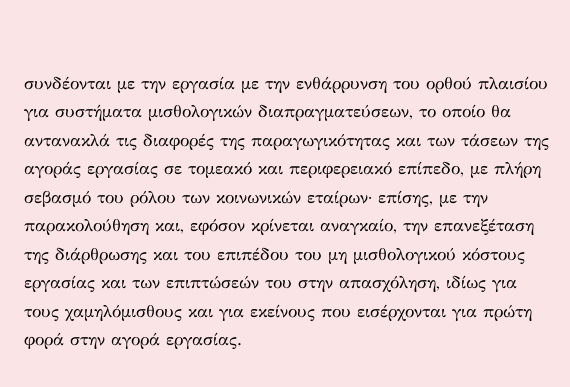συνδέονται με την εργασία με την ενθάρρυνση του ορθού πλαισίου για συστήματα μισθολογικών διαπραγματεύσεων, το οποίο θα αντανακλά τις διαφορές της παραγωγικότητας και των τάσεων της αγοράς εργασίας σε τομεακό και περιφερειακό επίπεδο, με πλήρη σεβασμό του ρόλου των κοινωνικών εταίρων· επίσης, με την παρακολούθηση και, εφόσον κρίνεται αναγκαίο, την επανεξέταση της διάρθρωσης και του επιπέδου του μη μισθολογικού κόστους εργασίας και των επιπτώσεών του στην απασχόληση, ιδίως για τους χαμηλόμισθους και για εκείνους που εισέρχονται για πρώτη φορά στην αγορά εργασίας.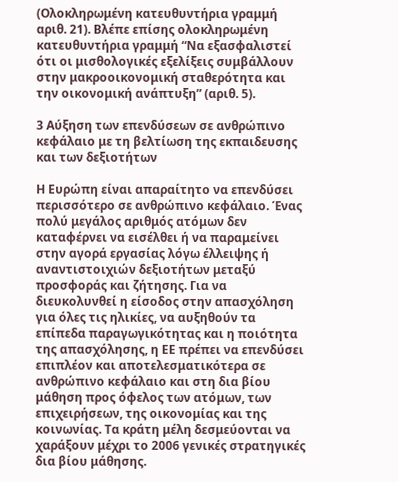(Ολοκληρωμένη κατευθυντήρια γραμμή αριθ. 21). Βλέπε επίσης ολοκληρωμένη κατευθυντήρια γραμμή “Να εξασφαλιστεί ότι οι μισθολογικές εξελίξεις συμβάλλουν στην μακροοικονομική σταθερότητα και την οικονομική ανάπτυξη” (αριθ. 5).

3 Αύξηση των επενδύσεων σε ανθρώπινο κεφάλαιο με τη βελτίωση της εκπαιδευσης και των δεξιοτήτων

Η Ευρώπη είναι απαραίτητο να επενδύσει περισσότερο σε ανθρώπινο κεφάλαιο. Ένας πολύ μεγάλος αριθμός ατόμων δεν καταφέρνει να εισέλθει ή να παραμείνει στην αγορά εργασίας λόγω έλλειψης ή αναντιστοιχιών δεξιοτήτων μεταξύ προσφοράς και ζήτησης. Για να διευκολυνθεί η είσοδος στην απασχόληση για όλες τις ηλικίες, να αυξηθούν τα επίπεδα παραγωγικότητας και η ποιότητα της απασχόλησης, η ΕΕ πρέπει να επενδύσει επιπλέον και αποτελεσματικότερα σε ανθρώπινο κεφάλαιο και στη δια βίου μάθηση προς όφελος των ατόμων, των επιχειρήσεων, της οικονομίας και της κοινωνίας. Τα κράτη μέλη δεσμεύονται να χαράξουν μέχρι το 2006 γενικές στρατηγικές δια βίου μάθησης.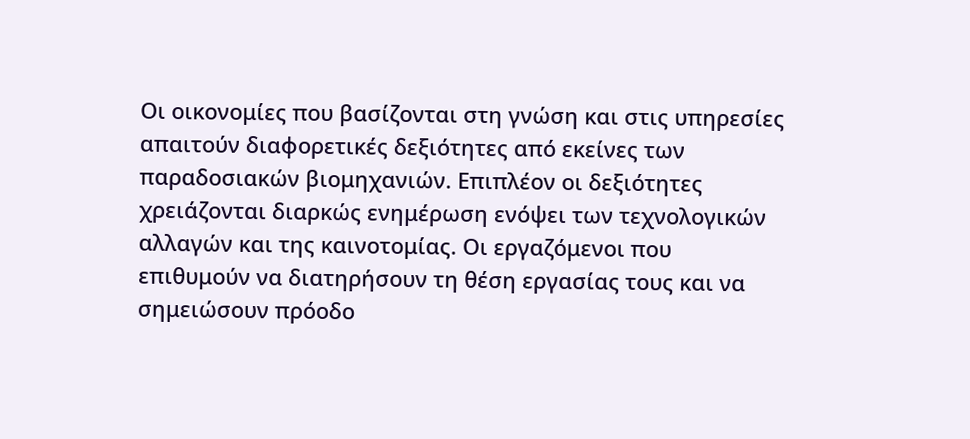Οι οικονομίες που βασίζονται στη γνώση και στις υπηρεσίες απαιτούν διαφορετικές δεξιότητες από εκείνες των παραδοσιακών βιομηχανιών. Επιπλέον οι δεξιότητες χρειάζονται διαρκώς ενημέρωση ενόψει των τεχνολογικών αλλαγών και της καινοτομίας. Οι εργαζόμενοι που επιθυμούν να διατηρήσουν τη θέση εργασίας τους και να σημειώσουν πρόοδο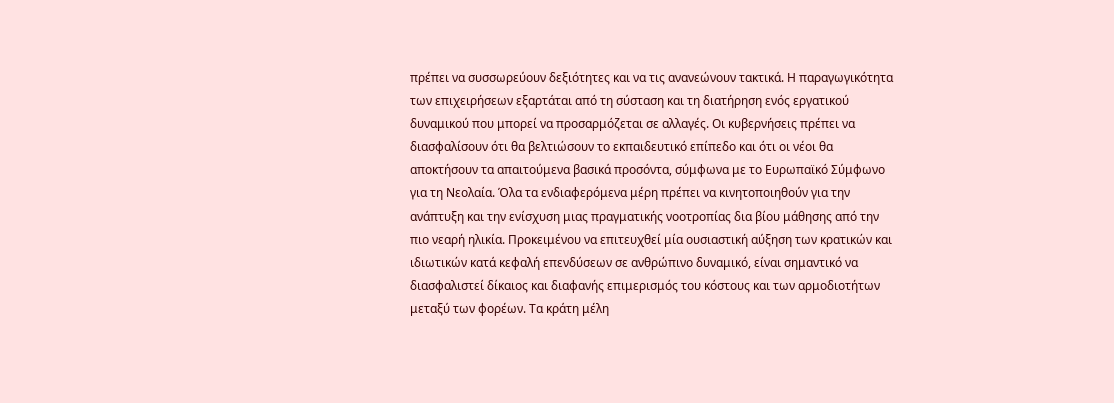πρέπει να συσσωρεύουν δεξιότητες και να τις ανανεώνουν τακτικά. Η παραγωγικότητα των επιχειρήσεων εξαρτάται από τη σύσταση και τη διατήρηση ενός εργατικού δυναμικού που μπορεί να προσαρμόζεται σε αλλαγές. Οι κυβερνήσεις πρέπει να διασφαλίσουν ότι θα βελτιώσουν το εκπαιδευτικό επίπεδο και ότι οι νέοι θα αποκτήσουν τα απαιτούμενα βασικά προσόντα, σύμφωνα με το Ευρωπαϊκό Σύμφωνο για τη Νεολαία. Όλα τα ενδιαφερόμενα μέρη πρέπει να κινητοποιηθούν για την ανάπτυξη και την ενίσχυση μιας πραγματικής νοοτροπίας δια βίου μάθησης από την πιο νεαρή ηλικία. Προκειμένου να επιτευχθεί μία ουσιαστική αύξηση των κρατικών και ιδιωτικών κατά κεφαλή επενδύσεων σε ανθρώπινο δυναμικό, είναι σημαντικό να διασφαλιστεί δίκαιος και διαφανής επιμερισμός του κόστους και των αρμοδιοτήτων μεταξύ των φορέων. Τα κράτη μέλη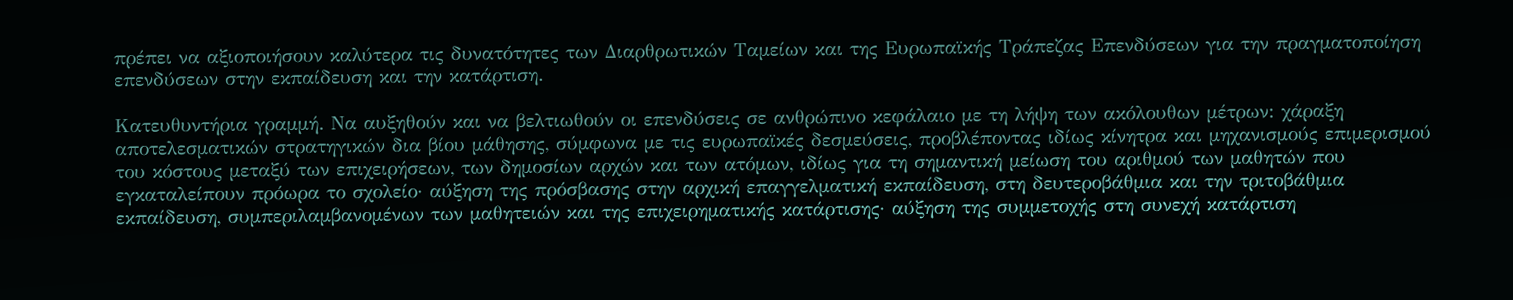πρέπει να αξιοποιήσουν καλύτερα τις δυνατότητες των Διαρθρωτικών Ταμείων και της Ευρωπαϊκής Τράπεζας Επενδύσεων για την πραγματοποίηση επενδύσεων στην εκπαίδευση και την κατάρτιση.

Κατευθυντήρια γραμμή. Να αυξηθούν και να βελτιωθούν οι επενδύσεις σε ανθρώπινο κεφάλαιο με τη λήψη των ακόλουθων μέτρων: χάραξη αποτελεσματικών στρατηγικών δια βίου μάθησης, σύμφωνα με τις ευρωπαϊκές δεσμεύσεις, προβλέποντας ιδίως κίνητρα και μηχανισμούς επιμερισμού του κόστους μεταξύ των επιχειρήσεων, των δημοσίων αρχών και των ατόμων, ιδίως για τη σημαντική μείωση του αριθμού των μαθητών που εγκαταλείπουν πρόωρα το σχολείο· αύξηση της πρόσβασης στην αρχική επαγγελματική εκπαίδευση, στη δευτεροβάθμια και την τριτοβάθμια εκπαίδευση, συμπεριλαμβανομένων των μαθητειών και της επιχειρηματικής κατάρτισης· αύξηση της συμμετοχής στη συνεχή κατάρτιση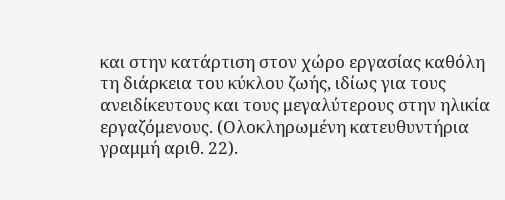και στην κατάρτιση στον χώρο εργασίας καθόλη τη διάρκεια του κύκλου ζωής, ιδίως για τους ανειδίκευτους και τους μεγαλύτερους στην ηλικία εργαζόμενους. (Ολοκληρωμένη κατευθυντήρια γραμμή αριθ. 22).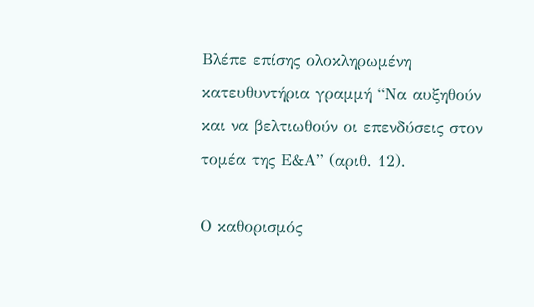Βλέπε επίσης ολοκληρωμένη κατευθυντήρια γραμμή “Να αυξηθούν και να βελτιωθούν οι επενδύσεις στον τομέα της Ε&Α” (αριθ. 12).

Ο καθορισμός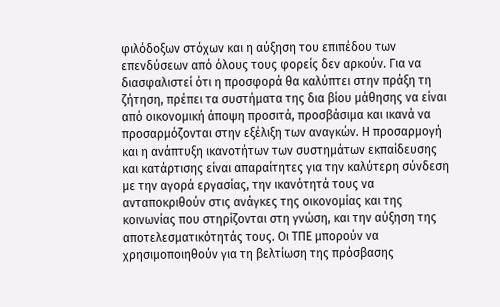φιλόδοξων στόχων και η αύξηση του επιπέδου των επενδύσεων από όλους τους φορείς δεν αρκούν. Για να διασφαλιστεί ότι η προσφορά θα καλύπτει στην πράξη τη ζήτηση, πρέπει τα συστήματα της δια βίου μάθησης να είναι από οικονομική άποψη προσιτά, προσβάσιμα και ικανά να προσαρμόζονται στην εξέλιξη των αναγκών. Η προσαρμογή και η ανάπτυξη ικανοτήτων των συστημάτων εκπαίδευσης και κατάρτισης είναι απαραίτητες για την καλύτερη σύνδεση με την αγορά εργασίας, την ικανότητά τους να ανταποκριθούν στις ανάγκες της οικονομίας και της κοινωνίας που στηρίζονται στη γνώση, και την αύξηση της αποτελεσματικότητάς τους. Οι ΤΠΕ μπορούν να χρησιμοποιηθούν για τη βελτίωση της πρόσβασης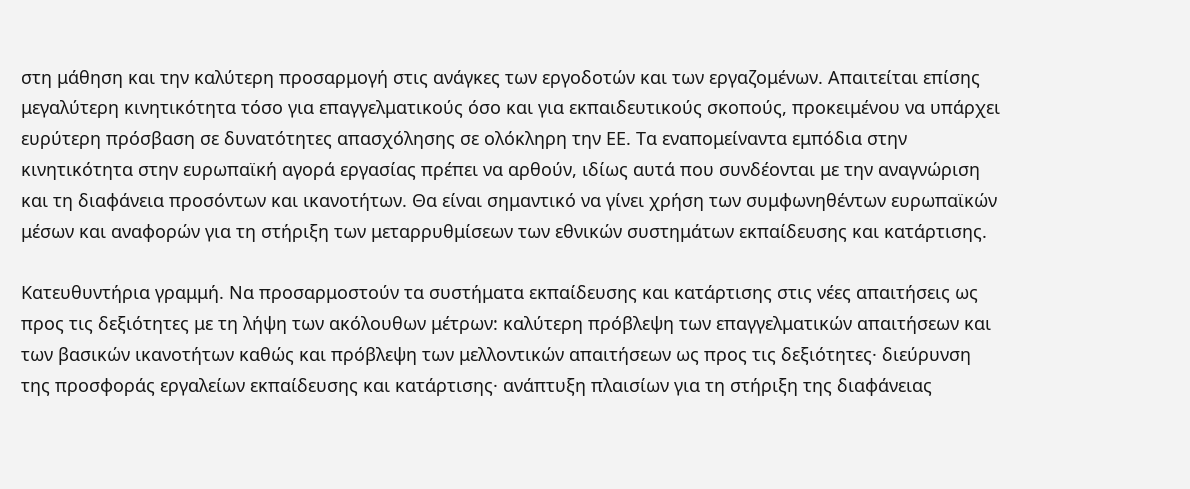στη μάθηση και την καλύτερη προσαρμογή στις ανάγκες των εργοδοτών και των εργαζομένων. Απαιτείται επίσης μεγαλύτερη κινητικότητα τόσο για επαγγελματικούς όσο και για εκπαιδευτικούς σκοπούς, προκειμένου να υπάρχει ευρύτερη πρόσβαση σε δυνατότητες απασχόλησης σε ολόκληρη την ΕΕ. Τα εναπομείναντα εμπόδια στην κινητικότητα στην ευρωπαϊκή αγορά εργασίας πρέπει να αρθούν, ιδίως αυτά που συνδέονται με την αναγνώριση και τη διαφάνεια προσόντων και ικανοτήτων. Θα είναι σημαντικό να γίνει χρήση των συμφωνηθέντων ευρωπαϊκών μέσων και αναφορών για τη στήριξη των μεταρρυθμίσεων των εθνικών συστημάτων εκπαίδευσης και κατάρτισης.

Κατευθυντήρια γραμμή. Να προσαρμοστούν τα συστήματα εκπαίδευσης και κατάρτισης στις νέες απαιτήσεις ως προς τις δεξιότητες με τη λήψη των ακόλουθων μέτρων: καλύτερη πρόβλεψη των επαγγελματικών απαιτήσεων και των βασικών ικανοτήτων καθώς και πρόβλεψη των μελλοντικών απαιτήσεων ως προς τις δεξιότητες· διεύρυνση της προσφοράς εργαλείων εκπαίδευσης και κατάρτισης· ανάπτυξη πλαισίων για τη στήριξη της διαφάνειας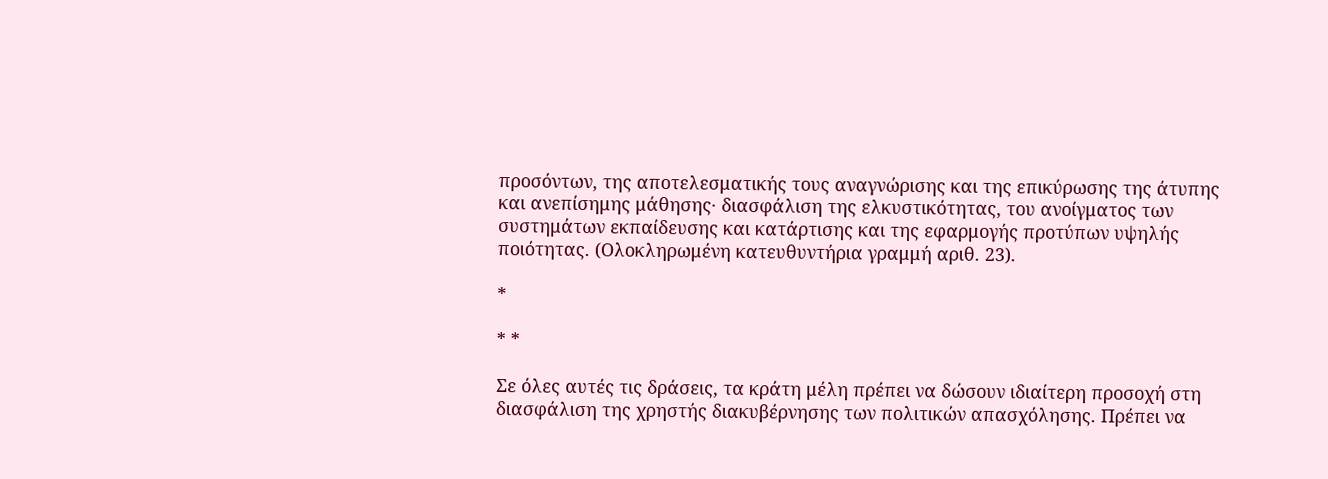προσόντων, της αποτελεσματικής τους αναγνώρισης και της επικύρωσης της άτυπης και ανεπίσημης μάθησης· διασφάλιση της ελκυστικότητας, του ανοίγματος των συστημάτων εκπαίδευσης και κατάρτισης και της εφαρμογής προτύπων υψηλής ποιότητας. (Ολοκληρωμένη κατευθυντήρια γραμμή αριθ. 23).

*

* *

Σε όλες αυτές τις δράσεις, τα κράτη μέλη πρέπει να δώσουν ιδιαίτερη προσοχή στη διασφάλιση της χρηστής διακυβέρνησης των πολιτικών απασχόλησης. Πρέπει να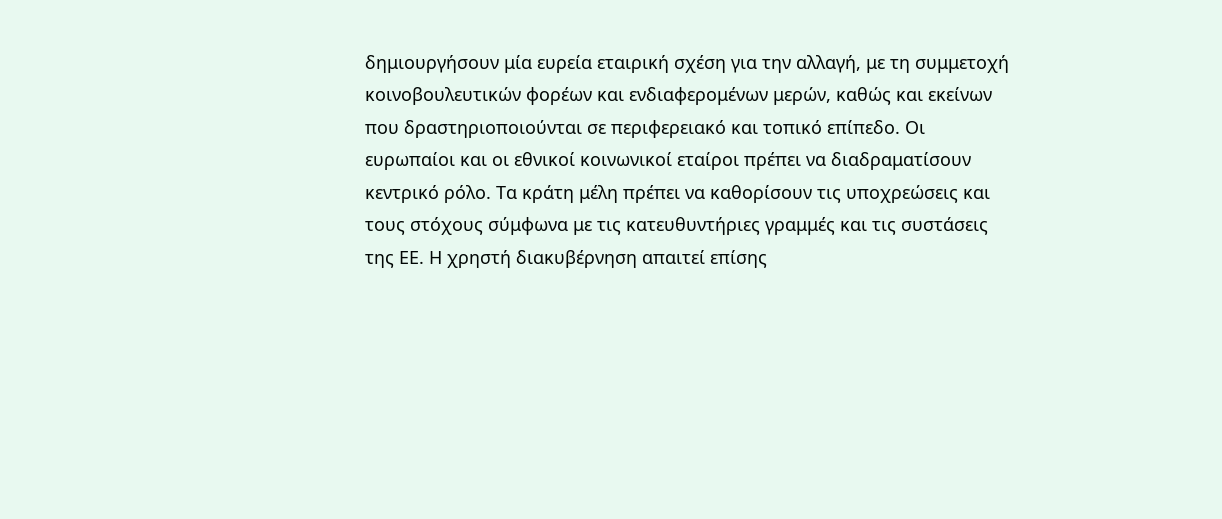δημιουργήσουν μία ευρεία εταιρική σχέση για την αλλαγή, με τη συμμετοχή κοινοβουλευτικών φορέων και ενδιαφερομένων μερών, καθώς και εκείνων που δραστηριοποιούνται σε περιφερειακό και τοπικό επίπεδο. Οι ευρωπαίοι και οι εθνικοί κοινωνικοί εταίροι πρέπει να διαδραματίσουν κεντρικό ρόλο. Τα κράτη μέλη πρέπει να καθορίσουν τις υποχρεώσεις και τους στόχους σύμφωνα με τις κατευθυντήριες γραμμές και τις συστάσεις της ΕΕ. Η χρηστή διακυβέρνηση απαιτεί επίσης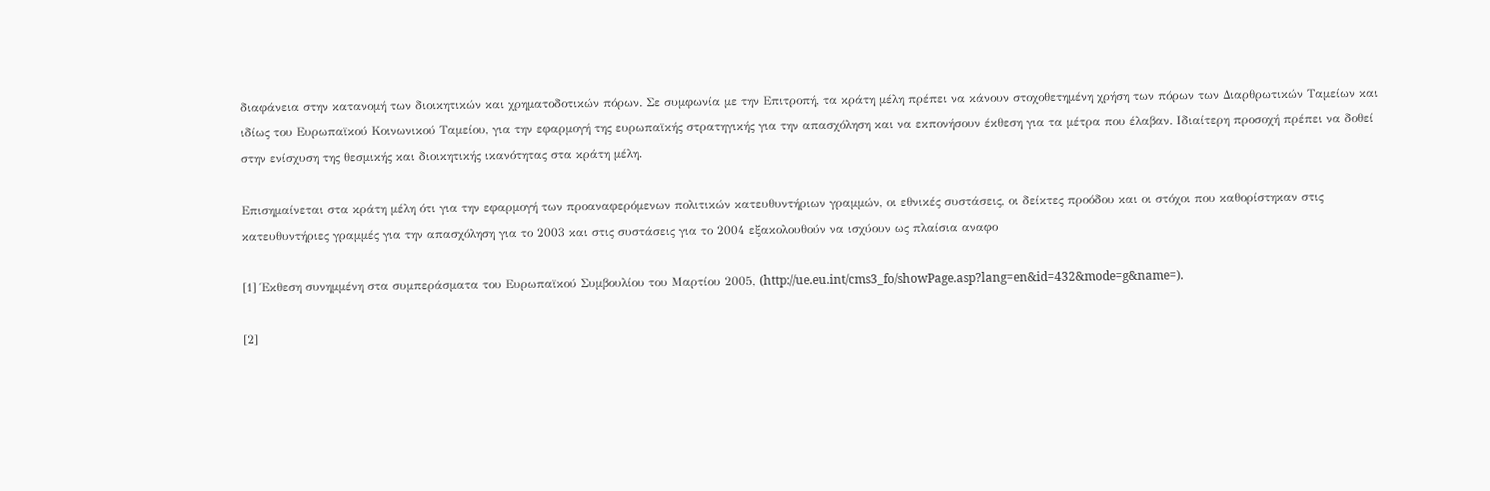διαφάνεια στην κατανομή των διοικητικών και χρηματοδοτικών πόρων. Σε συμφωνία με την Επιτροπή, τα κράτη μέλη πρέπει να κάνουν στοχοθετημένη χρήση των πόρων των Διαρθρωτικών Ταμείων και ιδίως του Ευρωπαϊκού Κοινωνικού Ταμείου, για την εφαρμογή της ευρωπαϊκής στρατηγικής για την απασχόληση και να εκπονήσουν έκθεση για τα μέτρα που έλαβαν. Ιδιαίτερη προσοχή πρέπει να δοθεί στην ενίσχυση της θεσμικής και διοικητικής ικανότητας στα κράτη μέλη.

Επισημαίνεται στα κράτη μέλη ότι για την εφαρμογή των προαναφερόμενων πολιτικών κατευθυντήριων γραμμών, οι εθνικές συστάσεις, οι δείκτες προόδου και οι στόχοι που καθορίστηκαν στις κατευθυντήριες γραμμές για την απασχόληση για το 2003 και στις συστάσεις για το 2004 εξακολουθούν να ισχύουν ως πλαίσια αναφο

[1] Έκθεση συνημμένη στα συμπεράσματα του Ευρωπαϊκού Συμβουλίου του Μαρτίου 2005, (http://ue.eu.int/cms3_fo/showPage.asp?lang=en&id=432&mode=g&name=).

[2]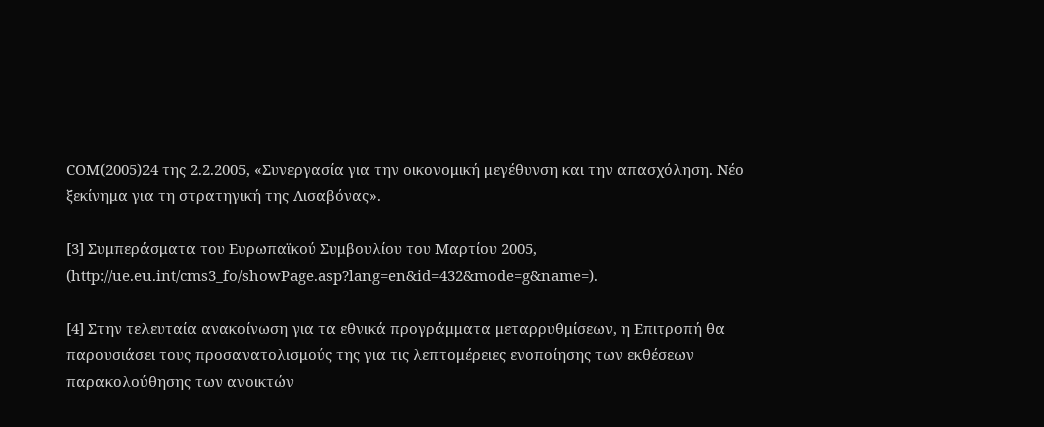COM(2005)24 της 2.2.2005, «Συνεργασία για την οικονομική μεγέθυνση και την απασχόληση. Νέο ξεκίνημα για τη στρατηγική της Λισαβόνας».

[3] Συμπεράσματα του Ευρωπαϊκού Συμβουλίου του Μαρτίου 2005, (http://ue.eu.int/cms3_fo/showPage.asp?lang=en&id=432&mode=g&name=).

[4] Στην τελευταία ανακοίνωση για τα εθνικά προγράμματα μεταρρυθμίσεων, η Επιτροπή θα παρουσιάσει τους προσανατολισμούς της για τις λεπτομέρειες ενοποίησης των εκθέσεων παρακολούθησης των ανοικτών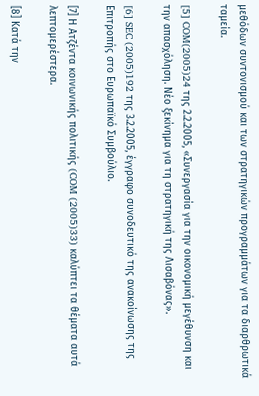μεθόδων συντονισμού και των στρατηγικών προγραμμάτων για τα διαρθρωτικά ταμεία.

[5] COM(2005)24 της 2.2.2005, «Συνεργασία για την οικονομική μεγέθυνση και την απασχόληση. Νέο ξεκίνημα για τη στρατηγική της Λισαβόνας».

[6] SEC (2005)192 της 3.2.2005, έγγραφο συνοδευτικό της ανακοίνωσης της Επιτροπής στο Ευρωπαϊκό Συμβούλιο.

[7] Η Ατζέντα κοινωνικής πολιτικής (COM (2005)33) καλύπτει τα θέματα αυτά λεπτομερέστερα.

[8] Κατά την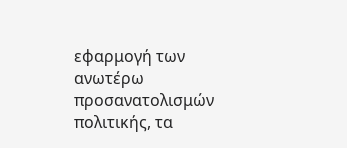εφαρμογή των ανωτέρω προσανατολισμών πολιτικής, τα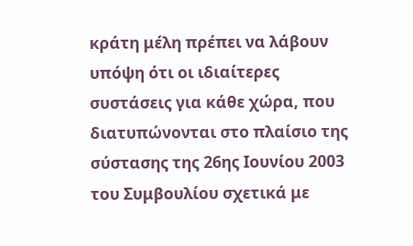κράτη μέλη πρέπει να λάβουν υπόψη ότι οι ιδιαίτερες συστάσεις για κάθε χώρα, που διατυπώνονται στο πλαίσιο της σύστασης της 26ης Ιουνίου 2003 του Συμβουλίου σχετικά με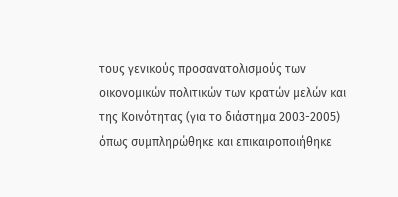τους γενικούς προσανατολισμούς των οικονομικών πολιτικών των κρατών μελών και της Κοινότητας (για το διάστημα 2003-2005) όπως συμπληρώθηκε και επικαιροποιήθηκε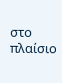στο πλαίσιο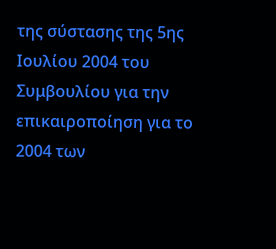της σύστασης της 5ης Ιουλίου 2004 του Συμβουλίου για την επικαιροποίηση για το 2004 των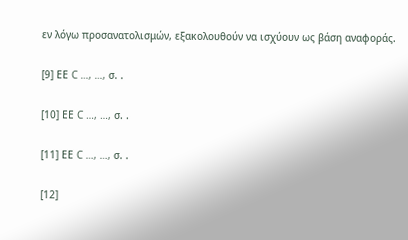εν λόγω προσανατολισμών, εξακολουθούν να ισχύουν ως βάση αναφοράς.

[9] ΕΕ C …, …, σ. .

[10] ΕΕ C …, …, σ. .

[11] ΕΕ C …, …, σ. .

[12]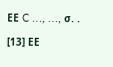ΕΕ C …, …, σ. .

[13] ΕΕ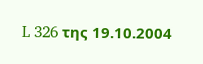L 326 της 19.10.2004